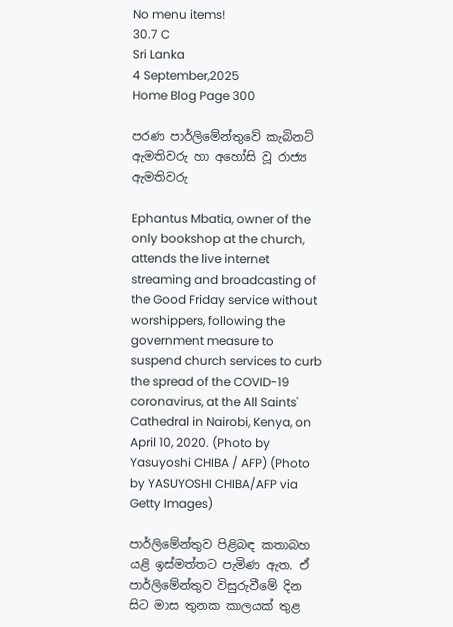No menu items!
30.7 C
Sri Lanka
4 September,2025
Home Blog Page 300

පරණ පාර්ලිමේන්තුවේ කැබිනට් ඇමතිවරු හා අහෝසි වූ රාජ්‍ය ඇමතිවරු

Ephantus Mbatia, owner of the only bookshop at the church, attends the live internet streaming and broadcasting of the Good Friday service without worshippers, following the government measure to suspend church services to curb the spread of the COVID-19 coronavirus, at the All Saints' Cathedral in Nairobi, Kenya, on April 10, 2020. (Photo by Yasuyoshi CHIBA / AFP) (Photo by YASUYOSHI CHIBA/AFP via Getty Images)

පාර්ලිමේන්තුව පිළිබඳ කතාබහ යළි ඉස්මත්තට පැමිණ ඇත. ඒ පාර්ලිමේන්තුව විසුරුවීමේ දින සිට මාස තුනක කාලයක් තුළ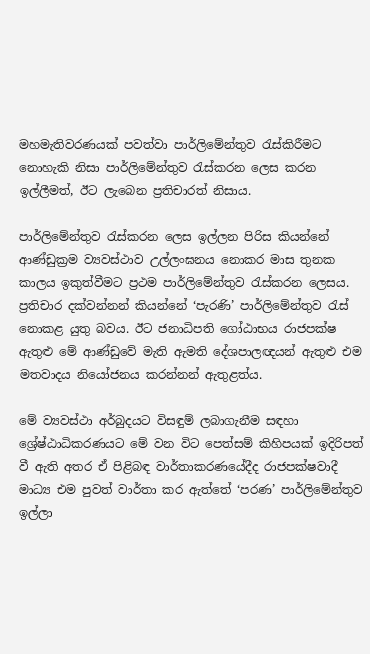මහමැතිවරණයක් පවත්වා පාර්ලිමේන්තුව රැස්කිරීමට නොහැකි නිසා පාර්ලිමේන්තුව රැස්කරන ලෙස කරන ඉල්ලීමත්, ඊට ලැබෙන ප්‍රතිචාරත් නිසාය.

පාර්ලිමේන්තුව රැස්කරන ලෙස ඉල්ලන පිරිස කියන්නේ ආණ්ඩුක්‍රම ව්‍යවස්ථාව උල්ලංඝනය නොකර මාස තුනක කාලය ඉකුත්වීමට ප්‍රථම පාර්ලිමේන්තුව රැස්කරන ලෙසය. ප්‍රතිචාර දක්වන්නන් කියන්නේ ‘පැරණි’ පාර්ලිමේන්තුව රැස් නොකළ යුතු බවය. ඊට ජනාධිපති ගෝඨාභය රාජපක්ෂ ඇතුළු මේ ආණ්ඩුවේ මැති ඇමති දේශපාලඥයන් ඇතුළු එම මතවාදය නියෝජනය කරන්නන් ඇතුළත්ය.

මේ ව්‍යවස්ථා අර්බුදයට විසඳුම් ලබාගැනීම සඳහා ශ්‍රේෂ්ඨාධිකරණයට මේ වන විට පෙත්සම් කිහිපයක් ඉදිරිපත් වී ඇති අතර ඒ පිළිබඳ වාර්තාකරණයේදීද රාජපක්ෂවාදී මාධ්‍ය එම පුවත් වාර්තා කර ඇත්තේ ‘පරණ’ පාර්ලිමේන්තුව ඉල්ලා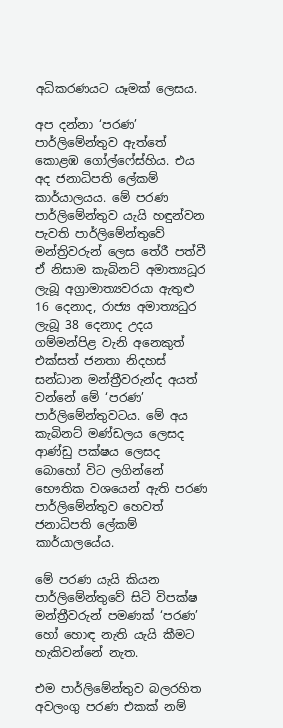අධිකරණයට යෑමක් ලෙසය.

අප දන්නා ‘පරණ’ පාර්ලිමේන්තුව ඇත්තේ කොළඹ ගෝල්ෆේස්හිය. එය අද ජනාධිපති ලේකම් කාර්යාලයය. මේ පරණ පාර්ලිමේන්තුව යැයි හඳුන්වන පැවති පාර්ලිමේන්තුවේ මන්ත්‍රිවරුන් ලෙස තේරී පත්වී ඒ නිසාම කැබිනට් අමාත්‍යධූර ලැබූ අග්‍රාමාත්‍යවරයා ඇතුළු 16 දෙනාද, රාජ්‍ය අමාත්‍යධුර ලැබූ 38 දෙනාද උදය ගම්මන්පිළ වැනි අනෙකුත් එක්සත් ජනතා නිදහස් සන්ධාන මන්ත්‍රීවරුන්ද අයත් වන්නේ මේ ‘පරණ’ පාර්ලිමේන්තුවටය. මේ අය කැබිනට් මණ්ඩලය ලෙසද ආණ්ඩු පක්ෂය ලෙසද බොහෝ විට ලගින්නේ භෞතික වශයෙන් ඇති පරණ පාර්ලිමේන්තුව හෙවත් ජනාධිපති ලේකම් කාර්යාලයේය.

මේ පරණ යැයි කියන පාර්ලිමේන්තුවේ සිටි විපක්ෂ මන්ත්‍රීවරුන් පමණක් ‘පරණ’ හෝ හොඳ නැති යැයි කීමට හැකිවන්නේ නැත.

එම පාර්ලිමේන්තුව බලරහිත අවලංගු පරණ එකක් නම්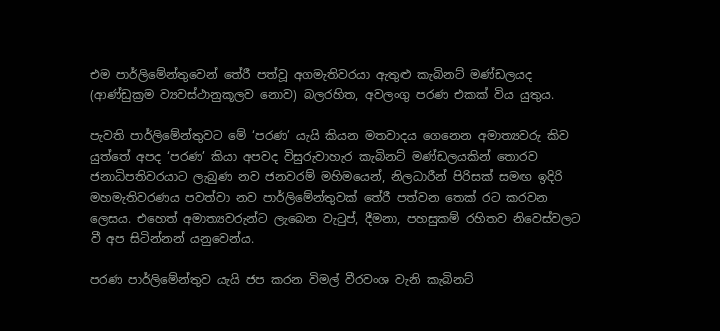එම පාර්ලිමේන්තුවෙන් තේරී පත්වූ අගමැතිවරයා ඇතුළු කැබිනට් මණ්ඩලයද (ආණ්ඩුක්‍රම ව්‍යවස්ථානුකූලව නොව) බලරහිත, අවලංගු පරණ එකක් විය යුතුය.

පැවති පාර්ලිමේන්තුවට මේ ‘පරණ’ යැයි කියන මතවාදය ගෙනෙන අමාත්‍යවරු කිව යුත්තේ අපද ‘පරණ’ කියා අපවද විසුරුවාහැර කැබිනට් මණ්ඩලයකින් තොරව ජනාධිපතිවරයාට ලැබුණ නව ජනවරම් මහිමයෙන්, නිලධාරීන් පිරිසක් සමඟ ඉදිරි මහමැතිවරණය පවත්වා නව පාර්ලිමේන්තුවක් තේරී පත්වන තෙක් රට කරවන ලෙසය. එහෙත් අමාත්‍යවරුන්ට ලැබෙන වැටුප්, දීමනා, පහසුකම් රහිතව නිවෙස්වලට වී අප සිටින්නන් යනුවෙන්ය.

පරණ පාර්ලිමේන්තුව යැයි ජප කරන විමල් වීරවංශ වැනි කැබිනට්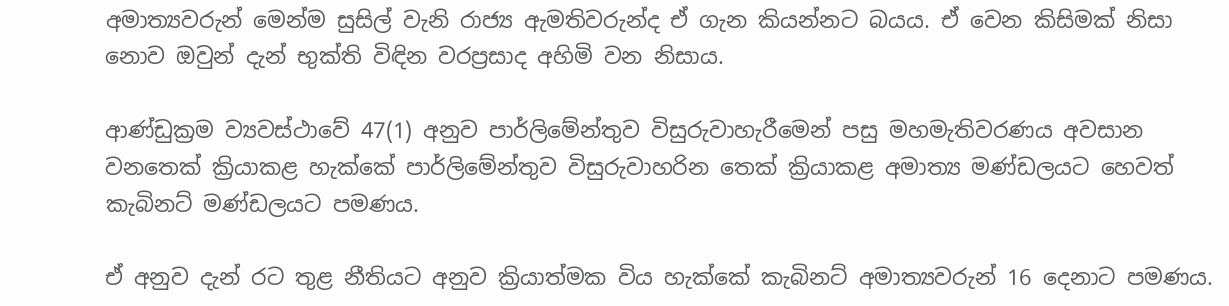අමාත්‍යවරුන් මෙන්ම සුසිල් වැනි රාජ්‍ය ඇමතිවරුන්ද ඒ ගැන කියන්නට බයය. ඒ වෙන කිසිමක් නිසා නොව ඔවුන් දැන් භුක්ති විඳින වරප්‍රසාද අහිමි වන නිසාය.

ආණ්ඩුක්‍රම ව්‍යවස්ථාවේ 47(1) අනුව පාර්ලිමේන්තුව විසුරුවාහැරීමෙන් පසු මහමැතිවරණය අවසාන වනතෙක් ක්‍රියාකළ හැක්කේ පාර්ලිමේන්තුව විසුරුවාහරින තෙක් ක්‍රියාකළ අමාත්‍ය මණ්ඩලයට හෙවත් කැබිනට් මණ්ඩලයට පමණය.

ඒ අනුව දැන් රට තුළ නීතියට අනුව ක්‍රියාත්මක විය හැක්කේ කැබිනට් අමාත්‍යවරුන් 16 දෙනාට පමණය.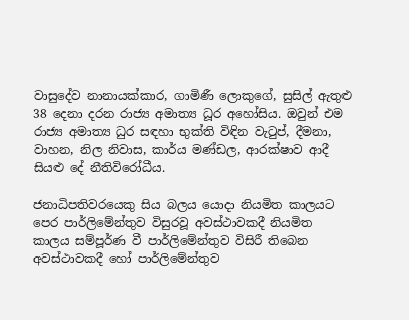වාසුදේව නානායක්කාර, ගාමිණී ලොකුගේ, සුසිල් ඇතුළු 38 දෙනා දරන රාජ්‍ය අමාත්‍ය ධූර අහෝසිය. ඔවුන් එම රාජ්‍ය අමාත්‍ය ධුර සඳහා භුක්ති විඳින වැටුප්, දීමනා, වාහන, නිල නිවාස, කාර්ය මණ්ඩල, ආරක්ෂාව ආදී සියළු දේ නීතිවිරෝධීය.

ජනාධිපතිවරයෙකු සිය බලය යොදා නියමිත කාලයට පෙර පාර්ලිමේන්තුව විසුරවූ අවස්ථාවකදී නියමිත කාලය සම්පූර්ණ වී පාර්ලිමේන්තුව විසිරී තිබෙන අවස්ථාවකදී හෝ පාර්ලිමේන්තුව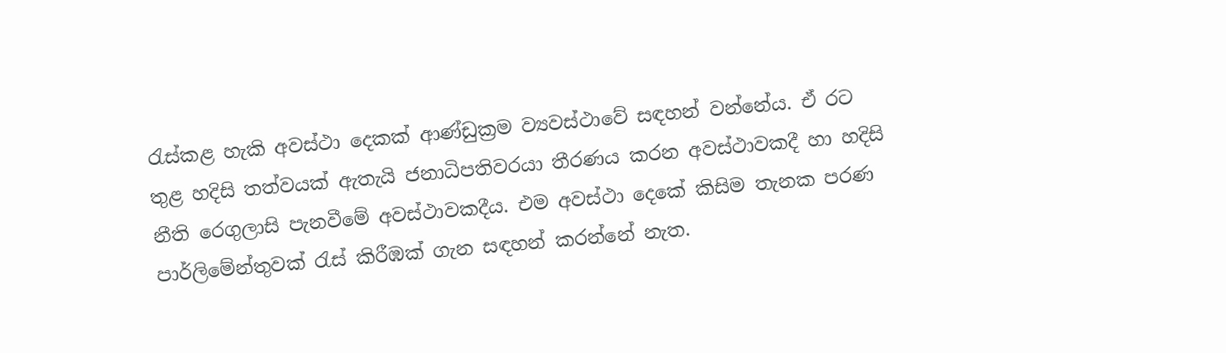රැස්කළ හැකි අවස්ථා දෙකක් ආණ්ඩුක්‍රම ව්‍යවස්ථාවේ සඳහන් වන්නේය. ඒ රට තුළ හදිසි තත්වයක් ඇතැයි ජනාධිපතිවරයා තීරණය කරන අවස්ථාවකදී හා හදිසි නීති රෙගුලාසි පැනවීමේ අවස්ථාවකදීය. එම අවස්ථා දෙකේ කිසිම තැනක පරණ පාර්ලිමේන්තුවක් රැස් කිරීඹක් ගැන සඳහන් කරන්නේ නැත.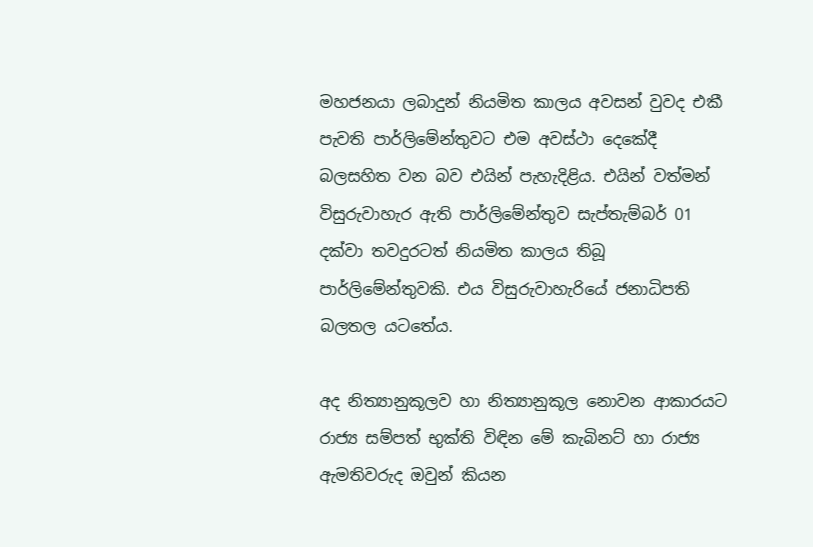මහජනයා ලබාදුන් නියමිත කාලය අවසන් වුවද එකී පැවති පාර්ලිමේන්තුවට එම අවස්ථා දෙකේදී බලසහිත වන බව එයින් පැහැදිළිය. එයින් වත්මන් විසුරුවාහැර ඇති පාර්ලිමේන්තුව සැප්තැම්බර් 01 දක්වා තවදුරටත් නියමිත කාලය තිබූ පාර්ලිමේන්තුවකි. එය විසුරුවාහැරියේ ජනාධිපති බලතල යටතේය.

අද නිත්‍යානුකූලව හා නිත්‍යානුකූල නොවන ආකාරයට රාජ්‍ය සම්පත් භුක්ති විඳින මේ කැබිනට් හා රාජ්‍ය ඇමතිවරුද ඔවුන් කියන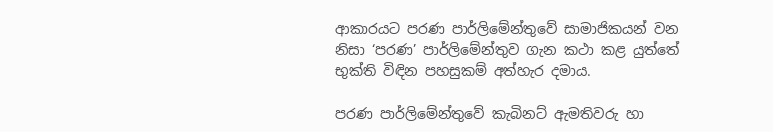ආකාරයට පරණ පාර්ලිමේන්තුවේ සාමාජිකයන් වන නිසා ‘පරණ’ පාර්ලිමේන්තුව ගැන කථා කළ යුත්තේ භුක්ති විඳින පහසුකම් අත්හැර දමාය.

පරණ පාර්ලිමේන්තුවේ කැබිනට් ඇමතිවරු හා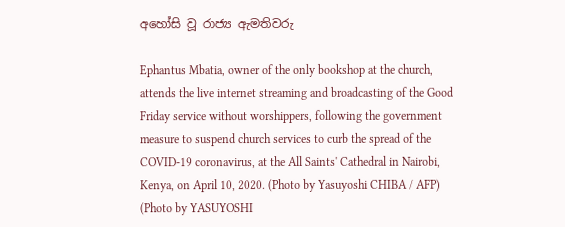අහෝසි වූ රාජ්‍ය ඇමතිවරු

Ephantus Mbatia, owner of the only bookshop at the church, attends the live internet streaming and broadcasting of the Good Friday service without worshippers, following the government measure to suspend church services to curb the spread of the COVID-19 coronavirus, at the All Saints' Cathedral in Nairobi, Kenya, on April 10, 2020. (Photo by Yasuyoshi CHIBA / AFP) (Photo by YASUYOSHI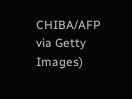CHIBA/AFP via Getty Images)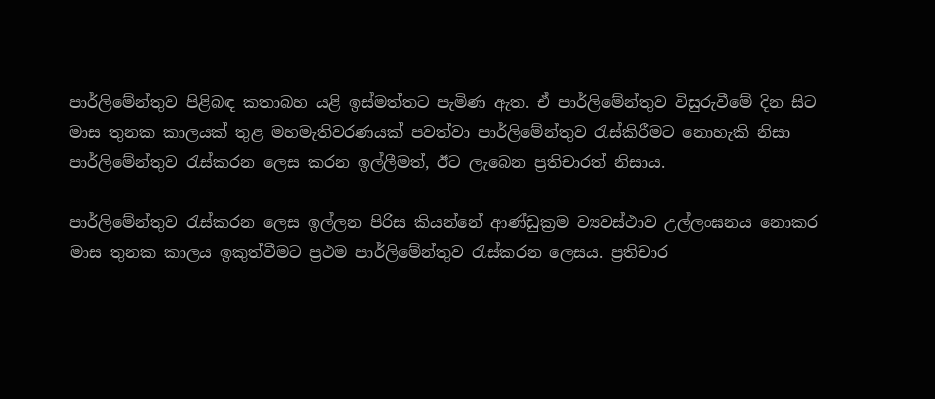පාර්ලිමේන්තුව පිළිබඳ කතාබහ යළි ඉස්මත්තට පැමිණ ඇත. ඒ පාර්ලිමේන්තුව විසුරුවීමේ දින සිට මාස තුනක කාලයක් තුළ මහමැතිවරණයක් පවත්වා පාර්ලිමේන්තුව රැස්කිරීමට නොහැකි නිසා පාර්ලිමේන්තුව රැස්කරන ලෙස කරන ඉල්ලීමත්, ඊට ලැබෙන ප්‍රතිචාරත් නිසාය.

පාර්ලිමේන්තුව රැස්කරන ලෙස ඉල්ලන පිරිස කියන්නේ ආණ්ඩුක්‍රම ව්‍යවස්ථාව උල්ලංඝනය නොකර මාස තුනක කාලය ඉකුත්වීමට ප්‍රථම පාර්ලිමේන්තුව රැස්කරන ලෙසය. ප්‍රතිචාර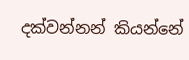දක්වන්නන් කියන්නේ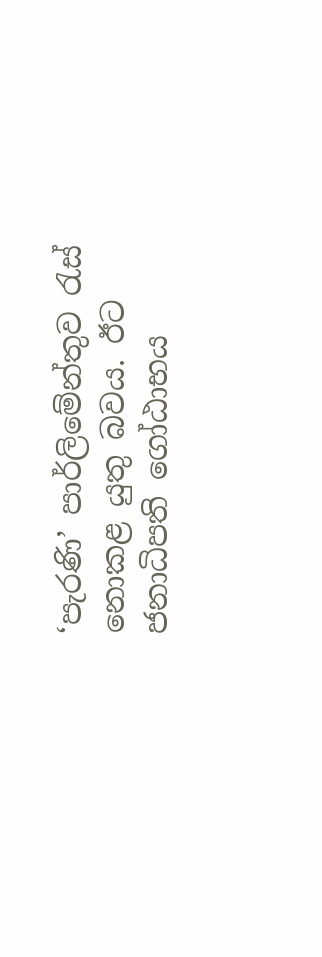‘පැරණි’ පාර්ලිමේන්තුව රැස් නොකළ යුතු බවය. ඊට ජනාධිපති ගෝඨාභය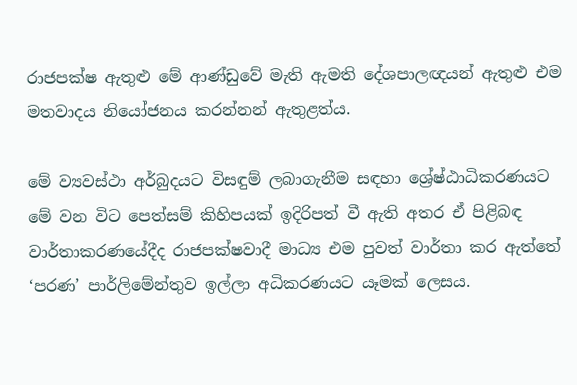රාජපක්ෂ ඇතුළු මේ ආණ්ඩුවේ මැති ඇමති දේශපාලඥයන් ඇතුළු එම මතවාදය නියෝජනය කරන්නන් ඇතුළත්ය.

මේ ව්‍යවස්ථා අර්බුදයට විසඳුම් ලබාගැනීම සඳහා ශ්‍රේෂ්ඨාධිකරණයට මේ වන විට පෙත්සම් කිහිපයක් ඉදිරිපත් වී ඇති අතර ඒ පිළිබඳ වාර්තාකරණයේදීද රාජපක්ෂවාදී මාධ්‍ය එම පුවත් වාර්තා කර ඇත්තේ ‘පරණ’ පාර්ලිමේන්තුව ඉල්ලා අධිකරණයට යෑමක් ලෙසය.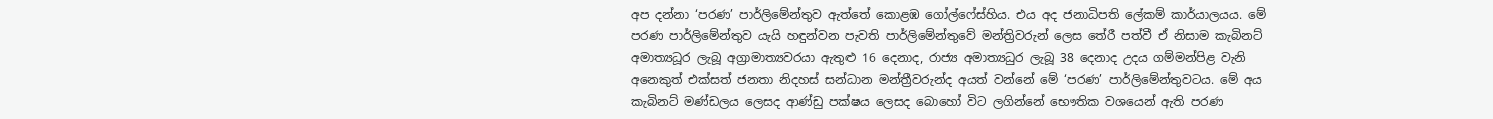අප දන්නා ‘පරණ’ පාර්ලිමේන්තුව ඇත්තේ කොළඹ ගෝල්ෆේස්හිය. එය අද ජනාධිපති ලේකම් කාර්යාලයය. මේ පරණ පාර්ලිමේන්තුව යැයි හඳුන්වන පැවති පාර්ලිමේන්තුවේ මන්ත්‍රිවරුන් ලෙස තේරී පත්වී ඒ නිසාම කැබිනට් අමාත්‍යධූර ලැබූ අග්‍රාමාත්‍යවරයා ඇතුළු 16 දෙනාද, රාජ්‍ය අමාත්‍යධුර ලැබූ 38 දෙනාද උදය ගම්මන්පිළ වැනි අනෙකුත් එක්සත් ජනතා නිදහස් සන්ධාන මන්ත්‍රීවරුන්ද අයත් වන්නේ මේ ‘පරණ’ පාර්ලිමේන්තුවටය. මේ අය කැබිනට් මණ්ඩලය ලෙසද ආණ්ඩු පක්ෂය ලෙසද බොහෝ විට ලගින්නේ භෞතික වශයෙන් ඇති පරණ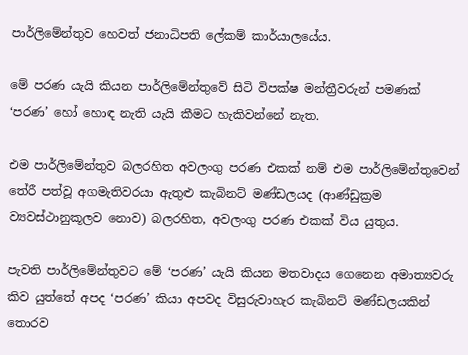පාර්ලිමේන්තුව හෙවත් ජනාධිපති ලේකම් කාර්යාලයේය.

මේ පරණ යැයි කියන පාර්ලිමේන්තුවේ සිටි විපක්ෂ මන්ත්‍රීවරුන් පමණක් ‘පරණ’ හෝ හොඳ නැති යැයි කීමට හැකිවන්නේ නැත.

එම පාර්ලිමේන්තුව බලරහිත අවලංගු පරණ එකක් නම් එම පාර්ලිමේන්තුවෙන් තේරී පත්වූ අගමැතිවරයා ඇතුළු කැබිනට් මණ්ඩලයද (ආණ්ඩුක්‍රම ව්‍යවස්ථානුකූලව නොව) බලරහිත, අවලංගු පරණ එකක් විය යුතුය.

පැවති පාර්ලිමේන්තුවට මේ ‘පරණ’ යැයි කියන මතවාදය ගෙනෙන අමාත්‍යවරු කිව යුත්තේ අපද ‘පරණ’ කියා අපවද විසුරුවාහැර කැබිනට් මණ්ඩලයකින් තොරව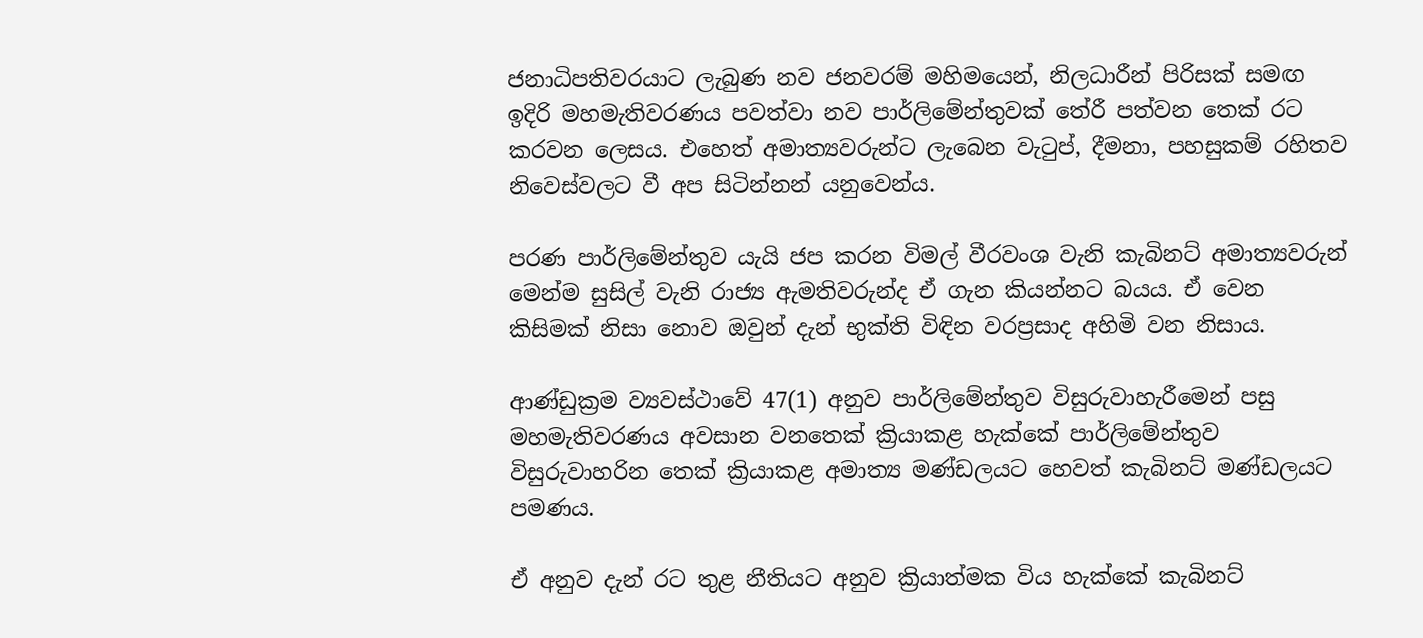ජනාධිපතිවරයාට ලැබුණ නව ජනවරම් මහිමයෙන්, නිලධාරීන් පිරිසක් සමඟ ඉදිරි මහමැතිවරණය පවත්වා නව පාර්ලිමේන්තුවක් තේරී පත්වන තෙක් රට කරවන ලෙසය. එහෙත් අමාත්‍යවරුන්ට ලැබෙන වැටුප්, දීමනා, පහසුකම් රහිතව නිවෙස්වලට වී අප සිටින්නන් යනුවෙන්ය.

පරණ පාර්ලිමේන්තුව යැයි ජප කරන විමල් වීරවංශ වැනි කැබිනට් අමාත්‍යවරුන් මෙන්ම සුසිල් වැනි රාජ්‍ය ඇමතිවරුන්ද ඒ ගැන කියන්නට බයය. ඒ වෙන කිසිමක් නිසා නොව ඔවුන් දැන් භුක්ති විඳින වරප්‍රසාද අහිමි වන නිසාය.

ආණ්ඩුක්‍රම ව්‍යවස්ථාවේ 47(1) අනුව පාර්ලිමේන්තුව විසුරුවාහැරීමෙන් පසු මහමැතිවරණය අවසාන වනතෙක් ක්‍රියාකළ හැක්කේ පාර්ලිමේන්තුව විසුරුවාහරින තෙක් ක්‍රියාකළ අමාත්‍ය මණ්ඩලයට හෙවත් කැබිනට් මණ්ඩලයට පමණය.

ඒ අනුව දැන් රට තුළ නීතියට අනුව ක්‍රියාත්මක විය හැක්කේ කැබිනට්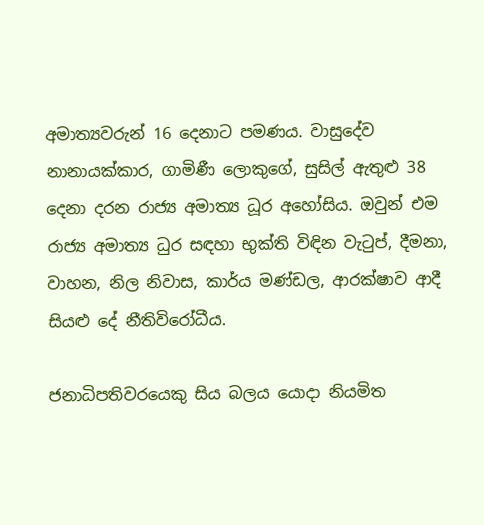අමාත්‍යවරුන් 16 දෙනාට පමණය. වාසුදේව නානායක්කාර, ගාමිණී ලොකුගේ, සුසිල් ඇතුළු 38 දෙනා දරන රාජ්‍ය අමාත්‍ය ධූර අහෝසිය. ඔවුන් එම රාජ්‍ය අමාත්‍ය ධුර සඳහා භුක්ති විඳින වැටුප්, දීමනා, වාහන, නිල නිවාස, කාර්ය මණ්ඩල, ආරක්ෂාව ආදී සියළු දේ නීතිවිරෝධීය.

ජනාධිපතිවරයෙකු සිය බලය යොදා නියමිත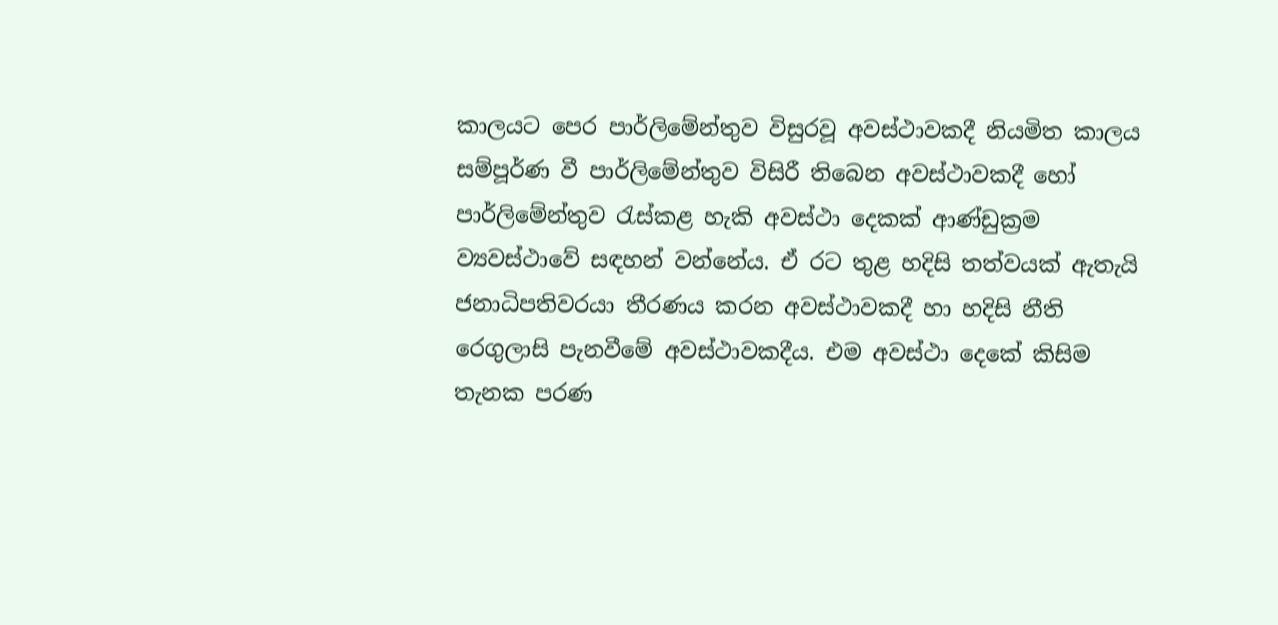කාලයට පෙර පාර්ලිමේන්තුව විසුරවූ අවස්ථාවකදී නියමිත කාලය සම්පූර්ණ වී පාර්ලිමේන්තුව විසිරී තිබෙන අවස්ථාවකදී හෝ පාර්ලිමේන්තුව රැස්කළ හැකි අවස්ථා දෙකක් ආණ්ඩුක්‍රම ව්‍යවස්ථාවේ සඳහන් වන්නේය. ඒ රට තුළ හදිසි තත්වයක් ඇතැයි ජනාධිපතිවරයා තීරණය කරන අවස්ථාවකදී හා හදිසි නීති රෙගුලාසි පැනවීමේ අවස්ථාවකදීය. එම අවස්ථා දෙකේ කිසිම තැනක පරණ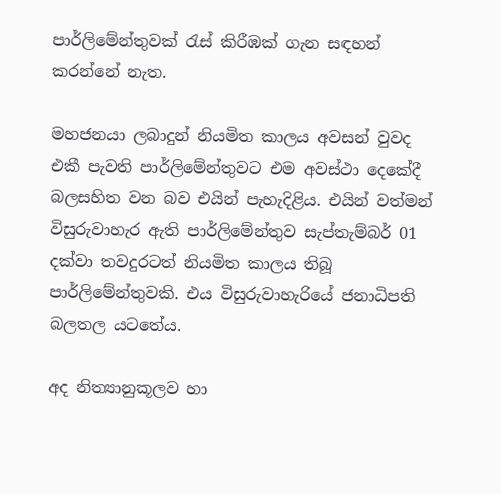පාර්ලිමේන්තුවක් රැස් කිරීඹක් ගැන සඳහන් කරන්නේ නැත.

මහජනයා ලබාදුන් නියමිත කාලය අවසන් වුවද එකී පැවති පාර්ලිමේන්තුවට එම අවස්ථා දෙකේදී බලසහිත වන බව එයින් පැහැදිළිය. එයින් වත්මන් විසුරුවාහැර ඇති පාර්ලිමේන්තුව සැප්තැම්බර් 01 දක්වා තවදුරටත් නියමිත කාලය තිබූ පාර්ලිමේන්තුවකි. එය විසුරුවාහැරියේ ජනාධිපති බලතල යටතේය.

අද නිත්‍යානුකූලව හා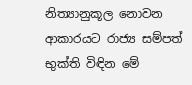නිත්‍යානුකූල නොවන ආකාරයට රාජ්‍ය සම්පත් භුක්ති විඳින මේ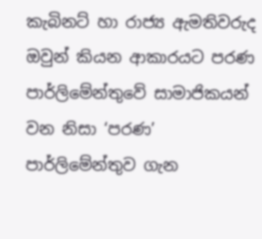කැබිනට් හා රාජ්‍ය ඇමතිවරුද ඔවුන් කියන ආකාරයට පරණ පාර්ලිමේන්තුවේ සාමාජිකයන් වන නිසා ‘පරණ’ පාර්ලිමේන්තුව ගැන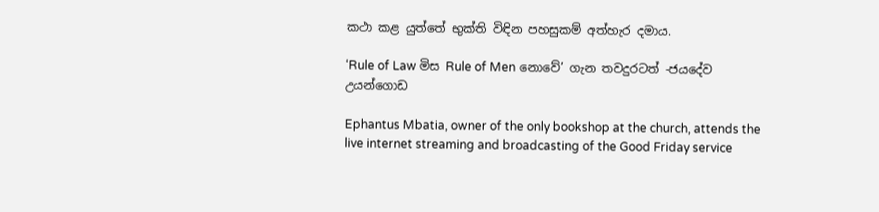කථා කළ යුත්තේ භුක්ති විඳින පහසුකම් අත්හැර දමාය.

‘Rule of Law මිස Rule of Men නොවේ’ ගැන තවදුරටත් -ජයදේව උයන්ගොඩ

Ephantus Mbatia, owner of the only bookshop at the church, attends the live internet streaming and broadcasting of the Good Friday service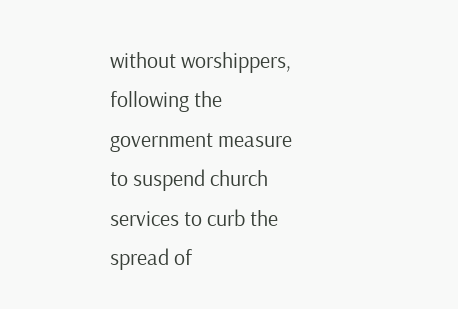without worshippers, following the government measure to suspend church services to curb the spread of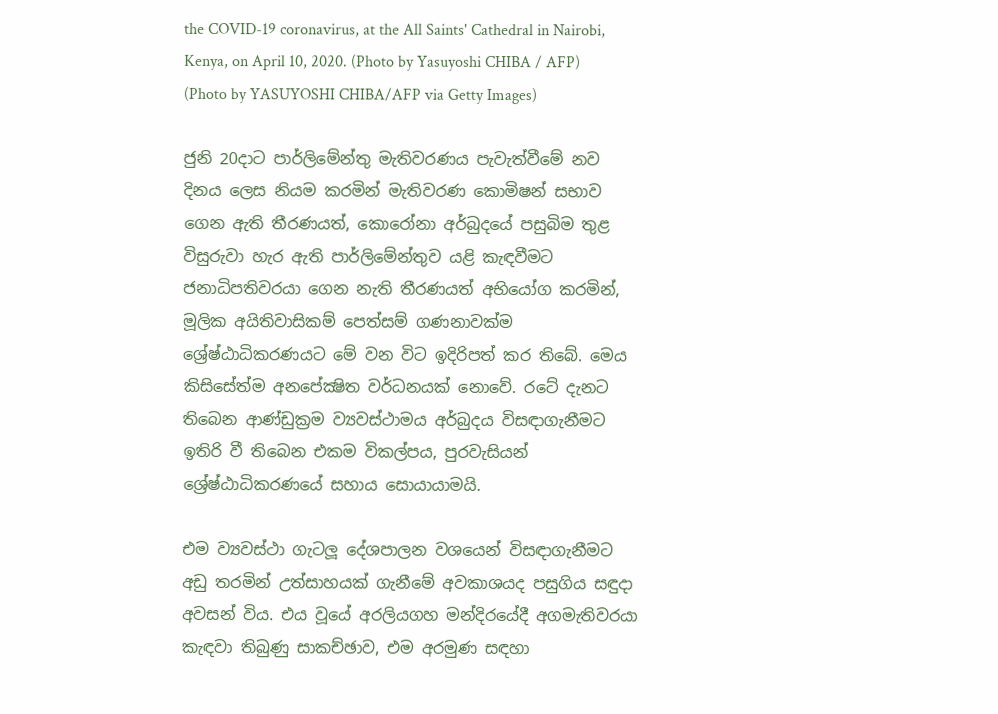the COVID-19 coronavirus, at the All Saints' Cathedral in Nairobi, Kenya, on April 10, 2020. (Photo by Yasuyoshi CHIBA / AFP) (Photo by YASUYOSHI CHIBA/AFP via Getty Images)

ජුනි 20දාට පාර්ලිමේන්තු මැතිවරණය පැවැත්වීමේ නව දිනය ලෙස නියම කරමින් මැතිවරණ කොමිෂන් සභාව ගෙන ඇති තීරණයත්, කොරෝනා අර්බුදයේ පසුබිම තුළ විසුරුවා හැර ඇති පාර්ලිමේන්තුව යළි කැඳවීමට ජනාධිපතිවරයා ගෙන නැති තීරණයත් අභියෝග කරමින්, මූලික අයිතිවාසිකම් පෙත්සම් ගණනාවක්ම ශ්‍රේෂ්ඨාධිකරණයට මේ වන විට ඉදිරිපත් කර තිබේ. මෙය කිසිසේත්ම අනපේක්‍ෂිත වර්ධනයක් නොවේ. රටේ දැනට තිබෙන ආණ්ඩුක්‍රම ව්‍යවස්ථාමය අර්බුදය විසඳාගැනීමට ඉතිරි වී තිබෙන එකම විකල්පය, පුරවැසියන් ශ්‍රේෂ්ඨාධිකරණයේ සහාය සොයායාමයි.

එම ව්‍යවස්ථා ගැටලූ දේශපාලන වශයෙන් විසඳාගැනීමට අඩු තරමින් උත්සාහයක් ගැනීමේ අවකාශයද පසුගිය සඳුදා අවසන් විය. එය වූයේ අරලියගහ මන්දිරයේදී අගමැතිවරයා කැඳවා තිබුණු සාකච්ඡාව, එම අරමුණ සඳහා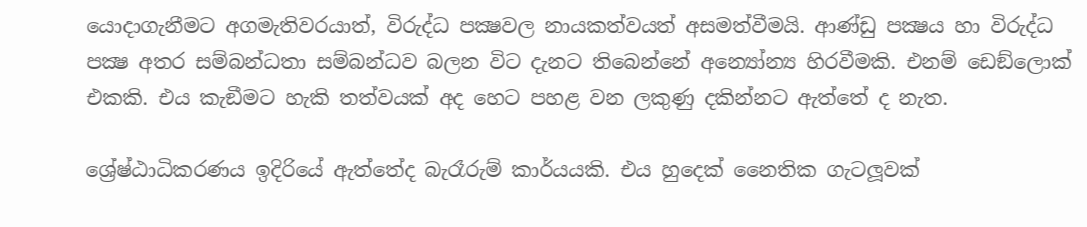යොදාගැනීමට අගමැතිවරයාත්, විරුද්ධ පක්‍ෂවල නායකත්වයත් අසමත්වීමයි. ආණ්ඩු පක්‍ෂය හා විරුද්ධ පක්‍ෂ අතර සම්බන්ධතා සම්බන්ධව බලන විට දැනට තිබෙන්නේ අන්‍යෝන්‍ය හිරවීමකි. එනම් ඩෙඞ්ලොක් එකකි. එය කැඞීමට හැකි තත්වයක් අද හෙට පහළ වන ලකුණු දකින්නට ඇත්තේ ද නැත.

ශ්‍රේෂ්ඨාධිකරණය ඉදිරියේ ඇත්තේද බැරෑරුම් කාර්යයකි. එය හුදෙක් නෛතික ගැටලූවක්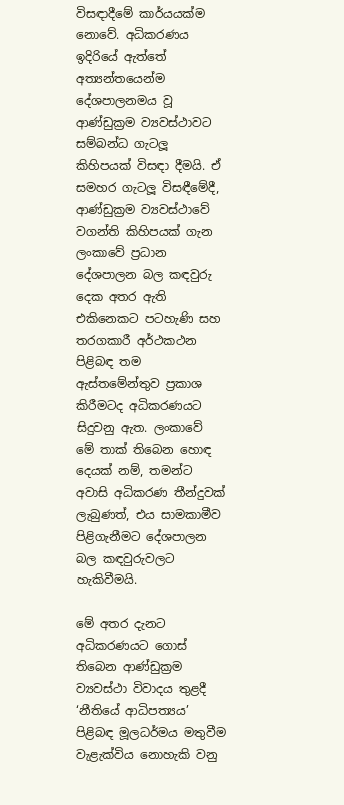විසඳාදීමේ කාර්යයක්ම නොවේ. අධිකරණය ඉදිරියේ ඇත්තේ අත්‍යන්තයෙන්ම දේශපාලනමය වූ ආණ්ඩුක්‍රම ව්‍යවස්ථාවට සම්බන්ධ ගැටලූ කිහිපයක් විසඳා දීමයි. ඒ සමහර ගැටලූ විසඳීමේදී, ආණ්ඩුක්‍රම ව්‍යවස්ථාවේ වගන්ති කිහිපයක් ගැන ලංකාවේ ප්‍රධාන දේශපාලන බල කඳවුරු දෙක අතර ඇති එකිනෙකට පටහැණි සහ තරගකාරී අර්ථකථන පිළිබඳ තම ඇස්තමේන්තුව ප්‍රකාශ කිරීමටද අධිකරණයට සිදුවනු ඇත. ලංකාවේ මේ තාක් තිබෙන හොඳ දෙයක් නම්, තමන්ට අවාසි අධිකරණ තීන්දුවක් ලැබුණත්, එය සාමකාමීව පිළිගැනීමට දේශපාලන බල කඳවුරුවලට හැකිවීමයි.

මේ අතර දැනට අධිකරණයට ගොස් තිබෙන ආණ්ඩුක්‍රම ව්‍යවස්ථා විවාදය තුළදී ‘නීතියේ ආධිපත්‍යය’ පිළිබඳ මූලධර්මය මතුවීම වැළැක්විය නොහැකි වනු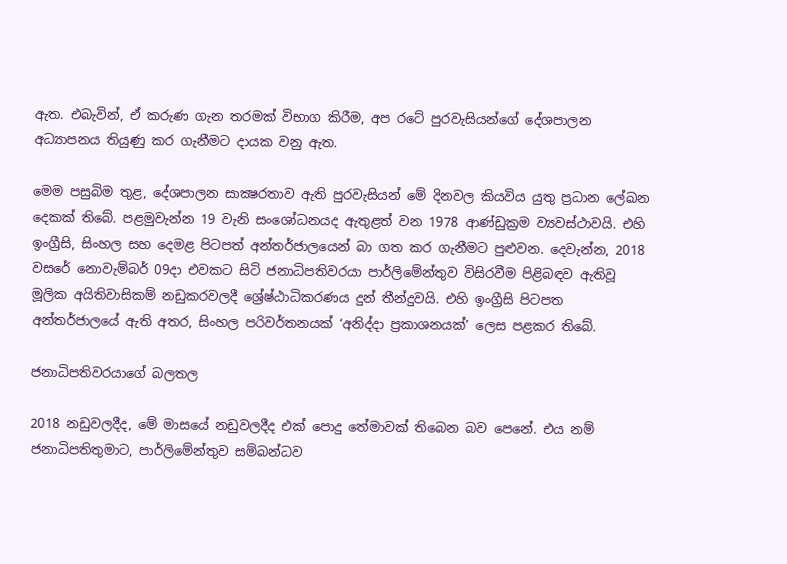ඇත. එබැවින්, ඒ කරුණ ගැන තරමක් විභාග කිරීම, අප රටේ පුරවැසියන්ගේ දේශපාලන අධ්‍යාපනය තියුණු කර ගැනීමට දායක වනු ඇත.

මෙම පසුබිම තුළ, දේශපාලන සාක්‍ෂරතාව ඇති පුරවැසියන් මේ දිනවල කියවිය යුතු ප්‍රධාන ලේඛන දෙකක් තිබේ. පළමුවැන්න 19 වැනි සංශෝධනයද ඇතුළත් වන 1978 ආණ්ඩුක්‍රම ව්‍යවස්ථාවයි. එහි ඉංග්‍රීසි, සිංහල සහ දෙමළ පිටපත් අන්තර්ජාලයෙන් බා ගත කර ගැනීමට පුළුවන. දෙවැන්න, 2018 වසරේ නොවැම්බර් 09දා එවකට සිටි ජනාධිපතිවරයා පාර්ලිමේන්තුව විසිරවීම පිළිබඳව ඇතිවූ මූලික අයිතිවාසිකම් නඩුකරවලදී ශ්‍රේෂ්ඨාධිකරණය දුන් තීන්දුවයි. එහි ඉංග්‍රීසි පිටපත අන්තර්ජාලයේ ඇති අතර, සිංහල පරිවර්තනයක් ‘අනිද්දා ප්‍රකාශනයක්’ ලෙස පළකර තිබේ.

ජනාධිපතිවරයාගේ බලතල

2018 නඩුවලදීද, මේ මාසයේ නඩුවලදීද එක් පොදු තේමාවක් තිබෙන බව පෙනේ. එය නම් ජනාධිපතිතුමාට, පාර්ලිමේන්තුව සම්බන්ධව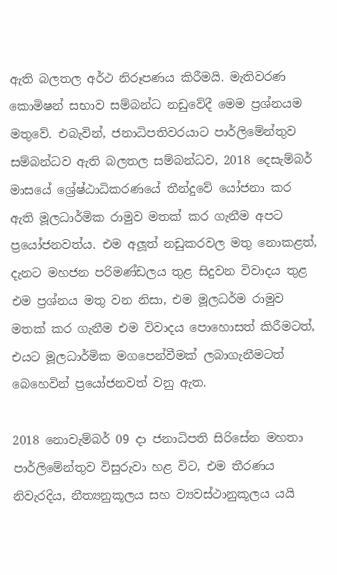ඇති බලතල අර්ථ නිරූපණය කිරීමයි. මැතිවරණ කොමිෂන් සභාව සම්බන්ධ නඩුවේදී මෙම ප්‍රශ්නයම මතුවේ. එබැවින්, ජනාධිපතිවරයාට පාර්ලිමේන්තුව සම්බන්ධව ඇති බලතල සම්බන්ධව, 2018 දෙසැම්බර් මාසයේ ශ්‍රේෂ්ඨාධිකරණයේ තීන්දුවේ යෝජනා කර ඇති මූලධාර්මික රාමුව මතක් කර ගැනීම අපට ප්‍රයෝජනවත්ය. එම අලූත් නඩුකරවල මතු නොකළත්, දැනට මහජන පරිමණ්ඩලය තුළ සිදුවන විවාදය තුළ එම ප්‍රශ්නය මතු වන නිසා, එම මූලධර්ම රාමුව මතක් කර ගැනීම එම විවාදය පොහොසත් කිරීමටත්, එයට මූලධාර්මික මගපෙන්වීමක් ලබාගැනීමටත් බෙහෙවින් ප්‍රයෝජනවත් වනු ඇත.

2018 නොවැම්බර් 09 දා ජනාධිපති සිරිසේන මහතා පාර්ලිමේන්තුව විසුරුවා හළ විට, එම තීරණය නිවැරදිය, නීත්‍යනුකූලය සහ ව්‍යවස්ථානුකූලය යයි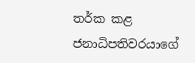තර්ක කළ ජනාධිපතිවරයාගේ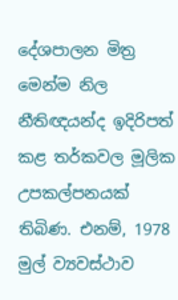දේශපාලන මිත්‍ර මෙන්ම නිල නීතිඥයන්ද ඉදිරිපත් කළ තර්කවල මූලික උපකල්පනයක් තිබිණ. එනම්, 1978 මුල් ව්‍යවස්ථාව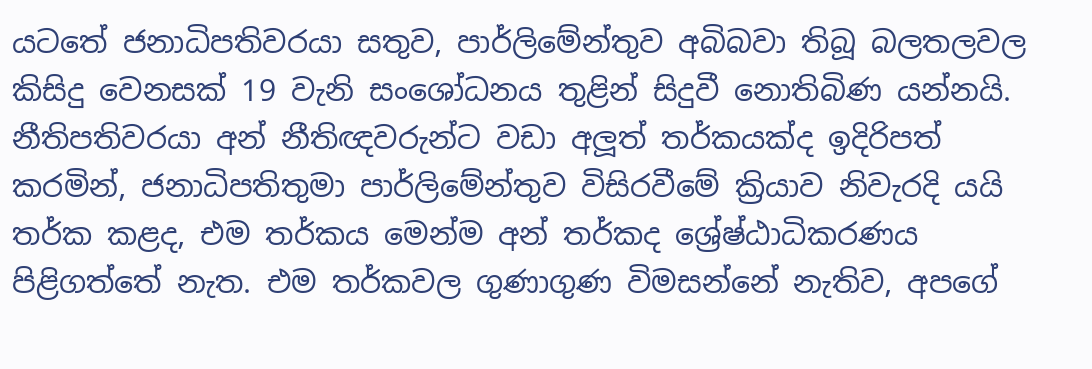යටතේ ජනාධිපතිවරයා සතුව, පාර්ලිමේන්තුව අබිබවා තිබූ බලතලවල කිසිදු වෙනසක් 19 වැනි සංශෝධනය තුළින් සිදුවී නොතිබිණ යන්නයි. නීතිපතිවරයා අන් නීතිඥවරුන්ට වඩා අලූත් තර්කයක්ද ඉදිරිපත් කරමින්, ජනාධිපතිතුමා පාර්ලිමේන්තුව විසිරවීමේ ක්‍රියාව නිවැරදි යයි තර්ක කළද, එම තර්කය මෙන්ම අන් තර්කද ශ්‍රේෂ්ඨාධිකරණය පිළිගත්තේ නැත. එම තර්කවල ගුණාගුණ විමසන්නේ නැතිව, අපගේ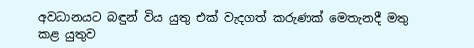අවධානයට බඳුන් විය යුතු එක් වැදගත් කරුණක් මෙතැනදී මතු කළ යුතුව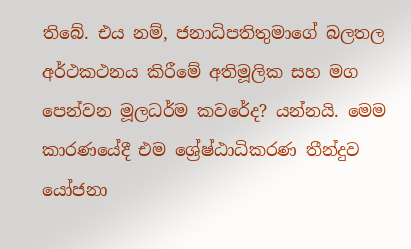තිබේ. එය නම්, ජනාධිපතිතුමාගේ බලතල අර්ථකථනය කිරීමේ අතිමූලික සහ මග පෙන්වන මූලධර්ම කවරේද? යන්නයි. මෙම කාරණයේදී එම ශ්‍රේෂ්ඨාධිකරණ තීන්දුව යෝජනා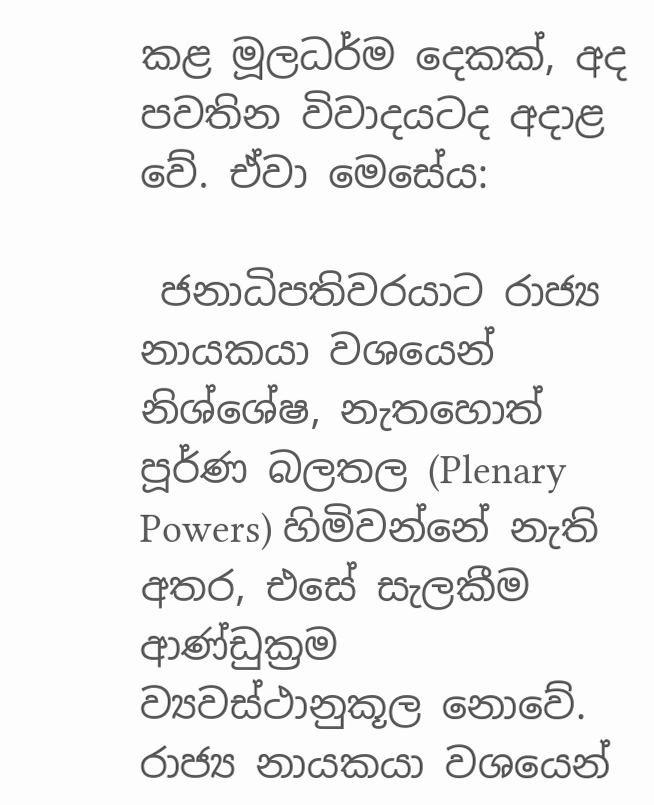කළ මූලධර්ම දෙකක්, අද පවතින විවාදයටද අදාළ වේ. ඒවා මෙසේය:

 ජනාධිපතිවරයාට රාජ්‍ය නායකයා වශයෙන් නිශ්ශේෂ, නැතහොත් පූර්ණ බලතල (Plenary Powers) හිමිවන්නේ නැති අතර, එසේ සැලකීම ආණ්ඩුක්‍රම ව්‍යවස්ථානුකූල නොවේ. රාජ්‍ය නායකයා වශයෙන්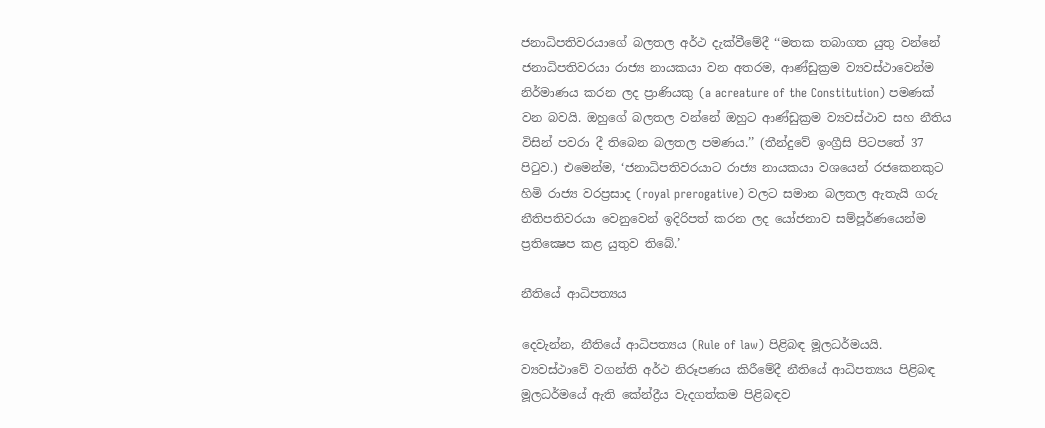ජනාධිපතිවරයාගේ බලතල අර්ථ දැක්වීමේදී ‘‘මතක තබාගත යුතු වන්නේ ජනාධිපතිවරයා රාජ්‍ය නායකයා වන අතරම, ආණ්ඩුක්‍රම ව්‍යවස්ථාවෙන්ම නිර්මාණය කරන ලද ප්‍රාණියකු (a acreature of the Constitution) පමණක් වන බවයි. ඔහුගේ බලතල වන්නේ ඔහුට ආණ්ඩුක්‍රම ව්‍යවස්ථාව සහ නීතිය විසින් පවරා දී තිබෙන බලතල පමණය.’’ (තීන්දුවේ ඉංග්‍රීසි පිටපතේ 37 පිටුව.) එමෙන්ම, ‘ජනාධිපතිවරයාට රාජ්‍ය නායකයා වශයෙන් රජකෙනකුට හිමි රාජ්‍ය වරප්‍රසාද (royal prerogative) වලට සමාන බලතල ඇතැයි ගරු නීතිපතිවරයා වෙනුවෙන් ඉදිරිපත් කරන ලද යෝජනාව සම්පූර්ණයෙන්ම ප්‍රතික්‍ෂෙප කළ යුතුව තිබේ.’

නීතියේ ආධිපත්‍යය

දෙවැන්න, නීතියේ ආධිපත්‍යය (Rule of law) පිළිබඳ මූලධර්මයයි. ව්‍යවස්ථාවේ වගන්ති අර්ථ නිරූපණය කිරීමේදී නීතියේ ආධිපත්‍යය පිළිබඳ මූලධර්මයේ ඇති කේන්ද්‍රීය වැදගත්කම පිළිබඳව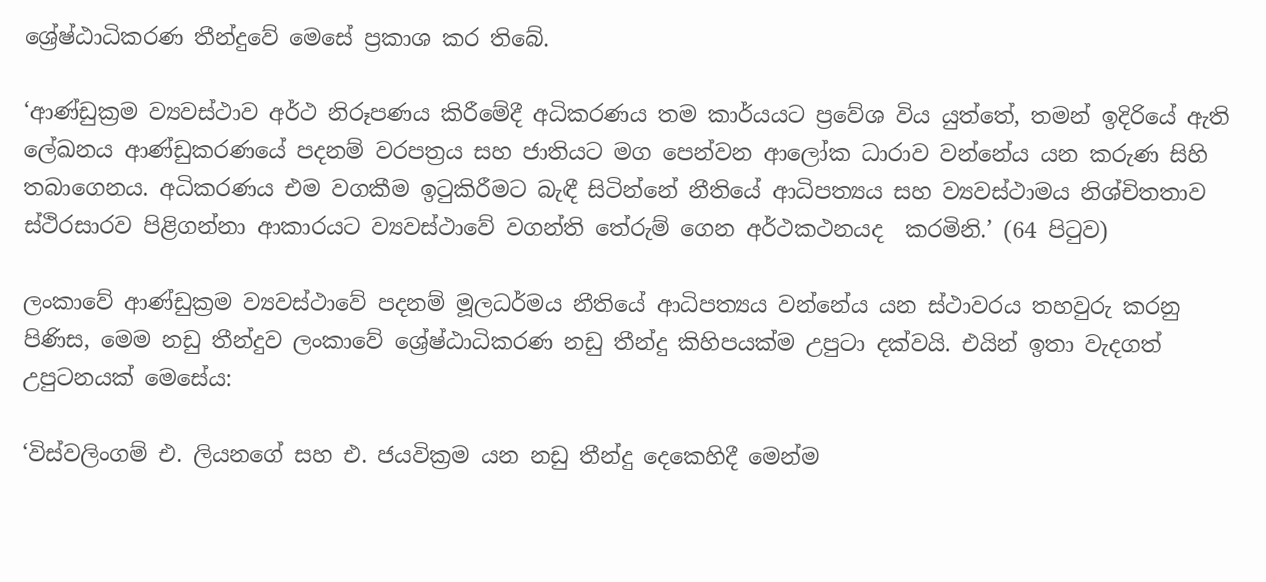ශ්‍රේෂ්ඨාධිකරණ තීන්දුවේ මෙසේ ප්‍රකාශ කර තිබේ.

‘ආණ්ඩුක්‍රම ව්‍යවස්ථාව අර්ථ නිරූපණය කිරීමේදී අධිකරණය තම කාර්යයට ප්‍රවේශ විය යුත්තේ, තමන් ඉදිරියේ ඇති ලේඛනය ආණ්ඩුකරණයේ පදනම් වරපත්‍රය සහ ජාතියට මග පෙන්වන ආලෝක ධාරාව වන්නේය යන කරුණ සිහි තබාගෙනය. අධිකරණය එම වගකීම ඉටුකිරීමට බැඳී සිටින්නේ නීතියේ ආධිපත්‍යය සහ ව්‍යවස්ථාමය නිශ්චිතතාව ස්ථිරසාරව පිළිගන්නා ආකාරයට ව්‍යවස්ථාවේ වගන්ති තේරුම් ගෙන අර්ථකථනයද  කරමිනි.’ (64 පිටුව)

ලංකාවේ ආණ්ඩුක්‍රම ව්‍යවස්ථාවේ පදනම් මූලධර්මය නීතියේ ආධිපත්‍යය වන්නේය යන ස්ථාවරය තහවුරු කරනු පිණිස, මෙම නඩු තීන්දුව ලංකාවේ ශ්‍රේෂ්ඨාධිකරණ නඩු තීන්දු කිහිපයක්ම උපුටා දක්වයි. එයින් ඉතා වැදගත් උපුටනයක් මෙසේය:

‘විස්වලිංගම් එ. ලියනගේ සහ එ. ජයවික්‍රම යන නඩු තීන්දු දෙකෙහිදී මෙන්ම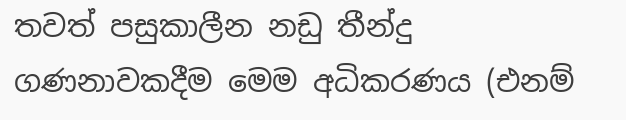තවත් පසුකාලීන නඩු තීන්දු ගණනාවකදීම මෙම අධිකරණය (එනම්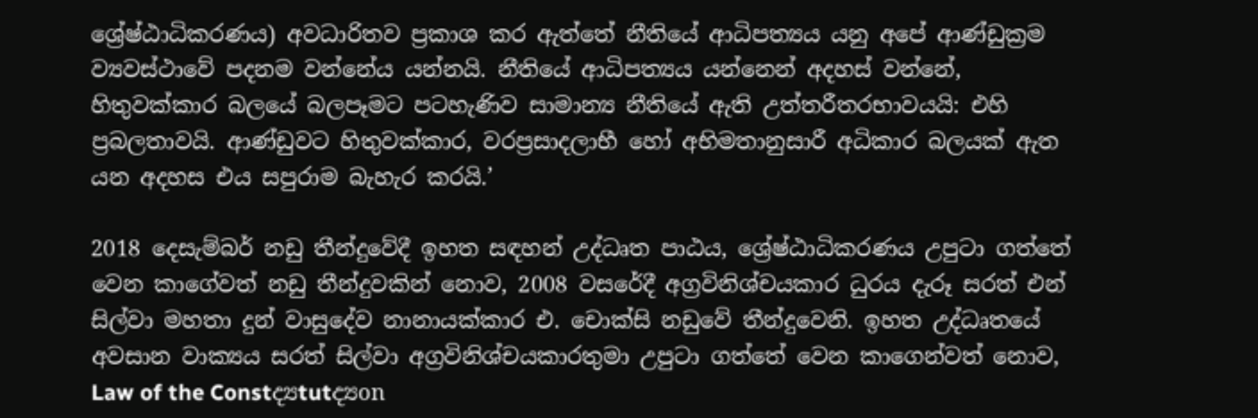ශ්‍රේෂ්ඨාධිකරණය) අවධාරිතව ප්‍රකාශ කර ඇත්තේ නීතියේ ආධිපත්‍යය යනු අපේ ආණ්ඩුක්‍රම ව්‍යවස්ථාවේ පදනම වන්නේය යන්නයි. නීතියේ ආධිපත්‍යය යන්නෙන් අදහස් වන්නේ, හිතුවක්කාර බලයේ බලපෑමට පටහැණිව සාමාන්‍ය නීතියේ ඇති උත්තරීතරභාවයයි: එහි ප්‍රබලතාවයි. ආණ්ඩුවට හිතුවක්කාර, වරප්‍රසාදලාභී හෝ අභිමතානුසාරී අධිකාර බලයක් ඇත යන අදහස එය සපුරාම බැහැර කරයි.’

2018 දෙසැම්බර් නඩු තීන්දුවේදී ඉහත සඳහන් උද්ධෘත පාඨය, ශ්‍රේෂ්ඨාධිකරණය උපුටා ගත්තේ වෙන කාගේවත් නඩු තීන්දුවකින් නොව, 2008 වසරේදී අග්‍රවිනිශ්චයකාර ධුරය දැරූ සරත් එන් සිල්වා මහතා දුන් වාසුදේව නානායක්කාර එ. චොක්සි නඩුවේ තීන්දුවෙනි. ඉහත උද්ධෘතයේ අවසාන වාක්‍යය සරත් සිල්වා අග්‍රවිනිශ්චයකාරතුමා උපුටා ගත්තේ වෙන කාගෙන්වත් නොව, Law of the Constද්‍යtutද්‍යon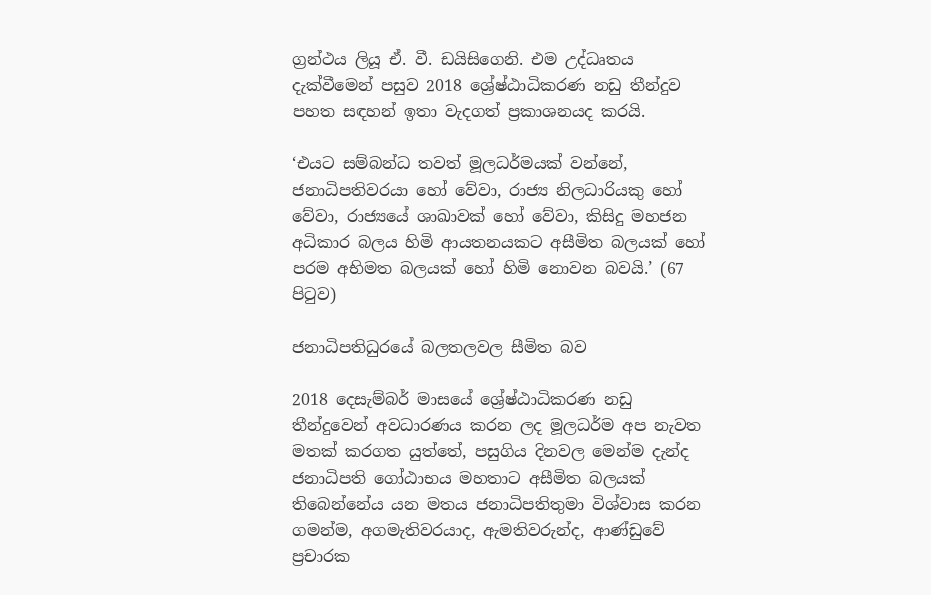ග්‍රන්ථය ලියූ ඒ. වී. ඩයිසිගෙනි. එම උද්ධෘතය දැක්වීමෙන් පසුව 2018 ශ්‍රේෂ්ඨාධිකරණ නඩු තීන්දුව පහත සඳහන් ඉතා වැදගත් ප්‍රකාශනයද කරයි.

‘එයට සම්බන්ධ තවත් මූලධර්මයක් වන්නේ, ජනාධිපතිවරයා හෝ වේවා, රාජ්‍ය නිලධාරියකු හෝ වේවා, රාජ්‍යයේ ශාඛාවක් හෝ වේවා, කිසිදු මහජන අධිකාර බලය හිමි ආයතනයකට අසීමිත බලයක් හෝ පරම අභිමත බලයක් හෝ හිමි නොවන බවයි.’ (67 පිටුව)

ජනාධිපතිධුරයේ බලතලවල සීමිත බව

2018 දෙසැම්බර් මාසයේ ශ්‍රේෂ්ඨාධිකරණ නඩු තීන්දුවෙන් අවධාරණය කරන ලද මූලධර්ම අප නැවත මතක් කරගත යුත්තේ, පසුගිය දිනවල මෙන්ම දැන්ද ජනාධිපති ගෝඨාභය මහතාට අසීමිත බලයක් තිබෙන්නේය යන මතය ජනාධිපතිතුමා විශ්වාස කරන ගමන්ම, අගමැතිවරයාද, ඇමතිවරුන්ද, ආණ්ඩුවේ ප්‍රචාරක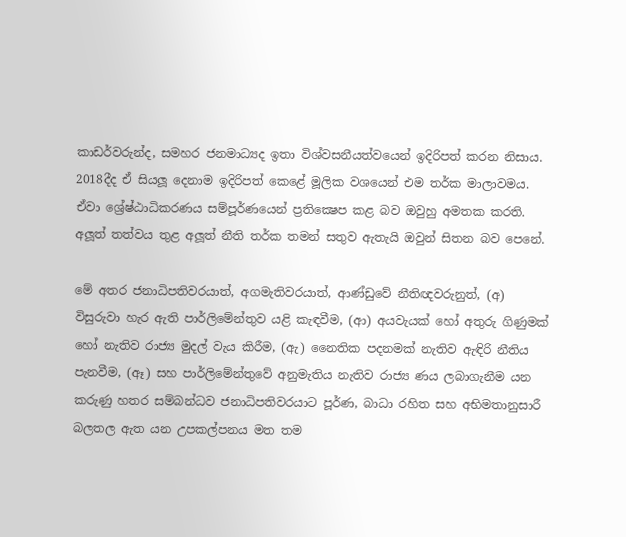කාඩර්වරුන්ද, සමහර ජනමාධ්‍යද ඉතා විශ්වසනීයත්වයෙන් ඉදිරිපත් කරන නිසාය. 2018දීද ඒ සියලූ දෙනාම ඉදිරිපත් කෙළේ මූලික වශයෙන් එම තර්ක මාලාවමය. ඒවා ශ්‍රේෂ්ඨාධිකරණය සම්පූර්ණයෙන් ප්‍රතික්‍ෂෙප කළ බව ඔවුහු අමතක කරති. අලූත් තත්වය තුළ අලූත් නීති තර්ක තමන් සතුව ඇතැයි ඔවුන් සිතන බව පෙනේ.

මේ අතර ජනාධිපතිවරයාත්, අගමැතිවරයාත්, ආණ්ඩුවේ නීතිඥවරුනුත්, (අ) විසුරුවා හැර ඇති පාර්ලිමේන්තුව යළි කැඳවීම, (ආ) අයවැයක් හෝ අතුරු ගිණුමක් හෝ නැතිව රාජ්‍ය මුදල් වැය කිරීම, (ඇ) නෛතික පදනමක් නැතිව ඇඳිරි නීතිය පැනවීම, (ඈ) සහ පාර්ලිමේන්තුවේ අනුමැතිය නැතිව රාජ්‍ය ණය ලබාගැනීම යන කරුණු හතර සම්බන්ධව ජනාධිපතිවරයාට පූර්ණ, බාධා රහිත සහ අභිමතානුසාරී බලතල ඇත යන උපකල්පනය මත තම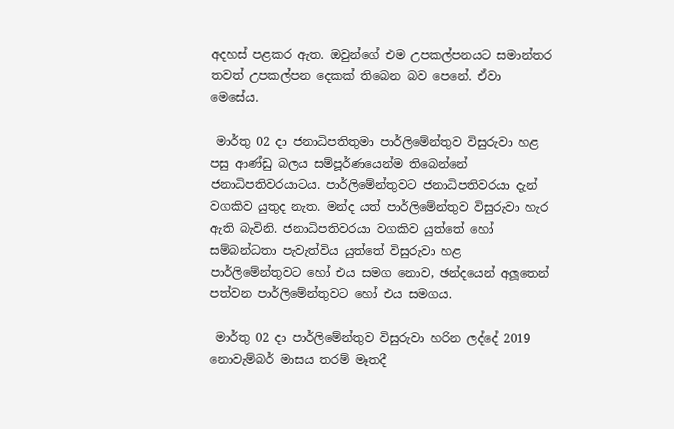අදහස් පළකර ඇත. ඔවුන්ගේ එම උපකල්පනයට සමාන්තර තවත් උපකල්පන දෙකක් තිබෙන බව පෙනේ. ඒවා මෙසේය.

 මාර්තු 02 දා ජනාධිපතිතුමා පාර්ලිමේන්තුව විසුරුවා හළ පසු ආණ්ඩු බලය සම්පූර්ණයෙන්ම තිබෙන්නේ ජනාධිපතිවරයාටය. පාර්ලිමේන්තුවට ජනාධිපතිවරයා දැන් වගකිව යුතුද නැත. මන්ද යත් පාර්ලිමේන්තුව විසුරුවා හැර ඇති බැවිනි. ජනාධිපතිවරයා වගකිව යුත්තේ හෝ සම්බන්ධතා පැවැත්විය යුත්තේ විසුරුවා හළ පාර්ලිමේන්තුවට හෝ එය සමග නොව, ඡන්දයෙන් අලූතෙන් පත්වන පාර්ලිමේන්තුවට හෝ එය සමගය.

 මාර්තු 02 දා පාර්ලිමේන්තුව විසුරුවා හරින ලද්දේ 2019 නොවැම්බර් මාසය තරම් මෑතදී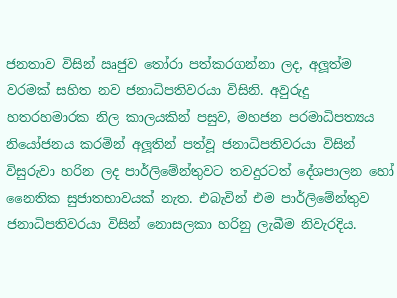ජනතාව විසින් ඍජුව තෝරා පත්කරගන්නා ලද, අලූත්ම වරමක් සහිත නව ජනාධිපතිවරයා විසිනි. අවුරුදු හතරහමාරක නිල කාලයකින් පසුව, මහජන පරමාධිපත්‍යය නියෝජනය කරමින් අලූතින් පත්වූ ජනාධිපතිවරයා විසින් විසුරුවා හරින ලද පාර්ලිමේන්තුවට තවදුරටත් දේශපාලන හෝ නෛතික සුජාතභාවයක් නැත. එබැවින් එම පාර්ලිමේන්තුව ජනාධිපතිවරයා විසින් නොසලකා හරිනු ලැබීම නිවැරදිය.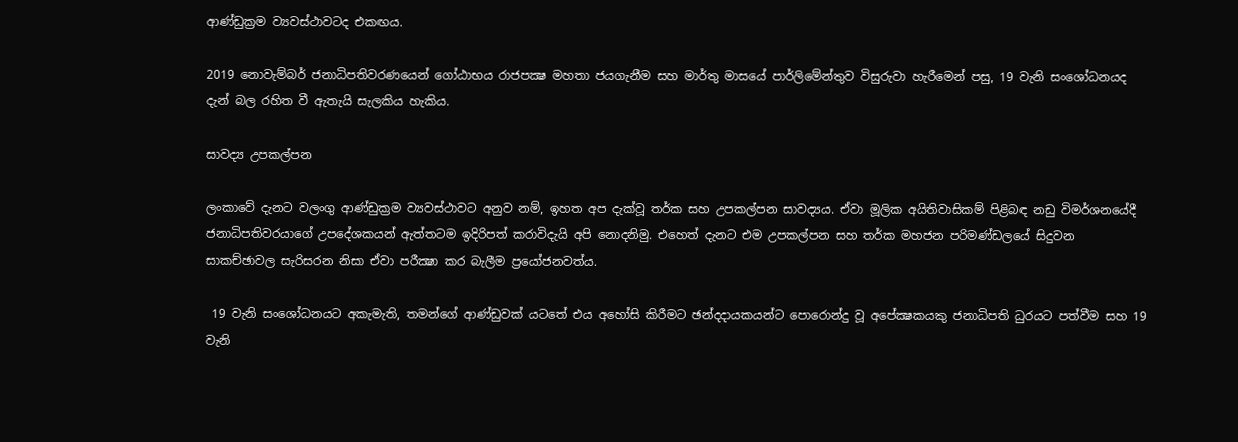ආණ්ඩුක්‍රම ව්‍යවස්ථාවටද එකඟය.

2019 නොවැම්බර් ජනාධිපතිවරණයෙන් ගෝඨාභය රාජපක්‍ෂ මහතා ජයගැනීම සහ මාර්තු මාසයේ පාර්ලිමේන්තුව විසුරුවා හැරීමෙන් පසු, 19 වැනි සංශෝධනයද දැන් බල රහිත වී ඇතැයි සැලකිය හැකිය.

සාවද්‍ය උපකල්පන

ලංකාවේ දැනට වලංගු ආණ්ඩුක්‍රම ව්‍යවස්ථාවට අනුව නම්, ඉහත අප දැක්වූ තර්ක සහ උපකල්පන සාවද්‍යය. ඒවා මූලික අයිතිවාසිකම් පිළිබඳ නඩු විමර්ශනයේදී ජනාධිපතිවරයාගේ උපදේශකයන් ඇත්තටම ඉදිරිපත් කරාවිදැයි අපි නොදනිමු. එහෙත් දැනට එම උපකල්පන සහ තර්ක මහජන පරිමණ්ඩලයේ සිදුවන සාකච්ඡාවල සැරිසරන නිසා ඒවා පරීක්‍ෂා කර බැලීම ප්‍රයෝජනවත්ය.

 19 වැනි සංශෝධනයට අකැමැති, තමන්ගේ ආණ්ඩුවක් යටතේ එය අහෝසි කිරීමට ඡන්දදායකයන්ට පොරොන්දු වූ අපේක්‍ෂකයකු ජනාධිපති ධුරයට පත්වීම සහ 19 වැනි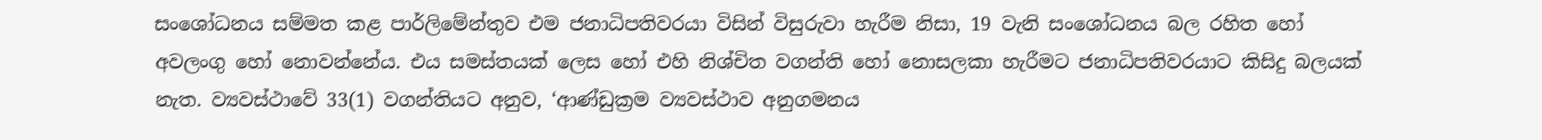සංශෝධනය සම්මත කළ පාර්ලිමේන්තුව එම ජනාධිපතිවරයා විසින් විසුරුවා හැරීම නිසා, 19 වැනි සංශෝධනය බල රහිත හෝ අවලංගු හෝ නොවන්නේය. එය සමස්තයක් ලෙස හෝ එහි නිශ්චිත වගන්ති හෝ නොසලකා හැරීමට ජනාධිපතිවරයාට කිසිදු බලයක් නැත. ව්‍යවස්ථාවේ 33(1) වගන්තියට අනුව, ‘ආණ්ඩුක්‍රම ව්‍යවස්ථාව අනුගමනය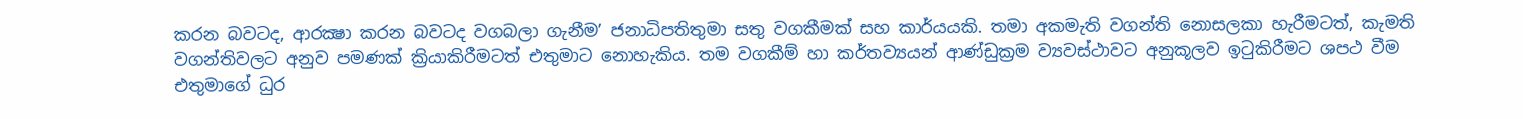කරන බවටද, ආරක්‍ෂා කරන බවටද වගබලා ගැනීම’ ජනාධිපතිතුමා සතු වගකීමක් සහ කාර්යයකි. තමා අකමැති වගන්ති නොසලකා හැරීමටත්, කැමති වගන්තිවලට අනුව පමණක් ක්‍රියාකිරීමටත් එතුමාට නොහැකිය. තම වගකීම් හා කර්තව්‍යයන් ආණ්ඩුක්‍රම ව්‍යවස්ථාවට අනුකූලව ඉටුකිරීමට ශපථ වීම එතුමාගේ ධුර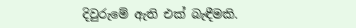දිවුරුමේ ඇති එක් බැඳීමකි.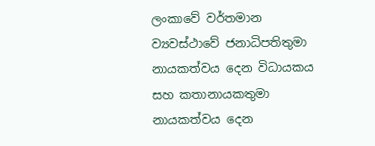ලංකාවේ වර්තමාන ව්‍යවස්ථාවේ ජනාධිපතිතුමා නායකත්වය දෙන විධායකය සහ කතානායකතුමා නායකත්වය දෙන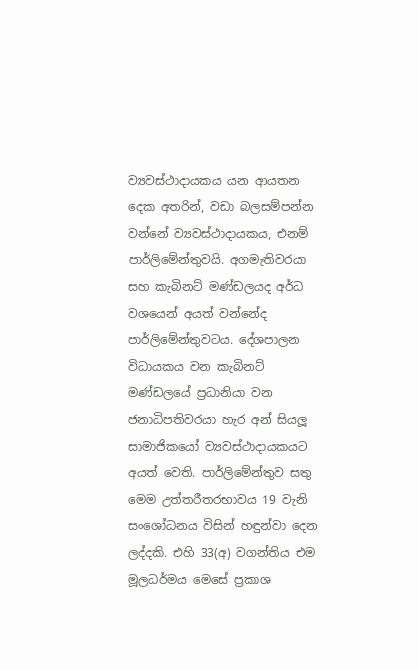ව්‍යවස්ථාදායකය යන ආයතන දෙක අතරින්, වඩා බලසම්පන්න වන්නේ ව්‍යවස්ථාදායකය, එනම් පාර්ලිමේන්තුවයි. අගමැතිවරයා සහ කැබිනට් මණ්ඩලයද අර්ධ වශයෙන් අයත් වන්නේද පාර්ලිමේන්තුවටය. දේශපාලන විධායකය වන කැබිනට් මණ්ඩලයේ ප්‍රධානියා වන ජනාධිපතිවරයා හැර අන් සියලූ සාමාජිකයෝ ව්‍යවස්ථාදායකයට අයත් වෙති. පාර්ලිමේන්තුව සතු මෙම උත්තරීතරභාවය 19 වැනි සංශෝධනය විසින් හඳුන්වා දෙන ලද්දකි. එහි 33(අ) වගන්තිය එම මූලධර්මය මෙසේ ප්‍රකාශ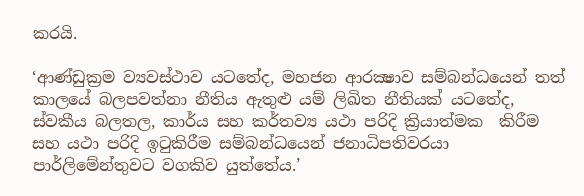කරයි.

‘ආණ්ඩුක්‍රම ව්‍යවස්ථාව යටතේද, මහජන ආරක්‍ෂාව සම්බන්ධයෙන් තත් කාලයේ බලපවත්නා නීතිය ඇතුළු යම් ලිඛිත නීතියක් යටතේද, ස්වකීය බලතල, කාර්ය සහ කර්තව්‍ය යථා පරිදි ක්‍රියාත්මක  කිරීම සහ යථා පරිදි ඉටුකිරීම සම්බන්ධයෙන් ජනාධිපතිවරයා පාර්ලිමේන්තුවට වගකිව යුත්තේය.’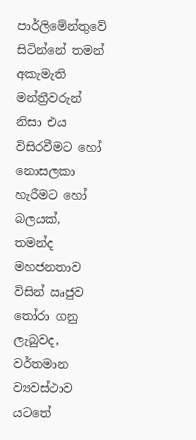පාර්ලිමේන්තුවේ සිටින්නේ තමන් අකැමැති මන්ත්‍රීවරුන් නිසා එය විසිරවීමට හෝ නොසලකා හැරීමට හෝ බලයක්, තමන්ද මහජනතාව විසින් ඍජුව තෝරා ගනු ලැබුවද, වර්තමාන ව්‍යවස්ථාව යටතේ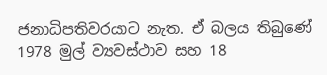ජනාධිපතිවරයාට නැත. ඒ බලය තිබුණේ 1978 මුල් ව්‍යවස්ථාව සහ 18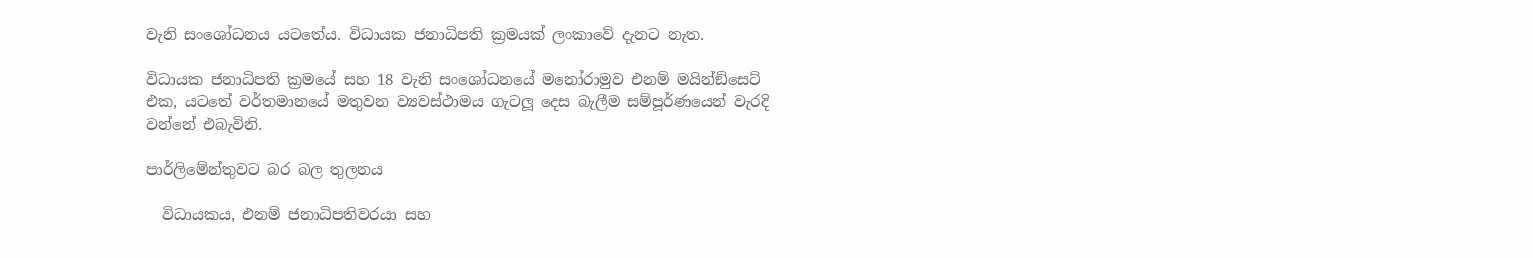වැනි සංශෝධනය යටතේය. විධායක ජනාධිපති ක්‍රමයක් ලංකාවේ දැනට නැත.

විධායක ජනාධිපති ක්‍රමයේ සහ 18 වැනි සංශෝධනයේ මනෝරාමුව එනම් මයින්ඞ්සෙට් එක, යටතේ වර්තමානයේ මතුවන ව්‍යවස්ථාමය ගැටලූ දෙස බැලීම සම්පූර්ණයෙන් වැරදි වන්නේ එබැවිනි.

පාර්ලිමේන්තුවට බර බල තුලනය

  විධායකය, එනම් ජනාධිපතිවරයා සහ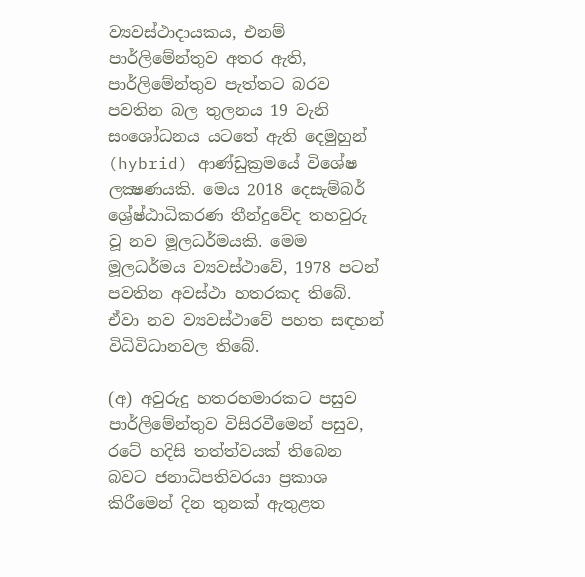ව්‍යවස්ථාදායකය, එනම් පාර්ලිමේන්තුව අතර ඇති, පාර්ලිමේන්තුව පැත්තට බරව පවතින බල තුලනය 19 වැනි සංශෝධනය යටතේ ඇති දෙමුහුන් (hybrid) ආණ්ඩුක්‍රමයේ විශේෂ ලක්‍ෂණයකි. මෙය 2018 දෙසැම්බර් ශ්‍රේෂ්ඨාධිකරණ තීන්දුවේද තහවුරු වූ නව මූලධර්මයකි. මෙම මූලධර්මය ව්‍යවස්ථාවේ, 1978 පටන් පවතින අවස්ථා හතරකද තිබේ. ඒවා නව ව්‍යවස්ථාවේ පහත සඳහන් විධිවිධානවල තිබේ.

(අ) අවුරුදු හතරහමාරකට පසුව පාර්ලිමේන්තුව විසිරවීමෙන් පසුව, රටේ හදිසි තත්ත්වයක් තිබෙන බවට ජනාධිපතිවරයා ප්‍රකාශ කිරීමෙන් දින තුනක් ඇතුළත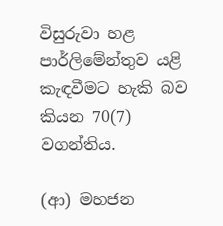විසුරුවා හළ පාර්ලිමේන්තුව යළි කැඳවීමට හැකි බව කියන 70(7) වගන්තිය.

(ආ) මහජන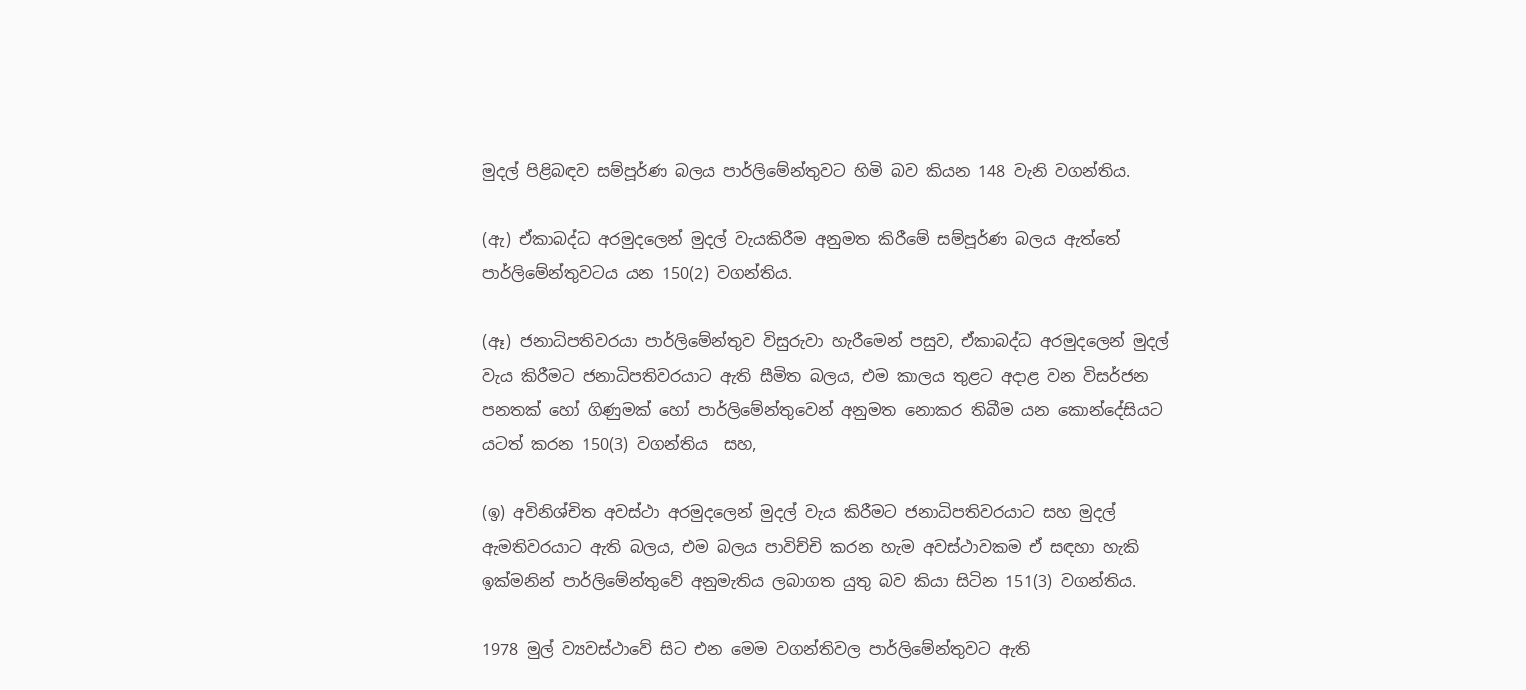මුදල් පිළිබඳව සම්පූර්ණ බලය පාර්ලිමේන්තුවට හිමි බව කියන 148 වැනි වගන්තිය.

(ඇ) ඒකාබද්ධ අරමුදලෙන් මුදල් වැයකිරීම අනුමත කිරීමේ සම්පූර්ණ බලය ඇත්තේ පාර්ලිමේන්තුවටය යන 150(2) වගන්තිය.

(ඈ) ජනාධිපතිවරයා පාර්ලිමේන්තුව විසුරුවා හැරීමෙන් පසුව, ඒකාබද්ධ අරමුදලෙන් මුදල් වැය කිරීමට ජනාධිපතිවරයාට ඇති සීමිත බලය, එම කාලය තුළට අදාළ වන විසර්ජන පනතක් හෝ ගිණුමක් හෝ පාර්ලිමේන්තුවෙන් අනුමත නොකර තිබීම යන කොන්දේසියට යටත් කරන 150(3) වගන්තිය  සහ,

(ඉ) අවිනිශ්චිත අවස්ථා අරමුදලෙන් මුදල් වැය කිරීමට ජනාධිපතිවරයාට සහ මුදල් ඇමතිවරයාට ඇති බලය, එම බලය පාවිච්චි කරන හැම අවස්ථාවකම ඒ සඳහා හැකි ඉක්මනින් පාර්ලිමේන්තුවේ අනුමැතිය ලබාගත යුතු බව කියා සිටින 151(3) වගන්තිය.

1978 මුල් ව්‍යවස්ථාවේ සිට එන මෙම වගන්තිවල පාර්ලිමේන්තුවට ඇති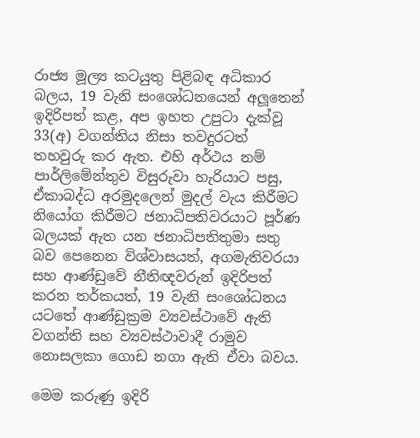රාජ්‍ය මූල්‍ය කටයුතු පිළිබඳ අධිකාර බලය, 19 වැනි සංශෝධනයෙන් අලූතෙන් ඉදිරිපත් කළ, අප ඉහත උපුටා දැක්වූ 33(අ) වගන්තිය නිසා තවදුරටත් තහවුරු කර ඇත. එහි අර්ථය නම් පාර්ලිමේන්තුව විසුරුවා හැරියාට පසු, ඒකාබද්ධ අරමුදලෙන් මුදල් වැය කිරීමට නියෝග කිරීමට ජනාධිපතිවරයාට පූර්ණ බලයක් ඇත යන ජනාධිපතිතුමා සතු බව පෙනෙන විශ්වාසයත්, අගමැතිවරයා සහ ආණ්ඩුවේ නීතිඥවරුන් ඉදිරිපත් කරන තර්කයත්, 19 වැනි සංශෝධනය යටතේ ආණ්ඩුක්‍රම ව්‍යවස්ථාවේ ඇති වගන්ති සහ ව්‍යවස්ථාවාදී රාමුව නොසලකා ගොඩ නගා ඇති ඒවා බවය.

මෙම කරුණු ඉදිරි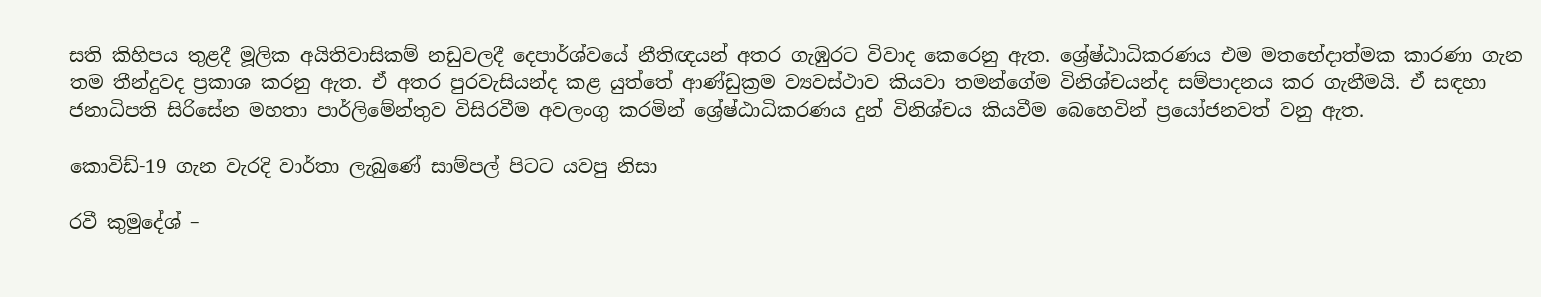සති කිහිපය තුළදී මූලික අයිතිවාසිකම් නඩුවලදී දෙපාර්ශ්වයේ නීතිඥයන් අතර ගැඹුරට විවාද කෙරෙනු ඇත. ශ්‍රේෂ්ඨාධිකරණය එම මතභේදාත්මක කාරණා ගැන තම තීන්දුවද ප්‍රකාශ කරනු ඇත. ඒ අතර පුරවැසියන්ද කළ යුත්තේ ආණ්ඩුක්‍රම ව්‍යවස්ථාව කියවා තමන්ගේම විනිශ්චයන්ද සම්පාදනය කර ගැනීමයි. ඒ සඳහා ජනාධිපති සිරිසේන මහතා පාර්ලිමේන්තුව විසිරවීම අවලංගු කරමින් ශ්‍රේෂ්ඨාධිකරණය දුන් විනිශ්චය කියවීම බෙහෙවින් ප්‍රයෝජනවත් වනු ඇත.

කොවිඩ්-19 ගැන වැරදි වාර්තා ලැබුණේ සාම්පල් පිටට යවපු නිසා

රවී කුමුදේශ් –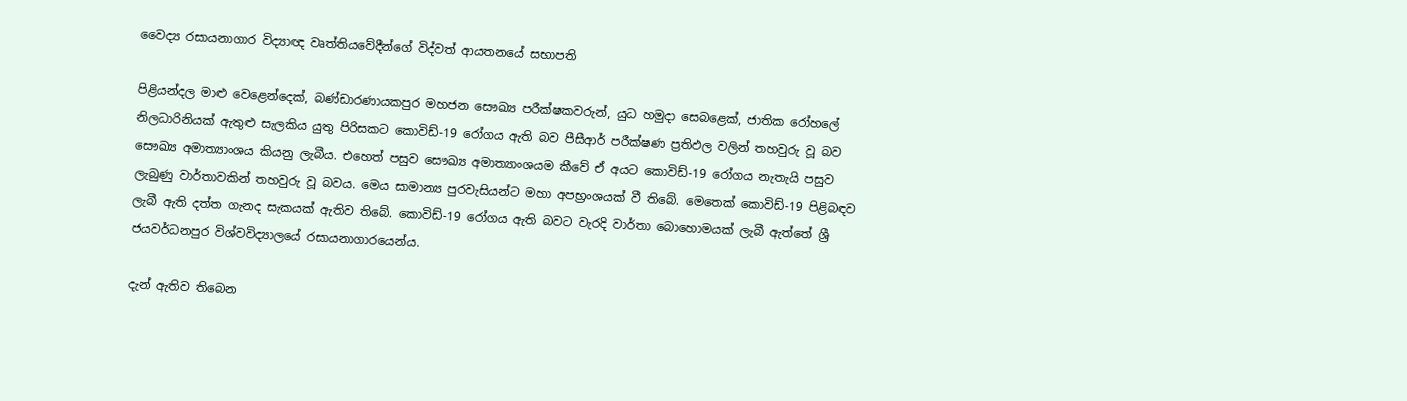වෛද්‍ය රසායනාගාර විද්‍යාඥ වෘත්තියවේදීන්ගේ විද්වත් ආයතනයේ සභාපති

පිළියන්දල මාළු වෙළෙන්දෙක්, බණ්ඩාරණායකපුර මහජන සෞඛ්‍ය පරීක්ෂකවරුන්, යුධ හමුදා සෙබළෙක්, ජාතික රෝහලේ නිලධාරිනියක් ඇතුළු සැලකිය යුතු පිරිසකට කොවිඩ්-19 රෝගය ඇති බව පීසීආර් පරීක්ෂණ ප්‍රතිඵල වලින් තහවුරු වූ බව සෞඛ්‍ය අමාත්‍යාංශය කියනු ලැබීය. එහෙත් පසුව සෞඛ්‍ය අමාත්‍යාංශයම කීවේ ඒ අයට කොවිඩ්-19 රෝගය නැතැයි පසුව ලැබුණු වාර්තාවකින් තහවුරු වූ බවය. මෙය සාමාන්‍ය පුරවැසියන්ට මහා අපභ්‍රංශයක් වී තිබේ. මෙතෙක් කොවිඩ්-19 පිළිබඳව ලැබී ඇති දත්ත ගැනද සැකයක් ඇතිව තිබේ. කොවිඩ්-19 රෝගය ඇති බවට වැරදි වාර්තා බොහොමයක් ලැබී ඇත්තේ ශ්‍රී ජයවර්ධනපුර විශ්වවිද්‍යාලයේ රසායනාගාරයෙන්ය.

දැන් ඇතිව තිබෙන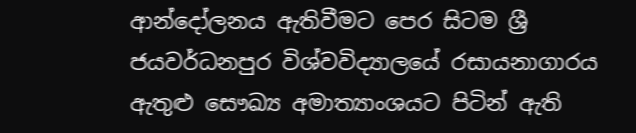ආන්දෝලනය ඇතිවීමට පෙර සිටම ශ්‍රී ජයවර්ධනපුර විශ්වවිද්‍යාලයේ රසායනාගාරය ඇතුළු සෞඛ්‍ය අමාත්‍යාංශයට පිටින් ඇති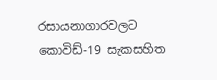රසායනාගාරවලට කොවිඩ්-19 සැකසහිත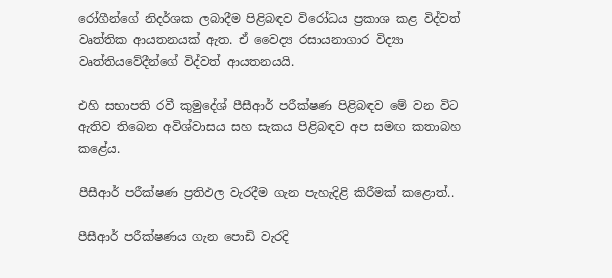රෝගීන්ගේ නිදර්ශක ලබාදීම පිළිබඳව විරෝධය ප්‍රකාශ කළ විද්වත් වෘත්තික ආයතනයක් ඇත. ඒ වෛද්‍ය රසායනාගාර විද්‍යා වෘත්තියවේදීන්ගේ විද්වත් ආයතනයයි.

එහි සභාපති රවී කුමුදේශ් පීසීආර් පරීක්ෂණ පිළිබඳව මේ වන විට ඇතිව තිබෙන අවිශ්වාසය සහ සැකය පිළිබඳව අප සමඟ කතාබහ කළේය.

පීසීආර් පරීක්ෂණ ප්‍රතිඵල වැරදීම ගැන පැහැදිළි කිරීමක් කළොත්..

පීසීආර් පරීක්ෂණය ගැන පොඩි වැරදි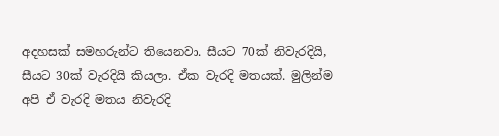අදහසක් සමහරුන්ට තියෙනවා. සීයට 70ක් නිවැරදියි, සීයට 30ක් වැරදියි කියලා. ඒක වැරදි මතයක්. මුලින්ම අපි ඒ වැරදි මතය නිවැරදි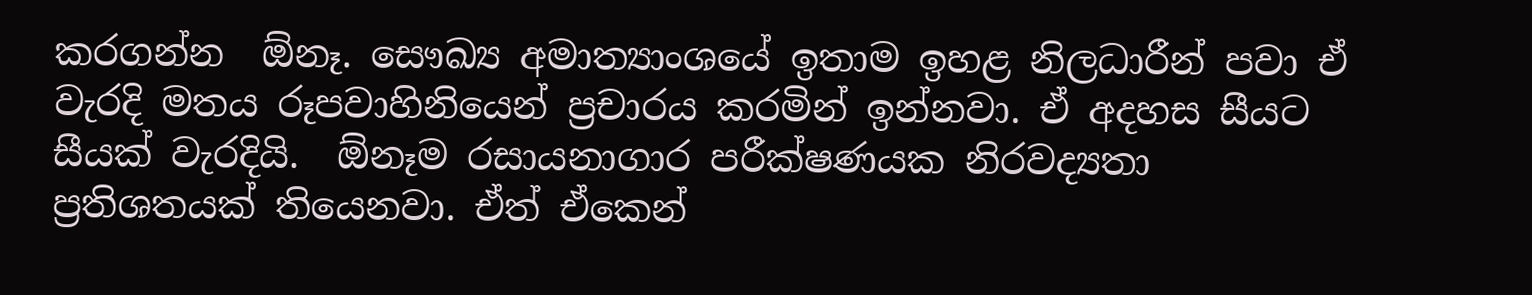කරගන්න  ඕනෑ. සෞඛ්‍ය අමාත්‍යාංශයේ ඉතාම ඉහළ නිලධාරීන් පවා ඒ වැරදි මතය රූපවාහිනියෙන් ප්‍රචාරය කරමින් ඉන්නවා. ඒ අදහස සීයට සීයක් වැරදියි.  ඕනෑම රසායනාගාර පරීක්ෂණයක නිරවද්‍යතා ප්‍රතිශතයක් තියෙනවා. ඒත් ඒකෙන්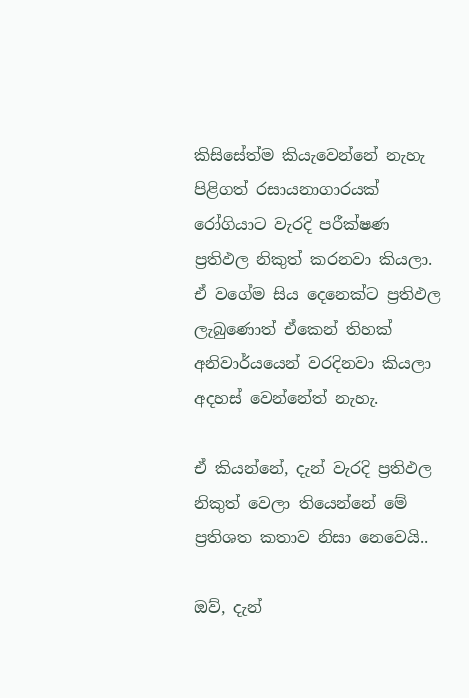කිසිසේත්ම කියැවෙන්නේ නැහැ පිළිගත් රසායනාගාරයක් රෝගියාට වැරදි පරීක්ෂණ ප්‍රතිඵල නිකුත් කරනවා කියලා. ඒ වගේම සිය දෙනෙක්ට ප්‍රතිඵල ලැබුණොත් ඒකෙන් තිහක් අනිවාර්යයෙන් වරදිනවා කියලා අදහස් වෙන්නේත් නැහැ.

ඒ කියන්නේ, දැන් වැරදි ප්‍රතිඵල නිකුත් වෙලා තියෙන්නේ මේ ප්‍රතිශත කතාව නිසා නෙවෙයි..

ඔව්, දැන්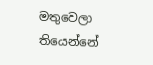මතුවෙලා තියෙන්නේ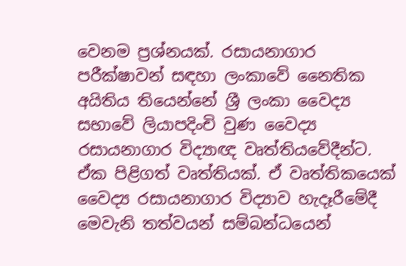වෙනම ප්‍රශ්නයක්. රසායනාගාර පරීක්ෂාවන් සඳහා ලංකාවේ නෛතික අයිතිය තියෙන්නේ ශ්‍රී ලංකා වෛද්‍ය සභාවේ ලියාපදිංචි වුණ වෛද්‍ය රසායනාගාර විද්‍යාඥ වෘත්තියවේදීන්ට. ඒක පිළිගත් වෘත්තියක්. ඒ වෘත්තිකයෙක් වෛද්‍ය රසායනාගාර විද්‍යාව හැදෑරීමේදී මෙවැනි තත්වයන් සම්බන්ධයෙන්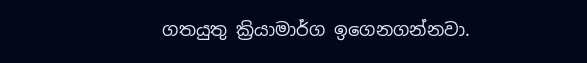ගතයුතු ක්‍රියාමාර්ග ඉගෙනගන්නවා.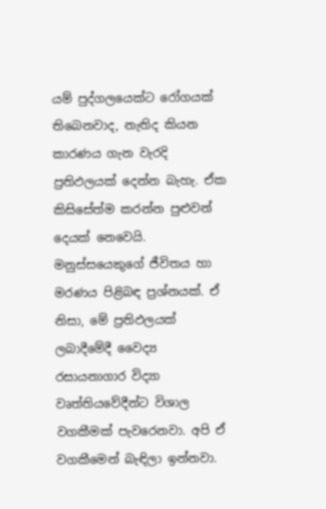යම් පුද්ගලයෙක්ට රෝගයක් තිබෙනවාද, නැතිද කියන කාරණය ගැන වැරදි ප්‍රතිඵලයක් දෙන්න බැහැ. ඒක කිසිසේත්ම කරන්න පුළුවන් දෙයක් නෙවෙයි. මනුස්සයෙකුගේ ජීවිතය හා මරණය පිළිබඳ ප්‍රශ්නයක්. ඒ නිසා, මේ ප්‍රතිඵලයක් ලබාදීමේදී වෛද්‍ය රසායනාගාර විද්‍යා වෘත්තියවේදීන්ට විශාල වගකීමක් පැවරෙනවා. අපි ඒ වගකීමෙන් බැඳිලා ඉන්නවා.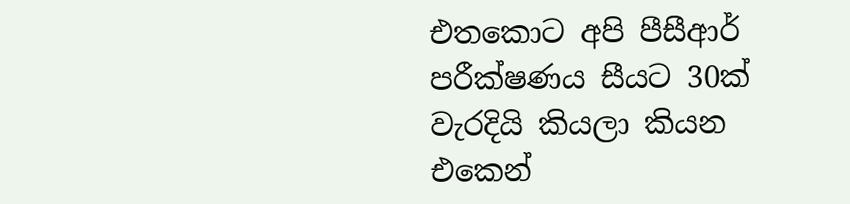එතකොට අපි පීසීආර් පරීක්ෂණය සීයට 30ක් වැරදියි කියලා කියන එකෙන්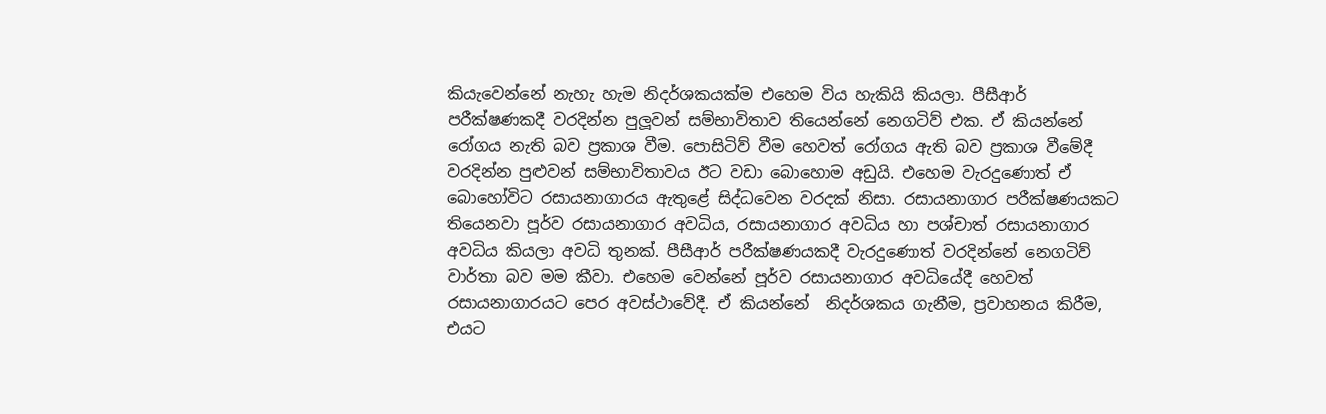කියැවෙන්නේ නැහැ හැම නිදර්ශකයක්ම එහෙම විය හැකියි කියලා. පීසීආර් පරීක්ෂණකදී වරදින්න පුලූවන් සම්භාවිතාව තියෙන්නේ නෙගටිව් එක. ඒ කියන්නේ රෝගය නැති බව ප්‍රකාශ වීම. පොසිටිව් වීම හෙවත් රෝගය ඇති බව ප්‍රකාශ වීමේදී වරදින්න පුළුවන් සම්භාවිතාවය ඊට වඩා බොහොම අඩුයි. එහෙම වැරදුණොත් ඒ බොහෝවිට රසායනාගාරය ඇතුළේ සිද්ධවෙන වරදක් නිසා. රසායනාගාර පරීක්ෂණයකට තියෙනවා පූර්ව රසායනාගාර අවධිය, රසායනාගාර අවධිය හා පශ්චාත් රසායනාගාර අවධිය කියලා අවධි තුනක්. පීසීආර් පරීක්ෂණයකදී වැරදුණොත් වරදින්නේ නෙගටිව් වාර්තා බව මම කීවා. එහෙම වෙන්නේ පූර්ව රසායනාගාර අවධියේදී හෙවත් රසායනාගාරයට පෙර අවස්ථාවේදී. ඒ කියන්නේ  නිදර්ශකය ගැනීම, ප්‍රවාහනය කිරීම, එයට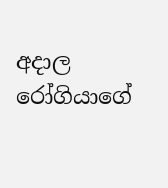අදාල රෝගියාගේ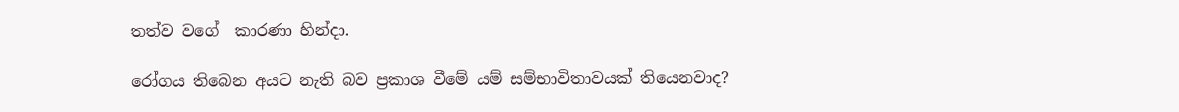තත්ව වගේ  කාරණා හින්දා.

රෝගය තිබෙන අයට නැති බව ප්‍රකාශ වීමේ යම් සම්භාවිතාවයක් තියෙනවාද?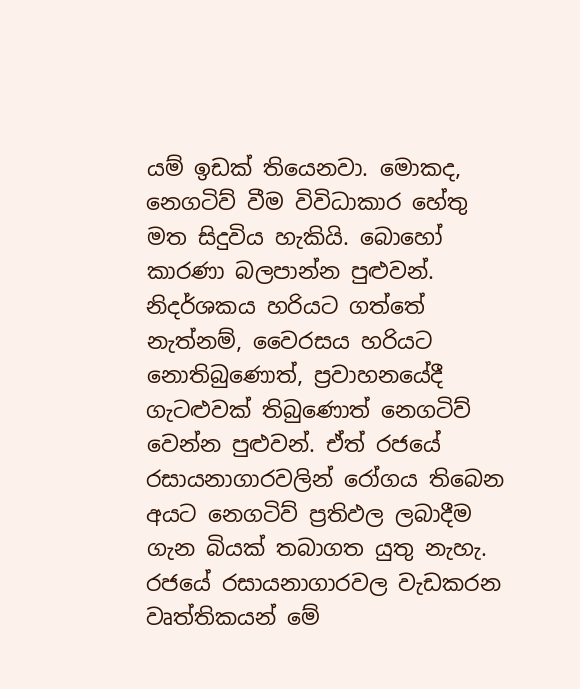යම් ඉඩක් තියෙනවා. මොකද, නෙගටිව් වීම විවිධාකාර හේතු මත සිදුවිය හැකියි. බොහෝ කාරණා බලපාන්න පුළුවන්. නිදර්ශකය හරියට ගත්තේ නැත්නම්, වෛරසය හරියට නොතිබුණොත්, ප්‍රවාහනයේදී ගැටළුවක් තිබුණොත් නෙගටිව් වෙන්න පුළුවන්. ඒත් රජයේ රසායනාගාරවලින් රෝගය තිබෙන අයට නෙගටිව් ප්‍රතිඵල ලබාදීම ගැන බියක් තබාගත යුතු නැහැ. රජයේ රසායනාගාරවල වැඩකරන වෘත්තිකයන් මේ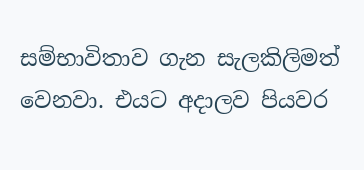සම්භාවිතාව ගැන සැලකිලිමත් වෙනවා. එයට අදාලව පියවර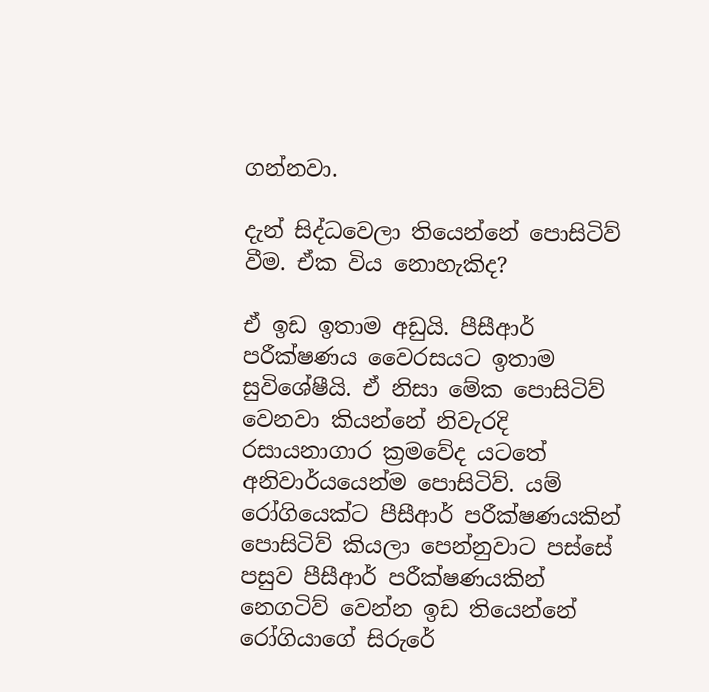ගන්නවා.

දැන් සිද්ධවෙලා තියෙන්නේ පොසිටිව් වීම. ඒක විය නොහැකිද?

ඒ ඉඩ ඉතාම අඩුයි. පීසීආර් පරීක්ෂණය වෛරසයට ඉතාම සුවිශේෂීයි. ඒ නිසා මේක පොසිටිව් වෙනවා කියන්නේ නිවැරදි රසායනාගාර ක්‍රමවේද යටතේ අනිවාර්යයෙන්ම පොසිටිව්. යම් රෝගියෙක්ට පීසීආර් පරීක්ෂණයකින් පොසිටිව් කියලා පෙන්නුවාට පස්සේ පසුව පීසීආර් පරීක්ෂණයකින් නෙගටිව් වෙන්න ඉඩ තියෙන්නේ රෝගියාගේ සිරුරේ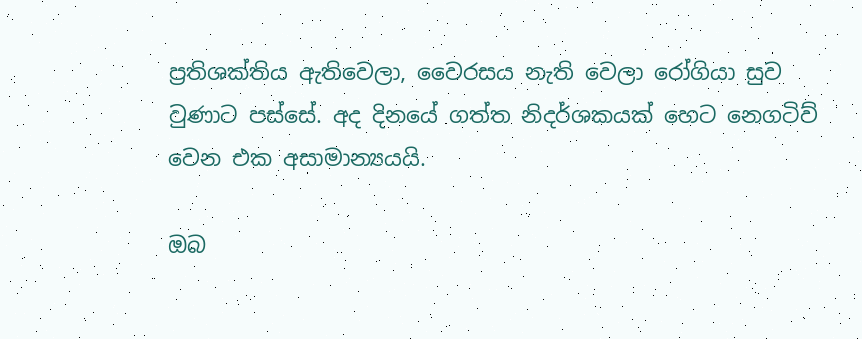ප්‍රතිශක්තිය ඇතිවෙලා, වෛරසය නැති වෙලා රෝගියා සුව වුණාට පස්සේ. අද දිනයේ ගත්ත නිදර්ශකයක් හෙට නෙගටිව් වෙන එක අසාමාන්‍යයයි.

ඔබ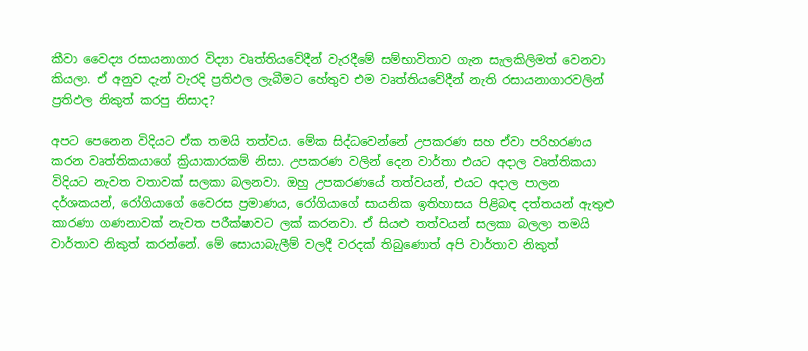කීවා වෛද්‍ය රසායනාගාර විද්‍යා වෘත්තියවේදීන් වැරදීමේ සම්භාවිතාව ගැන සැලකිලිමත් වෙනවා කියලා. ඒ අනුව දැන් වැරදි ප්‍රතිඵල ලැබීමට හේතුව එම වෘත්තියවේදීන් නැති රසායනාගාරවලින් ප්‍රතිඵල නිකුත් කරපු නිසාද?

අපට පෙනෙන විදියට ඒක තමයි තත්වය. මේක සිද්ධවෙන්නේ උපකරණ සහ ඒවා පරිහරණය කරන වෘත්තිකයාගේ ක්‍රියාකාරකම් නිසා. උපකරණ වලින් දෙන වාර්තා එයට අදාල වෘත්තිකයා විදියට නැවත වතාවක් සලකා බලනවා. ඔහු උපකරණයේ තත්වයන්, එයට අදාල පාලන දර්ශකයන්, රෝගියාගේ වෛරස ප්‍රමාණය, රෝගියාගේ සායනික ඉතිහාසය පිළිබඳ දත්තයන් ඇතුළු කාරණා ගණනාවක් නැවත පරීක්ෂාවට ලක් කරනවා. ඒ සියළු තත්වයන් සලකා බලලා තමයි වාර්තාව නිකුත් කරන්නේ. මේ සොයාබැලීම් වලදී වරදක් තිබුණොත් අපි වාර්තාව නිකුත්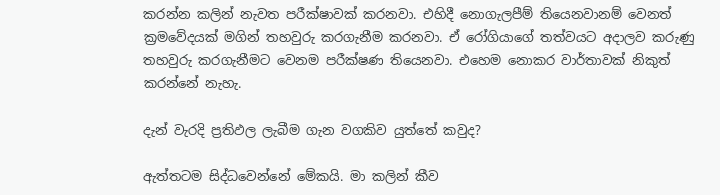කරන්න කලින් නැවත පරීක්ෂාවක් කරනවා. එහිදී නොගැලපීම් තියෙනවානම් වෙනත් ක්‍රමවේදයක් මගින් තහවුරු කරගැනීම කරනවා. ඒ රෝගියාගේ තත්වයට අදාලව කරුණු තහවුරු කරගැනීමට වෙනම පරීක්ෂණ තියෙනවා. එහෙම නොකර වාර්තාවක් නිකුත් කරන්නේ නැහැ.

දැන් වැරදි ප්‍රතිඵල ලැබීම ගැන වගකිව යුත්තේ කවුද?

ඇත්තටම සිද්ධවෙන්නේ මේකයි. මා කලින් කීව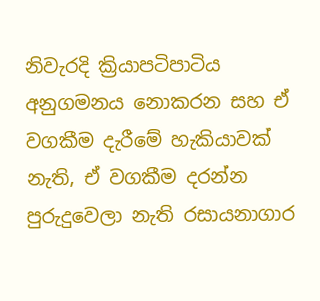නිවැරදි ක්‍රියාපටිපාටිය අනුගමනය නොකරන සහ ඒ වගකීම දැරීමේ හැකියාවක් නැති, ඒ වගකීම දරන්න පුරුදුවෙලා නැති රසායනාගාර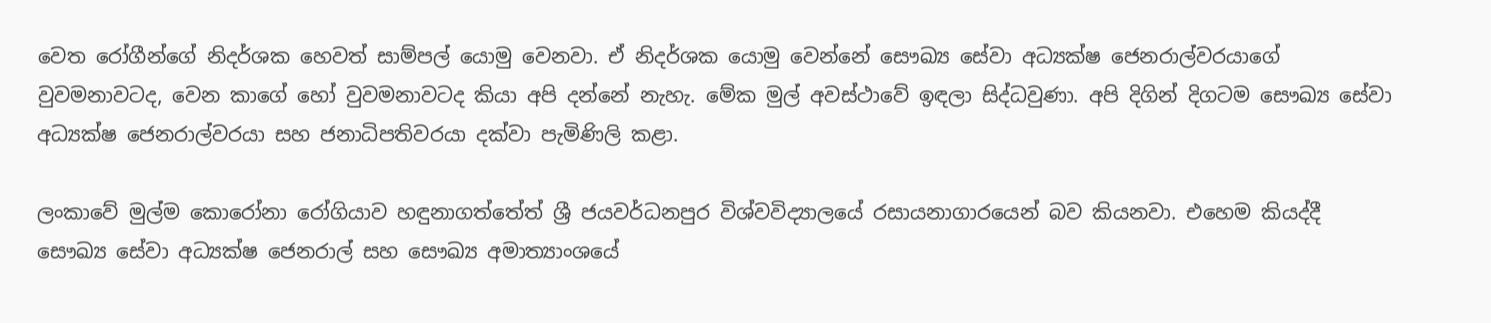වෙත රෝගීන්ගේ නිදර්ශක හෙවත් සාම්පල් යොමු වෙනවා. ඒ නිදර්ශක යොමු වෙන්නේ සෞඛ්‍ය සේවා අධ්‍යක්ෂ ජෙනරාල්වරයාගේ වුවමනාවටද, වෙන කාගේ හෝ වුවමනාවටද කියා අපි දන්නේ නැහැ. මේක මුල් අවස්ථාවේ ඉඳලා සිද්ධවුණා. අපි දිගින් දිගටම සෞඛ්‍ය සේවා අධ්‍යක්ෂ ජෙනරාල්වරයා සහ ජනාධිපතිවරයා දක්වා පැමිණිලි කළා.

ලංකාවේ මුල්ම කොරෝනා රෝගියාව හඳුනාගත්තේත් ශ්‍රී ජයවර්ධනපුර විශ්වවිද්‍යාලයේ රසායනාගාරයෙන් බව කියනවා. එහෙම කියද්දී සෞඛ්‍ය සේවා අධ්‍යක්ෂ ජෙනරාල් සහ සෞඛ්‍ය අමාත්‍යාංශයේ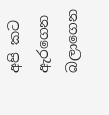අපි කට ඇරගෙන බලාගෙන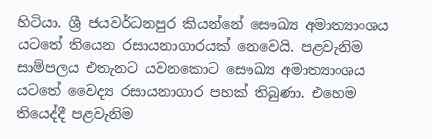හිටියා. ශ්‍රී ජයවර්ධනපුර කියන්නේ සෞඛ්‍ය අමාත්‍යාංශය යටතේ තියෙන රසායනාගාරයක් නෙවෙයි. පළවැනිම සාම්පලය එතැනට යවනකොට සෞඛ්‍ය අමාත්‍යාංශය යටතේ වෛද්‍ය රසායනාගාර පහක් තිබුණා. එහෙම තියෙද්දී පළවැනිම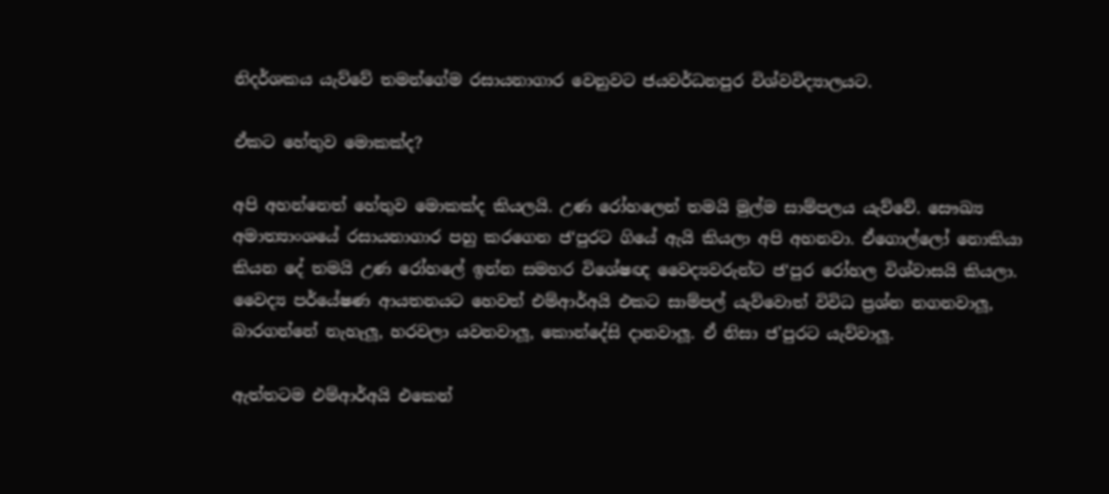නිදර්ශකය යැව්වේ තමන්ගේම රසායනාගාර වෙනුවට ජයවර්ධනපුර විශ්වවිද්‍යාලයට.

ඒකට හේතුව මොකක්ද?

අපි අහන්නෙත් හේතුව මොකක්ද කියලයි. උණ රෝහලෙන් තමයි මුල්ම සාම්පලය යැව්වේ. සෞඛ්‍ය අමාත්‍යාංශයේ රසායනාගාර පහු කරගෙන ජ‘පුරට ගියේ ඇයි කියලා අපි අහනවා. ඒගොල්ලෝ නොකියා කියන දේ තමයි උණ රෝහලේ ඉන්න සමහර විශේෂඥ වෛද්‍යවරුන්ට ජ‘පුර රෝහල විශ්වාසයි කියලා. වෛද්‍ය පර්යේෂණ ආයතනයට හෙවත් එම්ආර්අයි එකට සාම්පල් යැව්වොත් විවිධ ප්‍රශ්න නගනවාලූ, බාරගන්නේ නැහැලූ, හරවලා යවනවාලූ, කොන්දේසි දානවාලූ. ඒ නිසා ජ’පුරට යැව්වාලූ.

ඇත්තටම එම්ආර්අයි එකෙන්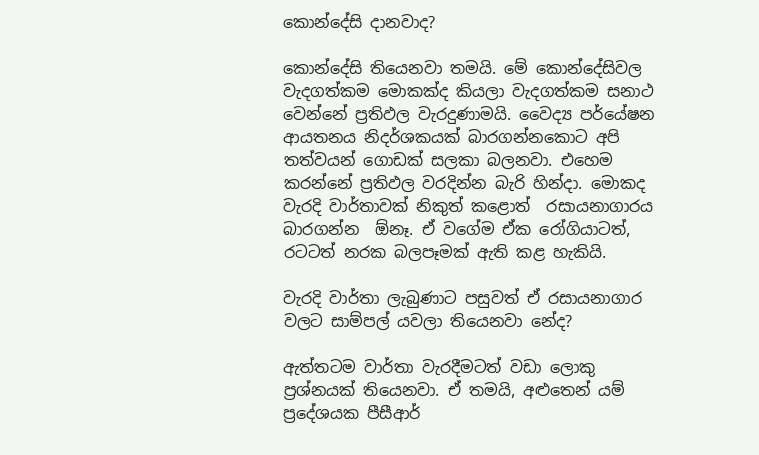කොන්දේසි දානවාද?

කොන්දේසි තියෙනවා තමයි. මේ කොන්දේසිවල වැදගත්කම මොකක්ද කියලා වැදගත්කම සනාථ වෙන්නේ ප්‍රතිඵල වැරදුණාමයි. වෛද්‍ය පර්යේෂන ආයතනය නිදර්ශකයක් බාරගන්නකොට අපි තත්වයන් ගොඩක් සලකා බලනවා. එහෙම කරන්නේ ප්‍රතිඵල වරදින්න බැරි හින්දා. මොකද වැරදි වාර්තාවක් නිකුත් කළොත්  රසායනාගාරය බාරගන්න  ඕනෑ. ඒ වගේම ඒක රෝගියාටත්, රටටත් නරක බලපෑමක් ඇති කළ හැකියි.

වැරදි වාර්තා ලැබුණාට පසුවත් ඒ රසායනාගාර වලට සාම්පල් යවලා තියෙනවා නේද?

ඇත්තටම වාර්තා වැරදීමටත් වඩා ලොකු ප්‍රශ්නයක් තියෙනවා. ඒ තමයි, අළුතෙන් යම් ප්‍රදේශයක පීසීආර්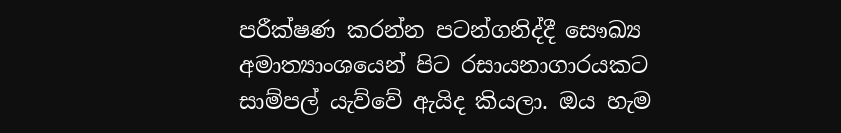පරීක්ෂණ කරන්න පටන්ගනිද්දී සෞඛ්‍ය අමාත්‍යාංශයෙන් පිට රසායනාගාරයකට සාම්පල් යැව්වේ ඇයිද කියලා. ඔය හැම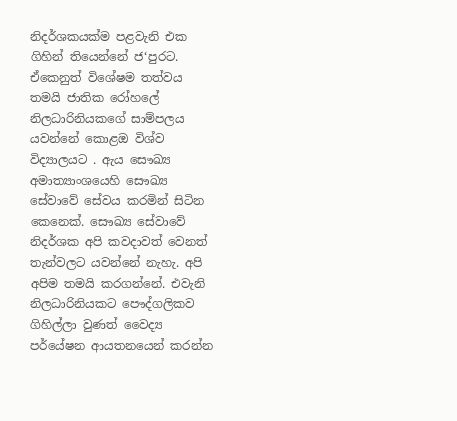නිදර්ශකයක්ම පළවැනි එක ගිහින් තියෙන්නේ ජ‘පුරට. ඒකෙනුත් විශේෂම තත්වය තමයි ජාතික රෝහලේ නිලධාරිනියකගේ සාම්පලය යවන්නේ කොළඔ විශ්ව විද්‍යාලයට . ඇය සෞඛ්‍ය අමාත්‍යාංශයෙහි සෞඛ්‍ය සේවාවේ සේවය කරමින් සිටින කෙනෙක්. සෞඛ්‍ය සේවාවේ නිදර්ශක අපි කවදාවත් වෙනත් තැන්වලට යවන්නේ නැහැ. අපි අපිම තමයි කරගන්නේ. එවැනි නිලධාරිනියකට පෞද්ගලිකව ගිහිල්ලා වුණත් වෛද්‍ය පර්යේෂන ආයතනයෙන් කරන්න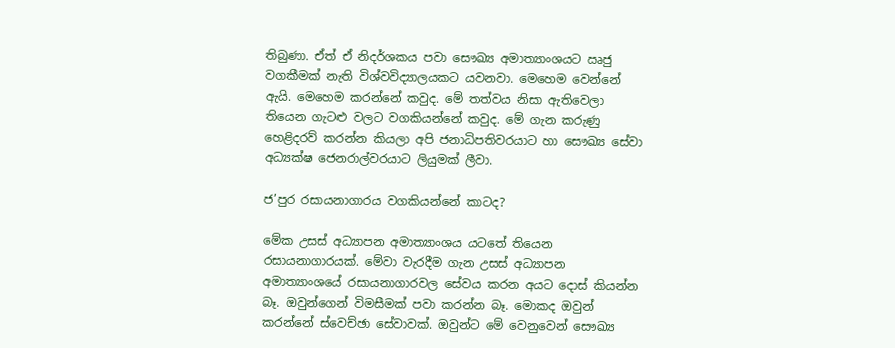තිබුණා. ඒත් ඒ නිදර්ශකය පවා සෞඛ්‍ය අමාත්‍යාංශයට ඍජු වගකීමක් නැති විශ්වවිද්‍යාලයකට යවනවා. මෙහෙම වෙන්නේ ඇයි. මෙහෙම කරන්නේ කවුද. මේ තත්වය නිසා ඇතිවෙලා තියෙන ගැටළු වලට වගකියන්නේ කවුද. මේ ගැන කරුණු හෙළිදරව් කරන්න කියලා අපි ජනාධිපතිවරයාට හා සෞඛ්‍ය සේවා අධ්‍යක්ෂ ජෙනරාල්වරයාට ලියුමක් ලීවා.

ජ’පුර රසායනාගාරය වගකියන්නේ කාටද?

මේක උසස් අධ්‍යාපන අමාත්‍යාංශය යටතේ තියෙන රසායනාගාරයක්. මේවා වැරදීම ගැන උසස් අධ්‍යාපන අමාත්‍යාංශයේ රසායනාගාරවල සේවය කරන අයට දොස් කියන්න බෑ. ඔවුන්ගෙන් විමසීමක් පවා කරන්න බෑ. මොකද ඔවුන් කරන්නේ ස්වෙච්ඡා සේවාවක්. ඔවුන්ට මේ වෙනුවෙන් සෞඛ්‍ය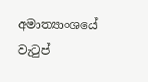අමාත්‍යාංශයේ වැටුප්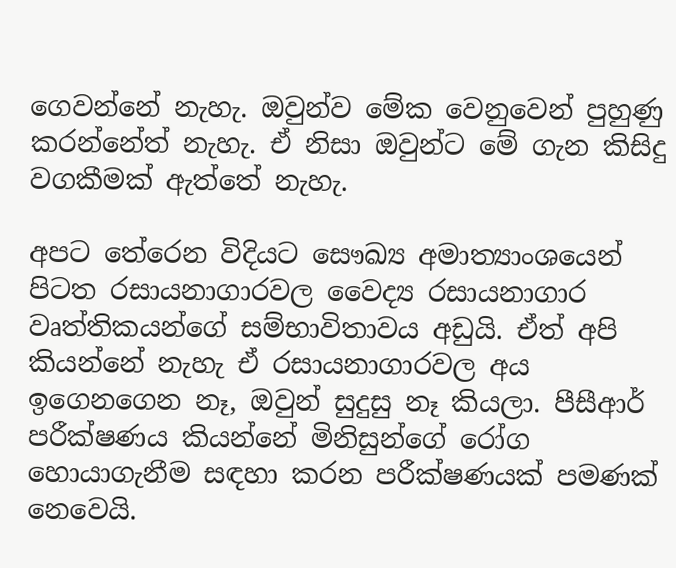ගෙවන්නේ නැහැ. ඔවුන්ව මේක වෙනුවෙන් පුහුණු කරන්නේත් නැහැ. ඒ නිසා ඔවුන්ට මේ ගැන කිසිදු වගකීමක් ඇත්තේ නැහැ.

අපට තේරෙන විදියට සෞඛ්‍ය අමාත්‍යාංශයෙන් පිටත රසායනාගාරවල වෛද්‍ය රසායනාගාර වෘත්තිකයන්ගේ සම්භාවිතාවය අඩුයි. ඒත් අපි කියන්නේ නැහැ ඒ රසායනාගාරවල අය ඉගෙනගෙන නෑ, ඔවුන් සුදුසු නෑ කියලා. පීසීආර් පරීක්ෂණය කියන්නේ මිනිසුන්ගේ රෝග හොයාගැනීම සඳහා කරන පරීක්ෂණයක් පමණක් නෙවෙයි.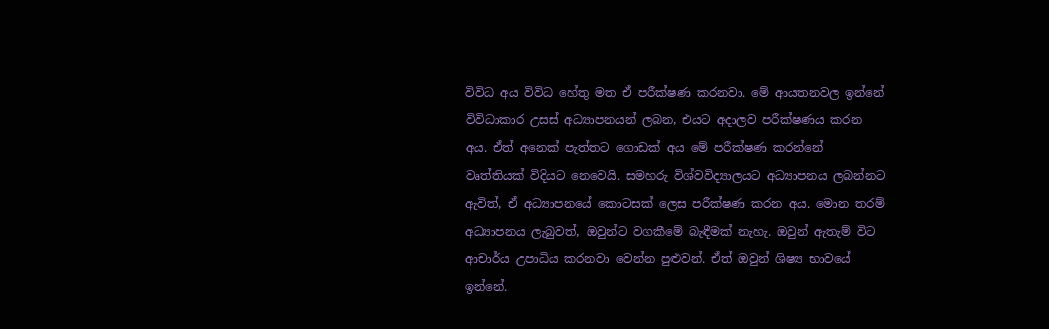විවිධ අය විවිධ හේතු මත ඒ පරීක්ෂණ කරනවා. මේ ආයතනවල ඉන්නේ විවිධාකාර උසස් අධ්‍යාපනයන් ලබන, එයට අදාලව පරීක්ෂණය කරන අය. ඒත් අනෙක් පැත්තට ගොඩක් අය මේ පරීක්ෂණ කරන්නේ වෘත්තියක් විදියට නෙවෙයි. සමහරු විශ්වවිද්‍යාලයට අධ්‍යාපනය ලබන්නට ඇවිත්, ඒ අධ්‍යාපනයේ කොටසක් ලෙස පරීක්ෂණ කරන අය. මොන තරම් අධ්‍යාපනය ලැබුවත්, ඔවුන්ට වගකීමේ බැඳීමක් නැහැ. ඔවුන් ඇතැම් විට ආචාර්ය උපාධිය කරනවා වෙන්න පුළුවන්. ඒත් ඔවුන් ශිෂ්‍ය භාවයේ ඉන්නේ.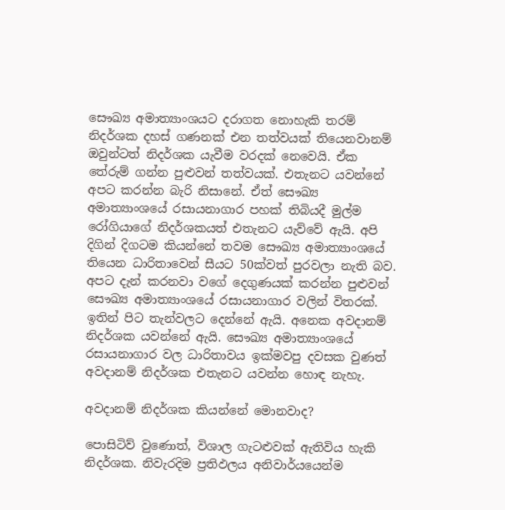සෞඛ්‍ය අමාත්‍යාංශයට දරාගත නොහැකි තරම් නිදර්ශක දහස් ගණනක් එන තත්වයක් තියෙනවානම් ඔවුන්ටත් නිදර්ශක යැවීම වරදක් නෙවෙයි. ඒක තේරුම් ගන්න පුළුවන් තත්වයක්. එතැනට යවන්නේ අපට කරන්න බැරි නිසානේ. ඒත් සෞඛ්‍ය අමාත්‍යාංශයේ රසායනාගාර පහක් තිබියදී මුල්ම රෝගියාගේ නිදර්ශකයත් එතැනට යැව්වේ ඇයි. අපි දිගින් දිගටම කියන්නේ තවම සෞඛ්‍ය අමාත්‍යාංශයේ තියෙන ධාරිතාවෙන් සීයට 50ක්වත් පුරවලා නැති බව. අපට දැන් කරනවා වගේ දෙගුණයක් කරන්න පුළුවන් සෞඛ්‍ය අමාත්‍යාංශයේ රසායනාගාර වලින් විතරක්. ඉතින් පිට තැන්වලට දෙන්නේ ඇයි. අනෙක අවදානම් නිදර්ශක යවන්නේ ඇයි. සෞඛ්‍ය අමාත්‍යාංශයේ රසායනාගාර වල ධාරිතාවය ඉක්මවපු දවසක වුණත් අවදානම් නිදර්ශක එතැනට යවන්න හොඳ නැහැ.

අවදානම් නිදර්ශක කියන්නේ මොනවාද?

පොසිටිව් වුණොත්, විශාල ගැටළුවක් ඇතිවිය හැකි නිදර්ශක. නිවැරදිම ප්‍රතිඵලය අනිවාර්යයෙන්ම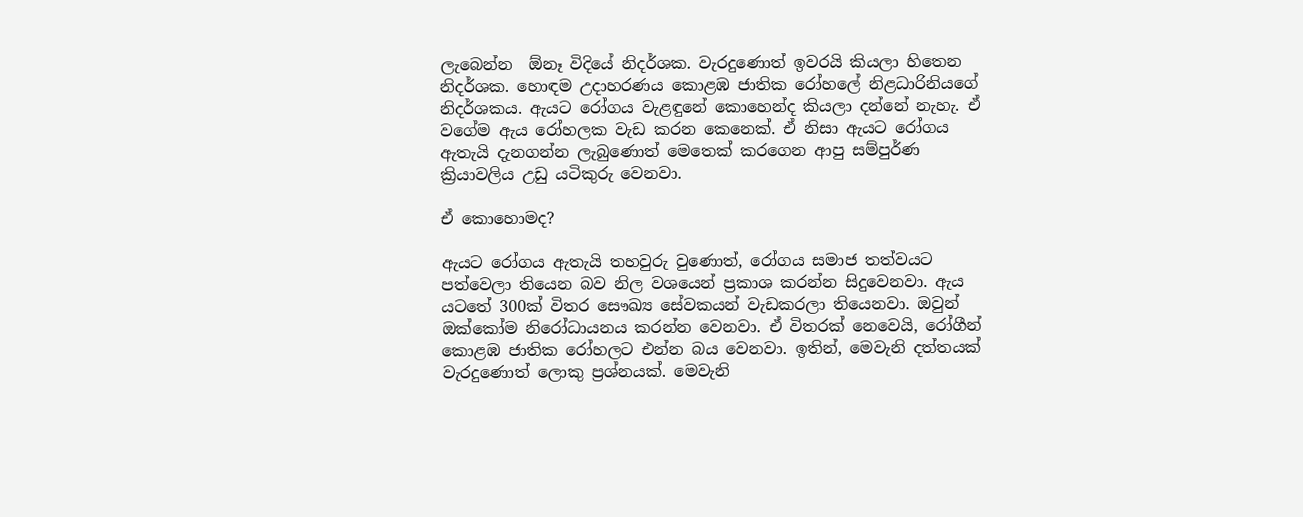ලැබෙන්න  ඕනෑ විදියේ නිදර්ශක. වැරදුණොත් ඉවරයි කියලා හිතෙන නිදර්ශක. හොඳම උදාහරණය කොළඹ ජාතික රෝහලේ නිළධාරිනියගේ නිදර්ශකය. ඇයට රෝගය වැළඳුනේ කොහෙන්ද කියලා දන්නේ නැහැ. ඒ වගේම ඇය රෝහලක වැඩ කරන කෙනෙක්. ඒ නිසා ඇයට රෝගය ඇතැයි දැනගන්න ලැබුණොත් මෙතෙක් කරගෙන ආපු සම්පුර්ණ ක්‍රියාවලිය උඩු යටිකුරු වෙනවා.

ඒ කොහොමද?

ඇයට රෝගය ඇතැයි තහවුරු වුණොත්, රෝගය සමාජ තත්වයට පත්වෙලා තියෙන බව නිල වශයෙන් ප්‍රකාශ කරන්න සිදුවෙනවා. ඇය යටතේ 300ක් විතර සෞඛ්‍ය සේවකයන් වැඩකරලා තියෙනවා. ඔවුන් ඔක්කෝම නිරෝධායනය කරන්න වෙනවා. ඒ විතරක් නෙවෙයි, රෝගීන් කොළඹ ජාතික රෝහලට එන්න බය වෙනවා. ඉතින්, මෙවැනි දත්තයක් වැරදුණොත් ලොකු ප්‍රශ්නයක්. මෙවැනි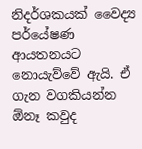නිදර්ශකයක් වෛද්‍ය පර්යේෂණ ආයතනයට නොයැව්වේ ඇයි. ඒ ගැන වගකියන්න  ඕනෑ කවුද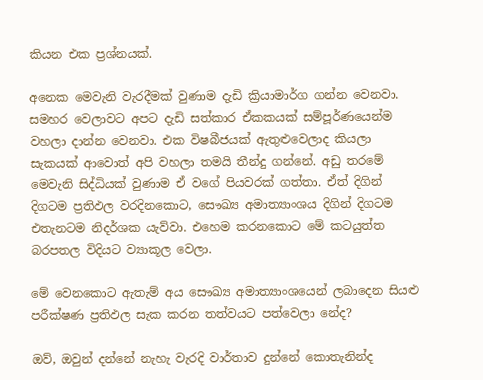කියන එක ප්‍රශ්නයක්.

අනෙක මෙවැනි වැරදීමක් වුණාම දැඩි ක්‍රියාමාර්ග ගන්න වෙනවා. සමහර වෙලාවට අපට දැඩි සත්කාර ඒකකයක් සම්පූර්ණයෙන්ම වහලා දාන්න වෙනවා. එක විෂබීජයක් ඇතුළුවෙලාද කියලා සැකයක් ආවොත් අපි වහලා තමයි තීන්දු ගන්නේ. අඩු තරමේ මෙවැනි සිද්ධියක් වුණාම ඒ වගේ පියවරක් ගත්තා. ඒත් දිගින් දිගටම ප්‍රතිඵල වරදිනකොට, සෞඛ්‍ය අමාත්‍යාංශය දිගින් දිගටම එතැනටම නිදර්ශක යැව්වා. එහෙම කරනකොට මේ කටයුත්ත බරපතල විදියට ව්‍යාකූල වෙලා.

මේ වෙනකොට ඇතැම් අය සෞඛ්‍ය අමාත්‍යාංශයෙන් ලබාදෙන සියළු පරීක්ෂණ ප්‍රතිඵල සැක කරන තත්වයට පත්වෙලා නේද?

ඔව්, ඔවුන් දන්නේ නැහැ වැරදි වාර්තාව දුන්නේ කොතැනින්ද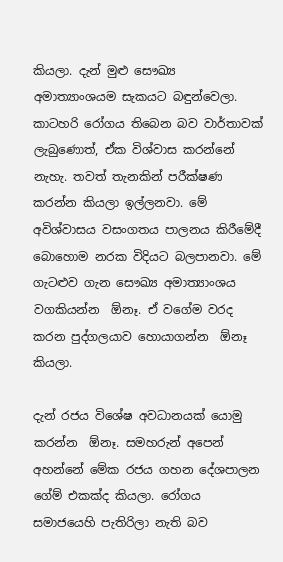කියලා. දැන් මුළු සෞඛ්‍ය අමාත්‍යාංශයම සැකයට බඳුන්වෙලා. කාටහරි රෝගය තිබෙන බව වාර්තාවක් ලැබුණොත්, ඒක විශ්වාස කරන්නේ නැහැ. තවත් තැනකින් පරීක්ෂණ කරන්න කියලා ඉල්ලනවා. මේ අවිශ්වාසය වසංගතය පාලනය කිරීමේදී බොහොම නරක විදියට බලපානවා. මේ ගැටළුව ගැන සෞඛ්‍ය අමාත්‍යාංශය වගකියන්න  ඕනෑ. ඒ වගේම වරද කරන පුද්ගලයාව හොයාගන්න  ඕනෑ කියලා.

දැන් රජය විශේෂ අවධානයක් යොමු කරන්න  ඕනෑ. සමහරුන් අපෙන් අහන්නේ මේක රජය ගහන දේශපාලන ගේම් එකක්ද කියලා. රෝගය සමාජයෙහි පැතිරිලා නැති බව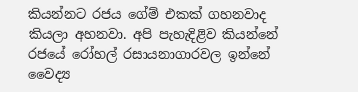කියන්නට රජය ගේම් එකක් ගහනවාද කියලා අහනවා. අපි පැහැදිළිව කියන්නේ රජයේ රෝහල් රසායනාගාරවල ඉන්නේ වෛද්‍ය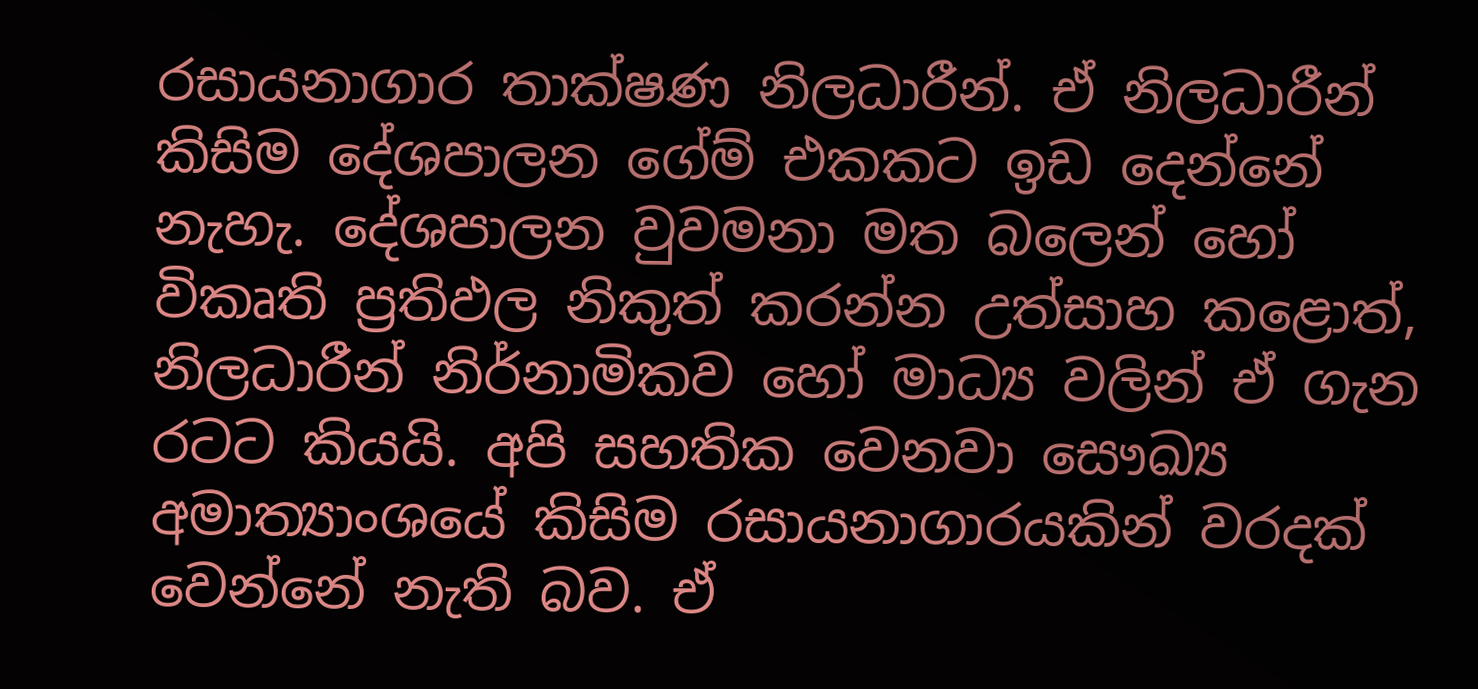රසායනාගාර තාක්ෂණ නිලධාරීන්. ඒ නිලධාරීන් කිසිම දේශපාලන ගේම් එකකට ඉඩ දෙන්නේ නැහැ. දේශපාලන වුවමනා මත බලෙන් හෝ විකෘති ප්‍රතිඵල නිකුත් කරන්න උත්සාහ කළොත්, නිලධාරීන් නිර්නාමිකව හෝ මාධ්‍ය වලින් ඒ ගැන රටට කියයි. අපි සහතික වෙනවා සෞඛ්‍ය අමාත්‍යාංශයේ කිසිම රසායනාගාරයකින් වරදක් වෙන්නේ නැති බව. ඒ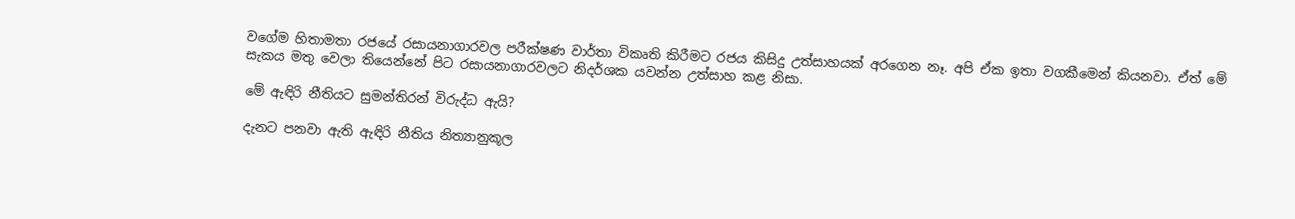වගේම හිතාමතා රජයේ රසායනාගාරවල පරීක්ෂණ වාර්තා විකෘති කිරීමට රජය කිසිදු උත්සාහයක් අරගෙන නෑ. අපි ඒක ඉතා වගකීමෙන් කියනවා. ඒත් මේ සැකය මතු වෙලා තියෙන්නේ පිට රසායනාගාරවලට නිදර්ශක යවන්න උත්සාහ කළ නිසා.

මේ ඇඳිරි නීතියට සුමන්තිරන් විරුද්ධ ඇයි?

දැනට පනවා ඇති ඇඳිරි නීතිය නිත්‍යානුකූල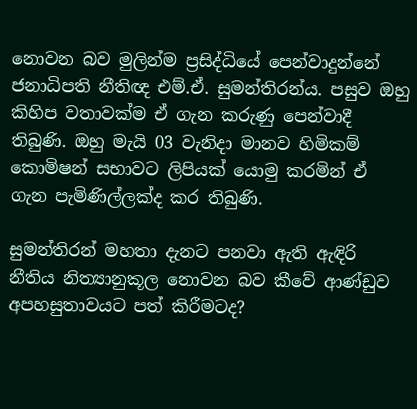නොවන බව මුලින්ම ප්‍රසිද්ධියේ පෙන්වාදුන්නේ ජනාධිපති නීතිඥ එම්.ඒ. සුමන්තිරන්ය. පසුව ඔහු කිහිප වතාවක්ම ඒ ගැන කරුණු පෙන්වාදී තිබුණි. ඔහු මැයි 03 වැනිදා මානව හිමිකම් කොමිෂන් සභාවට ලිපියක් යොමු කරමින් ඒ ගැන පැමිණිල්ලක්ද කර තිබුණි.

සුමන්තිරන් මහතා දැනට පනවා ඇති ඇඳිරි නීතිය නිත්‍යානුකූල නොවන බව කීවේ ආණ්ඩුව අපහසුතාවයට පත් කිරීමටද?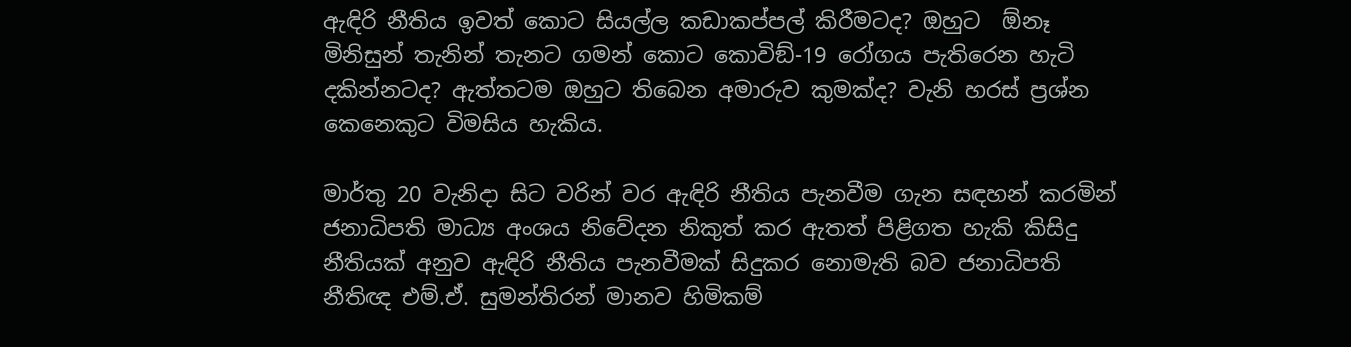ඇඳිරි නීතිය ඉවත් කොට සියල්ල කඩාකප්පල් කිරීමටද? ඔහුට  ඕනෑ මිනිසුන් තැනින් තැනට ගමන් කොට කොවිඞ්-19 රෝගය පැතිරෙන හැටි දකින්නටද? ඇත්තටම ඔහුට තිබෙන අමාරුව කුමක්ද? වැනි හරස් ප්‍රශ්න කෙනෙකුට විමසිය හැකිය.

මාර්තු 20 වැනිදා සිට වරින් වර ඇඳිරි නීතිය පැනවීම ගැන සඳහන් කරමින් ජනාධිපති මාධ්‍ය අංශය නිවේදන නිකුත් කර ඇතත් පිළිගත හැකි කිසිදු නීතියක් අනුව ඇඳිරි නීතිය පැනවීමක් සිදුකර නොමැති බව ජනාධිපති නීතිඥ එම්.ඒ. සුමන්තිරන් මානව හිමිකම්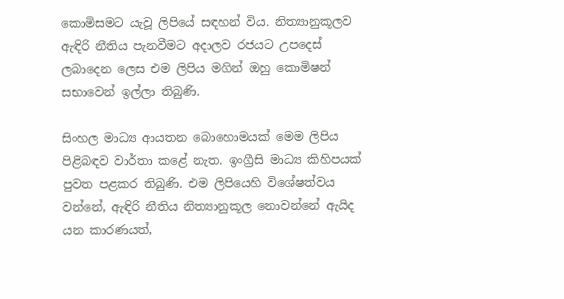කොමිසමට යැවූ ලිපියේ සඳහන් විය. නිත්‍යානුකූලව ඇඳිරි නීතිය පැනවීමට අදාලව රජයට උපදෙස් ලබාදෙන ලෙස එම ලිපිය මගින් ඔහු කොමිෂන් සභාවෙන් ඉල්ලා තිබුණි.

සිංහල මාධ්‍ය ආයතන බොහොමයක් මෙම ලිපිය පිළිබඳව වාර්තා කළේ නැත. ඉංග්‍රීසි මාධ්‍ය කිහිපයක් පුවත පළකර තිබුණි. එම ලිපියෙහි විශේෂත්වය වන්නේ, ඇඳිරි නීතිය නිත්‍යානුකූල නොවන්නේ ඇයිද යන කාරණයත්,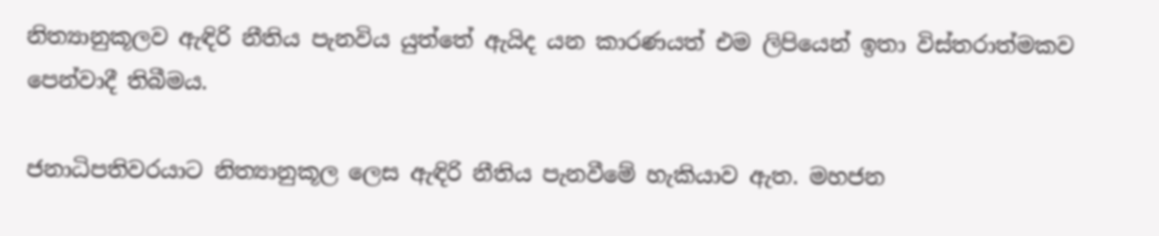නිත්‍යානුකූලව ඇඳිරි නීතිය පැනවිය යුත්තේ ඇයිද යන කාරණයත් එම ලිපියෙන් ඉතා විස්තරාත්මකව පෙන්වාදී තිබීමය.

ජනාධිපතිවරයාට නිත්‍යානුකූල ලෙස ඇඳිරි නීතිය පැනවීමේ හැකියාව ඇත. මහජන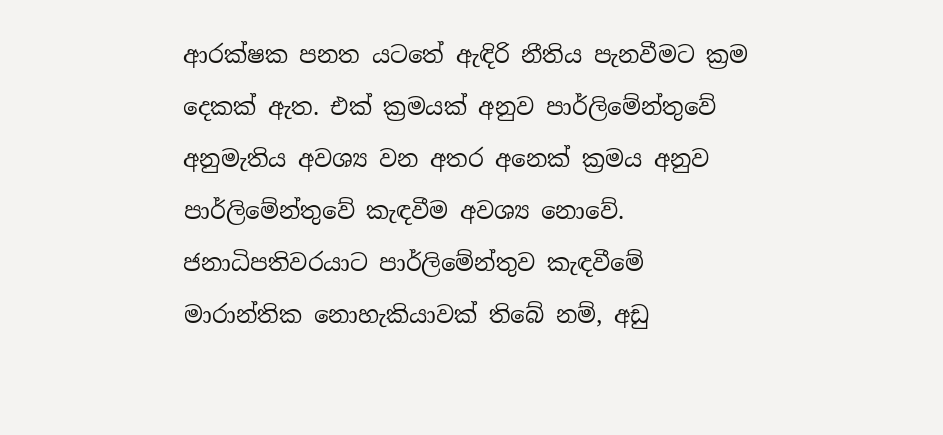ආරක්ෂක පනත යටතේ ඇඳිරි නීතිය පැනවීමට ක්‍රම දෙකක් ඇත. එක් ක්‍රමයක් අනුව පාර්ලිමේන්තුවේ අනුමැතිය අවශ්‍ය වන අතර අනෙක් ක්‍රමය අනුව පාර්ලිමේන්තුවේ කැඳවීම අවශ්‍ය නොවේ. ජනාධිපතිවරයාට පාර්ලිමේන්තුව කැඳවීමේ මාරාන්තික නොහැකියාවක් තිබේ නම්, අඩු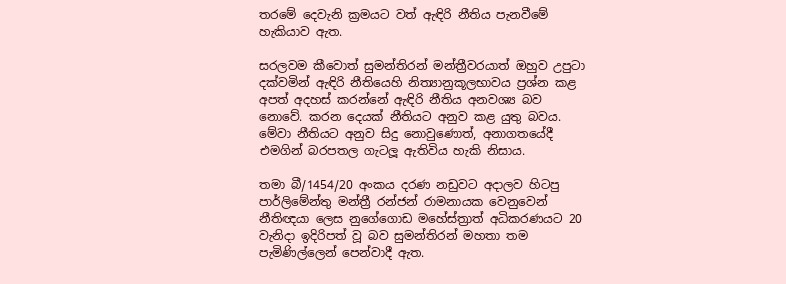තරමේ දෙවැනි ක්‍රමයට වත් ඇඳිරි නීතිය පැනවීමේ හැකියාව ඇත.

සරලවම කීවොත් සුමන්තිරන් මන්ත්‍රීවරයාත් ඔහුව උපුටා දක්වමින් ඇඳිරි නීතියෙහි නිත්‍යානුකූලභාවය ප්‍රශ්න කළ අපත් අදහස් කරන්නේ ඇඳිරි නීතිය අනවශ්‍ය බව නොවේ. කරන දෙයක් නීතියට අනුව කළ යුතු බවය. මේවා නීතියට අනුව සිදු නොවුණොත්, අනාගතයේදී එමගින් බරපතල ගැටලූ ඇතිවිය හැකි නිසාය.

තමා බී/1454/20 අංකය දරණ නඩුවට අදාලව හිටපු පාර්ලිමේන්තු මන්ත්‍රී රන්ජන් රාමනායක වෙනුවෙන් නීතිඥයා ලෙස නුගේගොඩ මහේස්ත්‍රාත් අධිකරණයට 20 වැනිදා ඉදිරිපත් වූ බව සුමන්තිරන් මහතා තම පැමිණිල්ලෙන් පෙන්වාදී ඇත.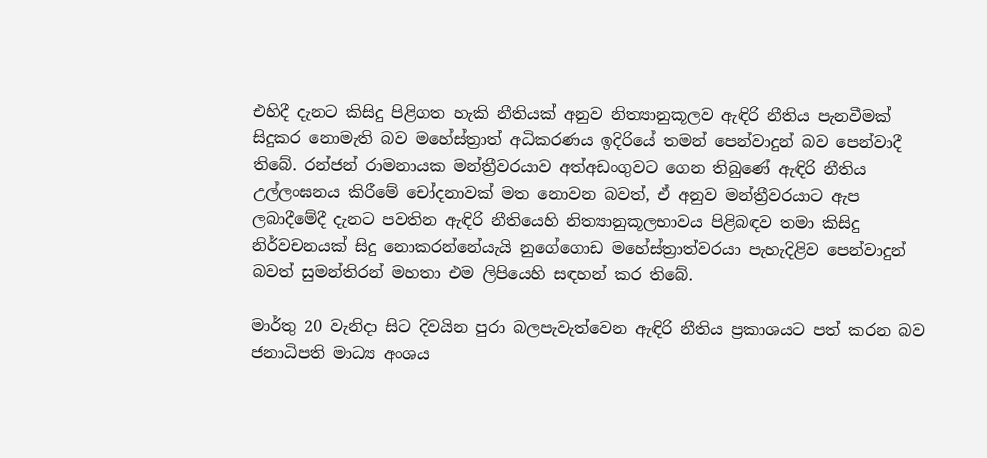එහිදී දැනට කිසිදු පිළිගත හැකි නීතියක් අනුව නිත්‍යානුකූලව ඇඳිරි නීතිය පැනවීමක් සිදුකර නොමැති බව මහේස්ත්‍රාත් අධිකරණය ඉදිරියේ තමන් පෙන්වාදුන් බව පෙන්වාදී තිබේ. රන්ජන් රාමනායක මන්ත්‍රීවරයාව අත්අඩංගුවට ගෙන තිබුණේ ඇඳිරි නීතිය උල්ලංඝනය කිරීමේ චෝදනාවක් මත නොවන බවත්, ඒ අනුව මන්ත්‍රීවරයාට ඇප ලබාදීමේදී දැනට පවතින ඇඳිරි නීතියෙහි නිත්‍යානුකූලභාවය පිළිබඳව තමා කිසිදු නිර්වචනයක් සිදු නොකරන්නේයැයි නුගේගොඩ මහේස්ත්‍රාත්වරයා පැහැදිළිව පෙන්වාදුන් බවත් සුමන්තිරන් මහතා එම ලිපියෙහි සඳහන් කර තිබේ.

මාර්තු 20 වැනිදා සිට දිවයින පුරා බලපැවැත්වෙන ඇඳිරි නීතිය ප්‍රකාශයට පත් කරන බව ජනාධිපති මාධ්‍ය අංශය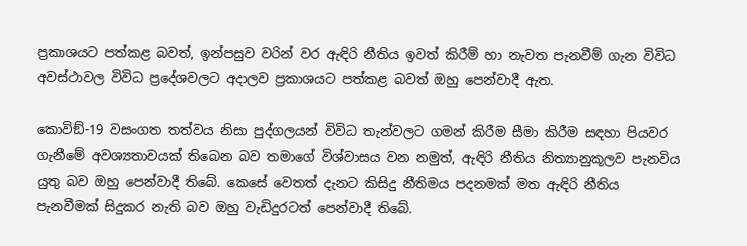ප්‍රකාශයට පත්කළ බවත්, ඉන්පසුව වරින් වර ඇඳිරි නීතිය ඉවත් කිරීම් හා නැවත පැනවීම් ගැන විවිධ අවස්ථාවල විවිධ ප්‍රදේශවලට අදාලව ප්‍රකාශයට පත්කළ බවත් ඔහු පෙන්වාදී ඇත.

කොවිඞ්-19 වසංගත තත්වය නිසා පුද්ගලයන් විවිධ තැන්වලට ගමන් කිරීම සීමා කිරීම සඳහා පියවර ගැනීමේ අවශ්‍යතාවයක් තිබෙන බව තමාගේ විශ්වාසය වන නමුත්, ඇඳිරි නීතිය නිත්‍යානුකූලව පැනවිය යුතු බව ඔහු පෙන්වාදී තිබේ. කෙසේ වෙතත් දැනට කිසිදු නීතිමය පදනමක් මත ඇඳිරි නීතිය පැනවීමක් සිදුකර නැති බව ඔහු වැඩිදුරටත් පෙන්වාදී තිබේ.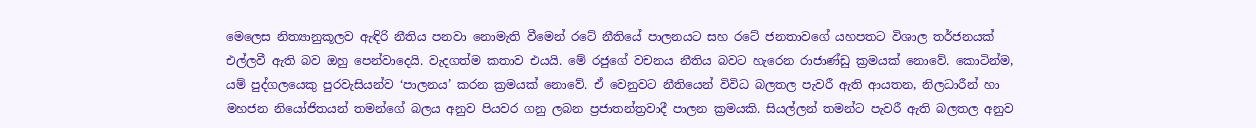මෙලෙස නිත්‍යානුකූලව ඇඳිරි නීතිය පනවා නොමැති වීමෙන් රටේ නීතියේ පාලනයට සහ රටේ ජනතාවගේ යහපතට විශාල තර්ජනයක් එල්ලවී ඇති බව ඔහු පෙන්වාදෙයි. වැදගත්ම කතාව එයයි. මේ රජුගේ වචනය නීතිය බවට හැරෙන රාජාණ්ඩු ක්‍රමයක් නොවේ. කොටින්ම, යම් පුද්ගලයෙකු පුරවැසියන්ව ‘පාලනය’ කරන ක්‍රමයක් නොවේ. ඒ වෙනුවට නීතියෙන් විවිධ බලතල පැවරී ඇති ආයතන, නිලධාරීන් හා මහජන නියෝජිතයන් තමන්ගේ බලය අනුව පියවර ගනු ලබන ප්‍රජාතන්ත්‍රවාදී පාලන ක්‍රමයකි. සියල්ලන් තමන්ට පැවරී ඇති බලතල අනුව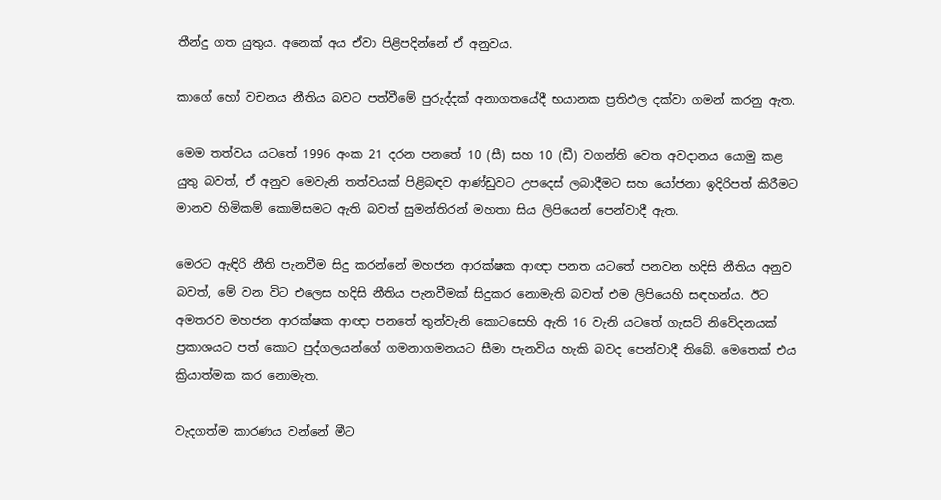තීන්දු ගත යුතුය. අනෙක් අය ඒවා පිළිපදින්නේ ඒ අනුවය.

කාගේ හෝ වචනය නීතිය බවට පත්වීමේ පුරුද්දක් අනාගතයේදී භයානක ප්‍රතිඵල දක්වා ගමන් කරනු ඇත.

මෙම තත්වය යටතේ 1996 අංක 21 දරන පනතේ 10 (සී) සහ 10 (ඩී) වගන්ති වෙත අවදානය යොමු කළ යුතු බවත්, ඒ අනුව මෙවැනි තත්වයක් පිළිබඳව ආණ්ඩුවට උපදෙස් ලබාදීමට සහ යෝජනා ඉදිරිපත් කිරීමට මානව හිමිකම් කොමිසමට ඇති බවත් සුමන්තිරන් මහතා සිය ලිපියෙන් පෙන්වාදී ඇත.

මෙරට ඇඳිරි නීති පැනවීම සිදු කරන්නේ මහජන ආරක්ෂක ආඥා පනත යටතේ පනවන හදිසි නීතිය අනුව බවත්, මේ වන විට එලෙස හදිසි නීතිය පැනවීමක් සිදුකර නොමැති බවත් එම ලිපියෙහි සඳහන්ය. ඊට අමතරව මහජන ආරක්ෂක ආඥා පනතේ තුන්වැනි කොටසෙහි ඇති 16 වැනි යටතේ ගැසට් නිවේදනයක් ප්‍රකාශයට පත් කොට පුද්ගලයන්ගේ ගමනාගමනයට සීමා පැනවිය හැකි බවද පෙන්වාදී තිබේ. මෙතෙක් එය ක්‍රියාත්මක කර නොමැත.

වැදගත්ම කාරණය වන්නේ මීට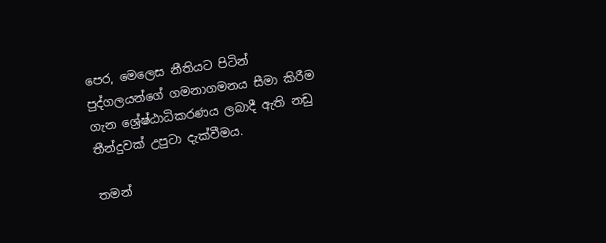පෙර, මෙලෙස නීතියට පිටින් පුද්ගලයන්ගේ ගමනාගමනය සීමා කිරීම ගැන ශ්‍රේෂ්ඨාධිකරණය ලබාදී ඇති නඩු තීන්දුවක් උපුටා දැක්වීමය.

තමන්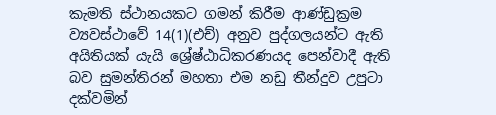කැමති ස්ථානයකට ගමන් කිරීම ආණ්ඩුක්‍රම ව්‍යවස්ථාවේ 14(1)(එච්) අනුව පුද්ගලයන්ට ඇති අයිතියක් යැයි ශ්‍රේෂ්ඨාධිකරණයද පෙන්වාදී ඇති බව සුමන්තිරන් මහතා එම නඩු තීන්දුව උපුටා දක්වමින්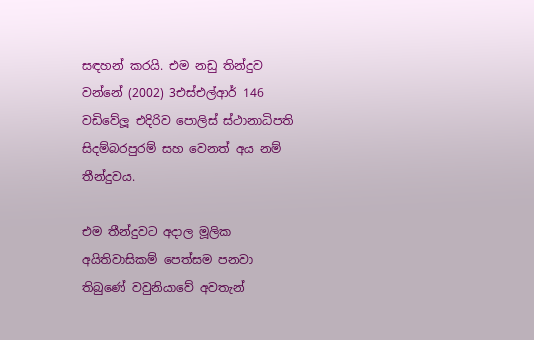සඳහන් කරයි. එම නඩු තින්දුව වන්නේ (2002) 3එස්එල්ආර් 146 වඩිවේලූ එදිරිව පොලිස් ස්ථානාධිපති සිදම්බරපුරම් සහ වෙනත් අය නම් තීන්දුවය.

එම තීන්දුවට අදාල මූලික අයිතිවාසිකම් පෙත්සම පනවා තිබුණේ වවුනියාවේ අවතැන්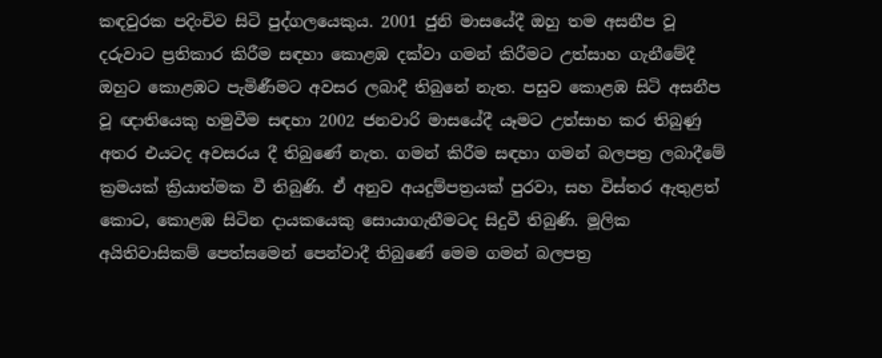කඳවුරක පදිංචිව සිටි පුද්ගලයෙකුය. 2001 ජුනි මාසයේදී ඔහු තම අසනීප වූ දරුවාට ප්‍රතිකාර කිරීම සඳහා කොළඹ දක්වා ගමන් කිරීමට උත්සාහ ගැනීමේදී ඔහුට කොළඹට පැමිණීමට අවසර ලබාදී තිබුනේ නැත. පසුව කොළඹ සිටි අසනීප වූ ඥාතියෙකු හමුවීම සඳහා 2002 ජනවාරි මාසයේදී යෑමට උත්සාහ කර තිබුණු අතර එයටද අවසරය දී තිබුණේ නැත. ගමන් කිරීම සඳහා ගමන් බලපත්‍ර ලබාදීමේ ක්‍රමයක් ක්‍රියාත්මක වී තිබුණි. ඒ අනුව අයදුම්පත්‍රයක් පුරවා, සහ විස්තර ඇතුළත් කොට, කොළඹ සිටින දායකයෙකු සොයාගැනීමටද සිදුවී තිබුණි. මූලික අයිතිවාසිකම් පෙත්සමෙන් පෙන්වාදී තිබුණේ මෙම ගමන් බලපත්‍ර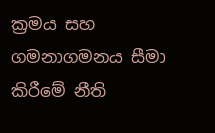ක්‍රමය සහ ගමනාගමනය සීමා කිරීමේ නීති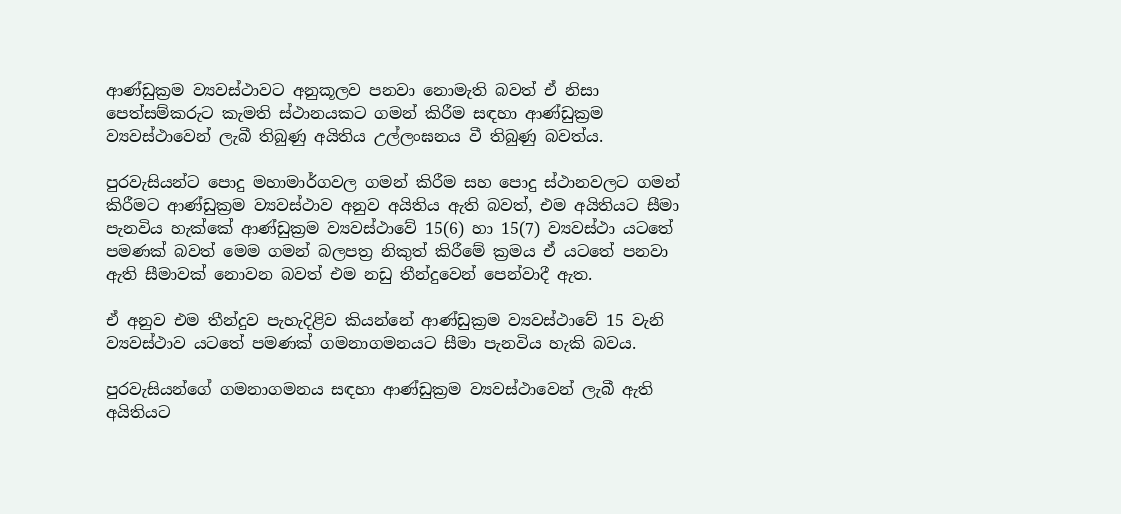ආණ්ඩුක්‍රම ව්‍යවස්ථාවට අනුකූලව පනවා නොමැති බවත් ඒ නිසා පෙත්සම්කරුට කැමති ස්ථානයකට ගමන් කිරීම සඳහා ආණ්ඩුක්‍රම ව්‍යවස්ථාවෙන් ලැබී තිබුණු අයිතිය උල්ලංඝනය වී තිබුණු බවත්ය.

පුරවැසියන්ට පොදු මහාමාර්ගවල ගමන් කිරීම සහ පොදු ස්ථානවලට ගමන් කිරීමට ආණ්ඩුක්‍රම ව්‍යවස්ථාව අනුව අයිතිය ඇති බවත්, එම අයිතියට සීමා පැනවිය හැක්කේ ආණ්ඩුක්‍රම ව්‍යවස්ථාවේ 15(6) හා 15(7) ව්‍යවස්ථා යටතේ පමණක් බවත් මෙම ගමන් බලපත්‍ර නිකුත් කිරීමේ ක්‍රමය ඒ යටතේ පනවා ඇති සීමාවක් නොවන බවත් එම නඩු තීන්දුවෙන් පෙන්වාදී ඇත.

ඒ අනුව එම තීන්දුව පැහැදිළිව කියන්නේ ආණ්ඩුක්‍රම ව්‍යවස්ථාවේ 15 වැනි ව්‍යවස්ථාව යටතේ පමණක් ගමනාගමනයට සීමා පැනවිය හැකි බවය.

පුරවැසියන්ගේ ගමනාගමනය සඳහා ආණ්ඩුක්‍රම ව්‍යවස්ථාවෙන් ලැබී ඇති අයිතියට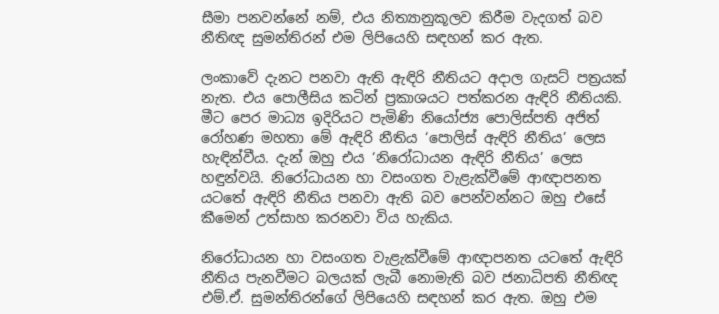සීමා පනවන්නේ නම්, එය නිත්‍යානුකූලව කිරීම වැදගත් බව නීතිඥ සුමන්තිරන් එම ලිපියෙහි සඳහන් කර ඇත.

ලංකාවේ දැනට පනවා ඇති ඇඳිරි නීතියට අදාල ගැසට් පත්‍රයක් නැත. එය පොලීසිය කටින් ප්‍රකාශයට පත්කරන ඇඳිරි නීතියකි. මීට පෙර මාධ්‍ය ඉදිරියට පැමිණි නියෝජ්‍ය පොලිස්පති අජිත් රෝහණ මහතා මේ ඇඳිරි නීතිය ‘පොලිස් ඇඳිරි නීතිය’ ලෙස හැඳින්වීය. දැන් ඔහු එය ‘නිරෝධායන ඇඳිරි නීතිය’ ලෙස හඳුන්වයි. නිරෝධායන හා වසංගත වැළැක්වීමේ ආඥාපනත යටතේ ඇඳිරි නීතිය පනවා ඇති බව පෙන්වන්නට ඔහු එසේ කීමෙන් උත්සාහ කරනවා විය හැකිය.

නිරෝධායන හා වසංගත වැළැක්වීමේ ආඥාපනත යටතේ ඇඳිරි නීතිය පැනවීමට බලයක් ලැබී නොමැති බව ජනාධිපති නීතිඥ එම්.ඒ. සුමන්තිරන්ගේ ලිපියෙහි සඳහන් කර ඇත. ඔහු එම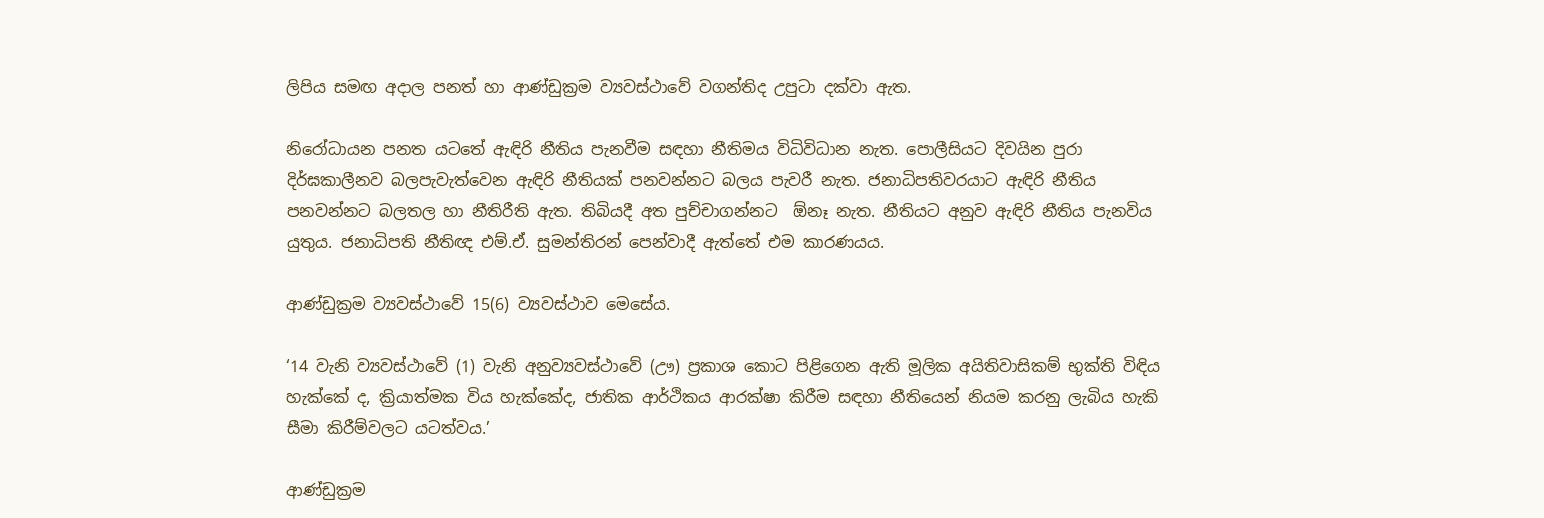ලිපිය සමඟ අදාල පනත් හා ආණ්ඩුක්‍රම ව්‍යවස්ථාවේ වගන්තිද උපුටා දක්වා ඇත.

නිරෝධායන පනත යටතේ ඇඳිරි නීතිය පැනවීම සඳහා නීතිමය විධිවිධාන නැත. පොලීසියට දිවයින පුරා දිර්ඝකාලීනව බලපැවැත්වෙන ඇඳිරි නීතියක් පනවන්නට බලය පැවරී නැත. ජනාධිපතිවරයාට ඇඳිරි නීතිය පනවන්නට බලතල හා නීතිරීති ඇත. තිබියදී අත පුච්චාගන්නට  ඕනෑ නැත. නීතියට අනුව ඇඳිරි නීතිය පැනවිය යුතුය. ජනාධිපති නීතිඥ එම්.ඒ. සුමන්තිරන් පෙන්වාදී ඇත්තේ එම කාරණයය.

ආණ්ඩුක්‍රම ව්‍යවස්ථාවේ 15(6) ව්‍යවස්ථාව මෙසේය.

‘14 වැනි ව්‍යවස්ථාවේ (1) වැනි අනුව්‍යවස්ථාවේ (ඌ) ප්‍රකාශ කොට පිළිගෙන ඇති මූලික අයිතිවාසිකම් භුක්ති විඳිය හැක්කේ ද, ක්‍රියාත්මක විය හැක්කේද, ජාතික ආර්ථිකය ආරක්ෂා කිරීම සඳහා නීතියෙන් නියම කරනු ලැබිය හැකි සීමා කිරීම්වලට යටත්වය.’

ආණ්ඩුක්‍රම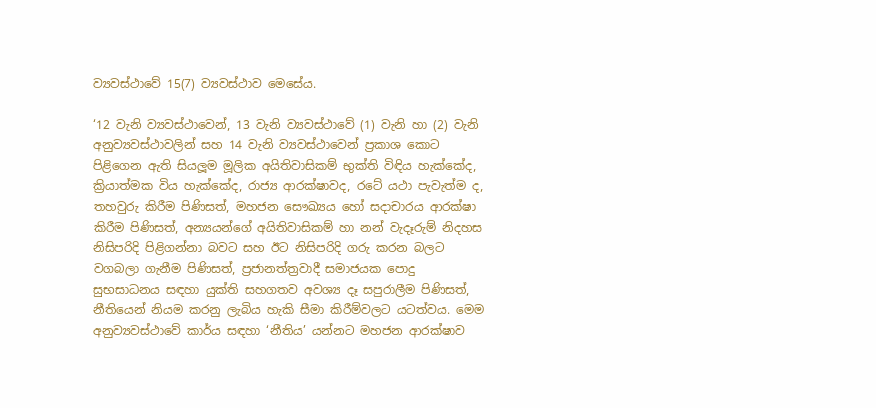ව්‍යවස්ථාවේ 15(7) ව්‍යවස්ථාව මෙසේය.

‘12 වැනි ව්‍යවස්ථාවෙන්, 13 වැනි ව්‍යවස්ථාවේ (1) වැනි හා (2) වැනි අනුව්‍යවස්ථාවලින් සහ 14 වැනි ව්‍යවස්ථාවෙන් ප්‍රකාශ කොට පිළිගෙන ඇති සියලූම මූලික අයිතිවාසිකම් භුක්ති විඳිය හැක්කේද, ක්‍රියාත්මක විය හැක්කේද, රාජ්‍ය ආරක්ෂාවද, රටේ යථා පැවැත්ම ද, තහවුරු කිරීම පිණිසත්, මහජන සෞඛ්‍යය හෝ සදාචාරය ආරක්ෂා කිරීම පිණිසත්, අන්‍යයන්ගේ අයිතිවාසිකම් හා නන් වැදෑරුම් නිදහස නිසිපරිදි පිළිගන්නා බවට සහ ඊට නිසිපරිදි ගරු කරන බලට වගබලා ගැනීම පිණිසත්, ප්‍රජානත්ත්‍රවාදී සමාජයක පොදු සුභසාධනය සඳහා යුක්ති සහගතව අවශ්‍ය දෑ සපුරාලීම පිණිසත්, නීතියෙන් නියම කරනු ලැබිය හැකි සීමා කිරීම්වලට යටත්වය. මෙම අනුව්‍යවස්ථාවේ කාර්ය සඳහා ‘නීතිය’ යන්නට මහජන ආරක්ෂාව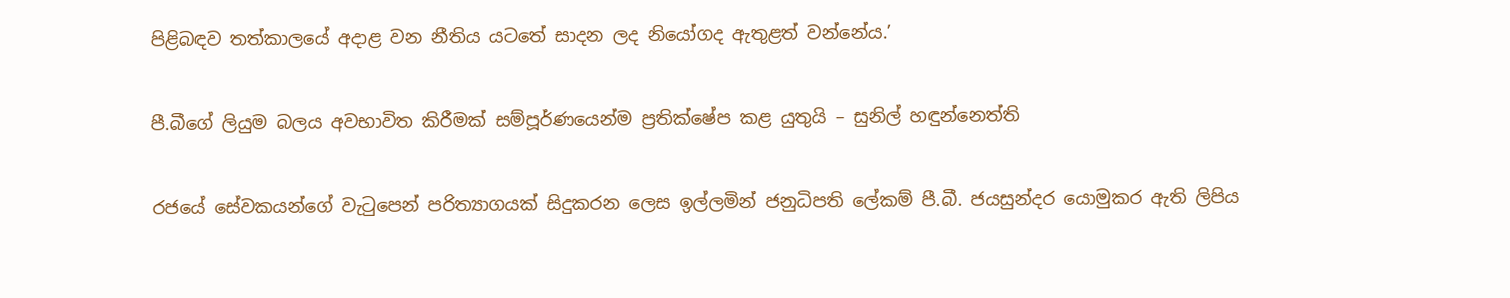පිළිබඳව තත්කාලයේ අදාළ වන නීතිය යටතේ සාදන ලද නියෝගද ඇතුළත් වන්නේය.’

පී.බීගේ ලියුම බලය අවභාවිත කිරීමක් සම්පූර්ණයෙන්ම ප්‍රතික්ෂේප කළ යුතුයි – සුනිල් හඳුන්නෙත්ති

රජයේ සේවකයන්ගේ වැටුපෙන් පරිත්‍යාගයක් සිදුකරන ලෙස ඉල්ලමින් ජනුධිපති ලේකම් පී.බී. ජයසුන්දර යොමුකර ඇති ලිපිය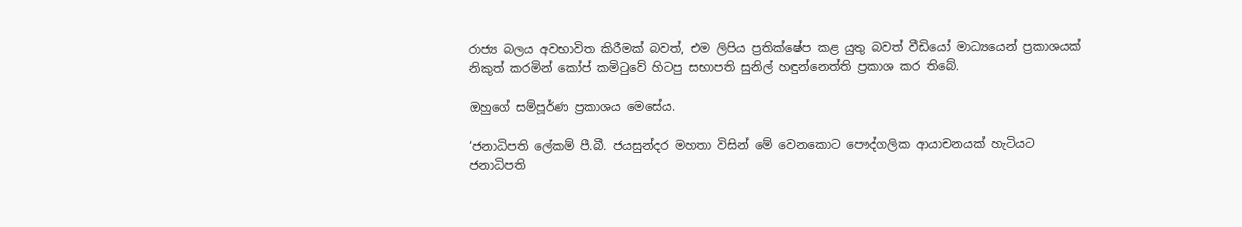රාජ්‍ය බලය අවභාවිත කිරීමක් බවත්, එම ලිපිය ප්‍රතික්ෂේප කළ යුතු බවත් වීඩියෝ මාධ්‍යයෙන් ප්‍රකාශයක් නිකුත් කරමින් කෝප් කමිටුවේ හිටපු සභාපති සුනිල් හඳුන්නෙත්ති ප්‍රකාශ කර තිබේ.

ඔහුගේ සම්පූර්ණ ප්‍රකාශය මෙසේය.

‘ජනාධිපති ලේකම් පී.බී. ජයසුන්දර මහතා විසින් මේ වෙනකොට පෞද්ගලික ආයාචනයක් හැටියට ජනාධිපති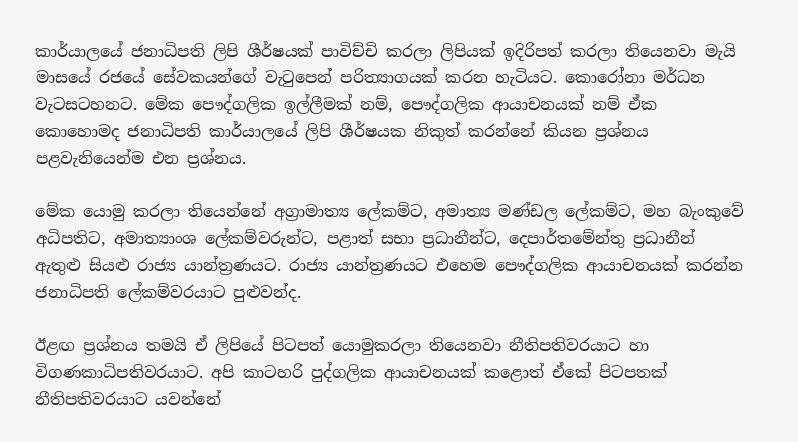කාර්යාලයේ ජනාධිපති ලිපි ශීර්ෂයක් පාවිච්චි කරලා ලිපියක් ඉදිරිපත් කරලා තියෙනවා මැයි මාසයේ රජයේ සේවකයන්ගේ වැටුපෙන් පරිත්‍යාගයක් කරන හැටියට. කොරෝනා මර්ධන වැටසටහනට. මේක පෞද්ගලික ඉල්ලීමක් නම්, පෞද්ගලික ආයාචනයක් නම් ඒක කොහොමද ජනාධිපති කාර්යාලයේ ලිපි ශීර්ෂයක නිකුත් කරන්නේ කියන ප්‍රශ්නය පළවැනියෙන්ම එන ප්‍රශ්නය.

මේක යොමු කරලා තියෙන්නේ අග්‍රාමාත්‍ය ලේකම්ට, අමාත්‍ය මණ්ඩල ලේකම්ට, මහ බැංකුවේ අධිපතිට, අමාත්‍යාංශ ලේකම්වරුන්ට, පළාත් සභා ප්‍රධානීන්ට, දෙපාර්තමේන්තු ප්‍රධානීන් ඇතුළු සියළු රාජ්‍ය යාන්ත්‍රණයට. රාජ්‍ය යාන්ත්‍රණයට එහෙම පෞද්ගලික ආයාචනයක් කරන්න ජනාධිපති ලේකම්වරයාට පුළුවන්ද.

ඊළඟ ප්‍රශ්නය තමයි ඒ ලිපියේ පිටපත් යොමුකරලා තියෙනවා නීතිපතිවරයාට හා විගණකාධිපතිවරයාට. අපි කාටහරි පුද්ගලික ආයාචනයක් කළොත් ඒකේ පිටපතක් නීතිපතිවරයාට යවන්නේ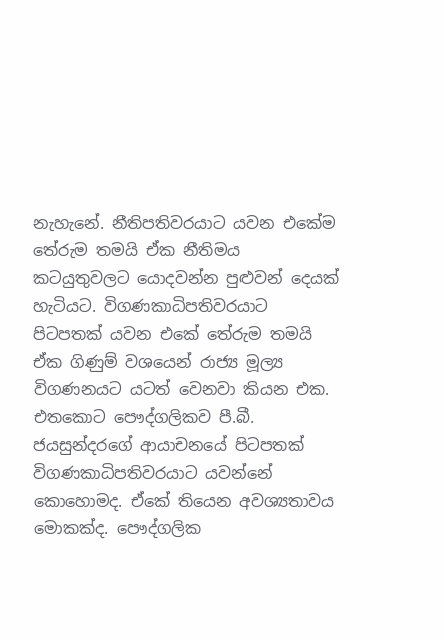නැහැනේ. නීතිපතිවරයාට යවන එකේම තේරුම තමයි ඒක නීතිමය කටයුතුවලට යොදවන්න පුළුවන් දෙයක් හැටියට. විගණකාධිපතිවරයාට පිටපතක් යවන එකේ තේරුම තමයි ඒක ගිණුම් වශයෙන් රාජ්‍ය මූල්‍ය විගණනයට යටත් වෙනවා කියන එක. එතකොට පෞද්ගලිකව පී.බී. ජයසුන්දරගේ ආයාචනයේ පිටපතක් විගණකාධිපතිවරයාට යවන්නේ කොහොමද. ඒකේ තියෙන අවශ්‍යතාවය මොකක්ද. පෞද්ගලික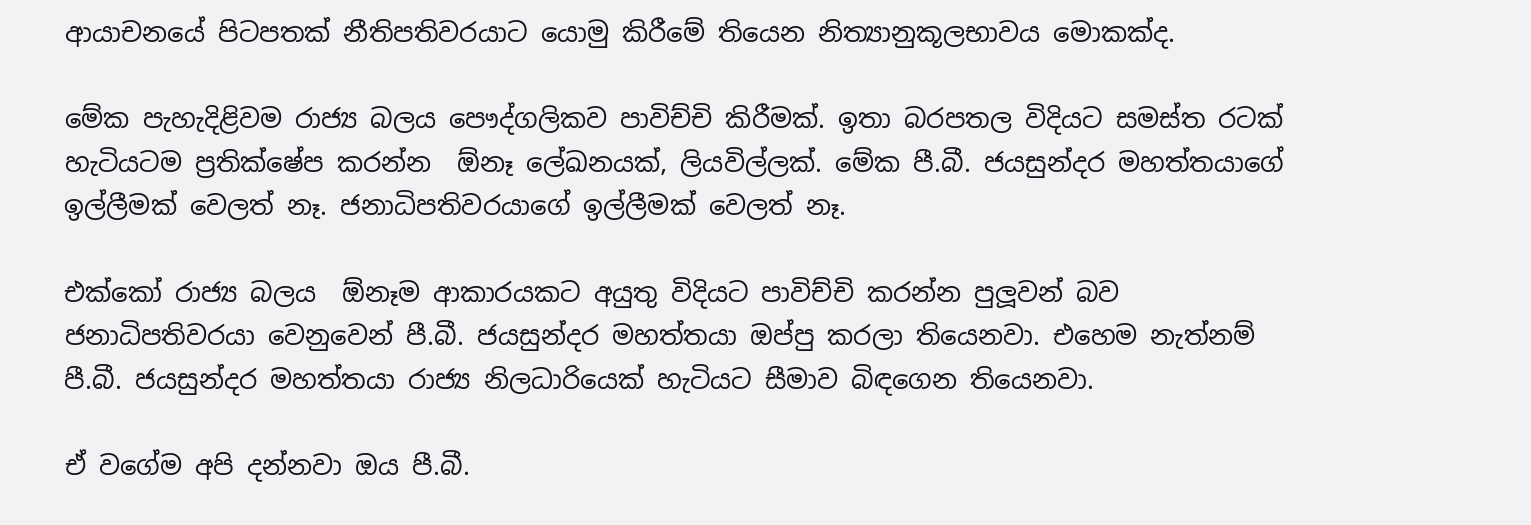ආයාචනයේ පිටපතක් නීතිපතිවරයාට යොමු කිරීමේ තියෙන නිත්‍යානුකූලභාවය මොකක්ද.

මේක පැහැදිළිවම රාජ්‍ය බලය පෞද්ගලිකව පාවිච්චි කිරීමක්. ඉතා බරපතල විදියට සමස්ත රටක් හැටියටම ප්‍රතික්ෂේප කරන්න  ඕනෑ ලේඛනයක්, ලියවිල්ලක්. මේක පී.බී. ජයසුන්දර මහත්තයාගේ ඉල්ලීමක් වෙලත් නෑ. ජනාධිපතිවරයාගේ ඉල්ලීමක් වෙලත් නෑ.

එක්කෝ රාජ්‍ය බලය  ඕනෑම ආකාරයකට අයුතු විදියට පාවිච්චි කරන්න පුලූවන් බව ජනාධිපතිවරයා වෙනුවෙන් පී.බී. ජයසුන්දර මහත්තයා ඔප්පු කරලා තියෙනවා. එහෙම නැත්නම් පී.බී. ජයසුන්දර මහත්තයා රාජ්‍ය නිලධාරියෙක් හැටියට සීමාව බිඳගෙන තියෙනවා.

ඒ වගේම අපි දන්නවා ඔය පී.බී.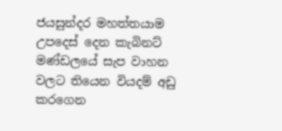ජයසුන්දර මහත්තයාම උපදෙස් දෙන කැබිනට් මණ්ඩලයේ සැප වාහන වලට තියෙන වියදම් අඩු කරගෙන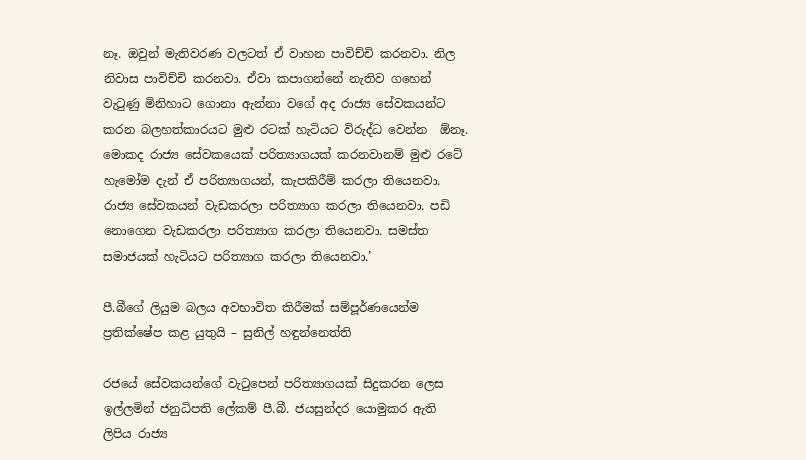නෑ. ඔවුන් මැතිවරණ වලටත් ඒ වාහන පාවිච්චි කරනවා. නිල නිවාස පාවිච්චි කරනවා. ඒවා කපාගන්නේ නැතිව ගහෙන් වැටුණු මිනිහාට ගොනා ඇන්නා වගේ අද රාජ්‍ය සේවකයන්ට කරන බලහත්කාරයට මුළු රටක් හැටියට විරුද්ධ වෙන්න  ඕනෑ. මොකද රාජ්‍ය සේවකයෙක් පරිත්‍යාගයක් කරනවානම් මුළු රටේ හැමෝම දැන් ඒ පරිත්‍යාගයන්, කැපකිරීම් කරලා තියෙනවා. රාජ්‍ය සේවකයන් වැඩකරලා පරිත්‍යාග කරලා තියෙනවා. පඩි නොගෙන වැඩකරලා පරිත්‍යාග කරලා තියෙනවා. සමස්ත සමාජයක් හැටියට පරිත්‍යාග කරලා තියෙනවා.’

පී.බීගේ ලියුම බලය අවභාවිත කිරීමක් සම්පූර්ණයෙන්ම ප්‍රතික්ෂේප කළ යුතුයි – සුනිල් හඳුන්නෙත්ති

රජයේ සේවකයන්ගේ වැටුපෙන් පරිත්‍යාගයක් සිදුකරන ලෙස ඉල්ලමින් ජනුධිපති ලේකම් පී.බී. ජයසුන්දර යොමුකර ඇති ලිපිය රාජ්‍ය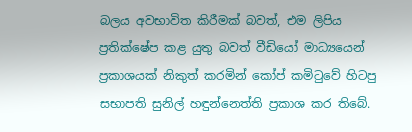බලය අවභාවිත කිරීමක් බවත්, එම ලිපිය ප්‍රතික්ෂේප කළ යුතු බවත් වීඩියෝ මාධ්‍යයෙන් ප්‍රකාශයක් නිකුත් කරමින් කෝප් කමිටුවේ හිටපු සභාපති සුනිල් හඳුන්නෙත්ති ප්‍රකාශ කර තිබේ.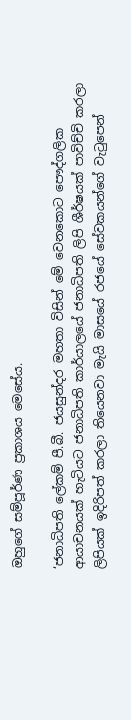ඔහුගේ සම්පූර්ණ ප්‍රකාශය මෙසේය.

‘ජනාධිපති ලේකම් පී.බී. ජයසුන්දර මහතා විසින් මේ වෙනකොට පෞද්ගලික ආයාචනයක් හැටියට ජනාධිපති කාර්යාලයේ ජනාධිපති ලිපි ශීර්ෂයක් පාවිච්චි කරලා ලිපියක් ඉදිරිපත් කරලා තියෙනවා මැයි මාසයේ රජයේ සේවකයන්ගේ වැටුපෙන්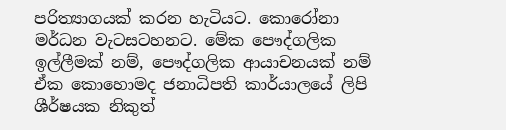පරිත්‍යාගයක් කරන හැටියට. කොරෝනා මර්ධන වැටසටහනට. මේක පෞද්ගලික ඉල්ලීමක් නම්, පෞද්ගලික ආයාචනයක් නම් ඒක කොහොමද ජනාධිපති කාර්යාලයේ ලිපි ශීර්ෂයක නිකුත්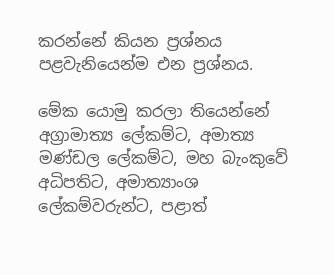කරන්නේ කියන ප්‍රශ්නය පළවැනියෙන්ම එන ප්‍රශ්නය.

මේක යොමු කරලා තියෙන්නේ අග්‍රාමාත්‍ය ලේකම්ට, අමාත්‍ය මණ්ඩල ලේකම්ට, මහ බැංකුවේ අධිපතිට, අමාත්‍යාංශ ලේකම්වරුන්ට, පළාත්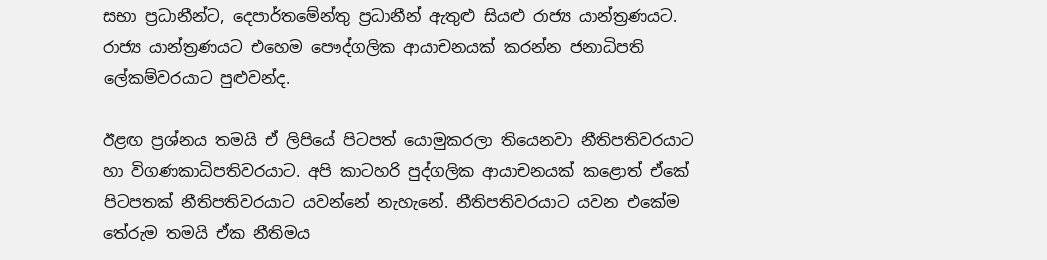සභා ප්‍රධානීන්ට, දෙපාර්තමේන්තු ප්‍රධානීන් ඇතුළු සියළු රාජ්‍ය යාන්ත්‍රණයට. රාජ්‍ය යාන්ත්‍රණයට එහෙම පෞද්ගලික ආයාචනයක් කරන්න ජනාධිපති ලේකම්වරයාට පුළුවන්ද.

ඊළඟ ප්‍රශ්නය තමයි ඒ ලිපියේ පිටපත් යොමුකරලා තියෙනවා නීතිපතිවරයාට හා විගණකාධිපතිවරයාට. අපි කාටහරි පුද්ගලික ආයාචනයක් කළොත් ඒකේ පිටපතක් නීතිපතිවරයාට යවන්නේ නැහැනේ. නීතිපතිවරයාට යවන එකේම තේරුම තමයි ඒක නීතිමය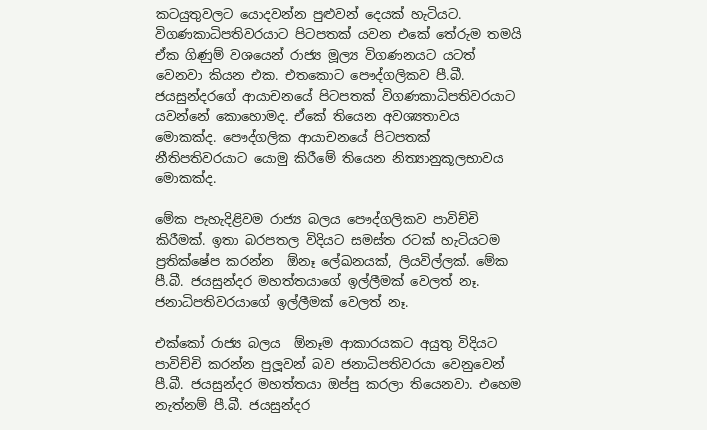කටයුතුවලට යොදවන්න පුළුවන් දෙයක් හැටියට. විගණකාධිපතිවරයාට පිටපතක් යවන එකේ තේරුම තමයි ඒක ගිණුම් වශයෙන් රාජ්‍ය මූල්‍ය විගණනයට යටත් වෙනවා කියන එක. එතකොට පෞද්ගලිකව පී.බී. ජයසුන්දරගේ ආයාචනයේ පිටපතක් විගණකාධිපතිවරයාට යවන්නේ කොහොමද. ඒකේ තියෙන අවශ්‍යතාවය මොකක්ද. පෞද්ගලික ආයාචනයේ පිටපතක් නීතිපතිවරයාට යොමු කිරීමේ තියෙන නිත්‍යානුකූලභාවය මොකක්ද.

මේක පැහැදිළිවම රාජ්‍ය බලය පෞද්ගලිකව පාවිච්චි කිරීමක්. ඉතා බරපතල විදියට සමස්ත රටක් හැටියටම ප්‍රතික්ෂේප කරන්න  ඕනෑ ලේඛනයක්, ලියවිල්ලක්. මේක පී.බී. ජයසුන්දර මහත්තයාගේ ඉල්ලීමක් වෙලත් නෑ. ජනාධිපතිවරයාගේ ඉල්ලීමක් වෙලත් නෑ.

එක්කෝ රාජ්‍ය බලය  ඕනෑම ආකාරයකට අයුතු විදියට පාවිච්චි කරන්න පුලූවන් බව ජනාධිපතිවරයා වෙනුවෙන් පී.බී. ජයසුන්දර මහත්තයා ඔප්පු කරලා තියෙනවා. එහෙම නැත්නම් පී.බී. ජයසුන්දර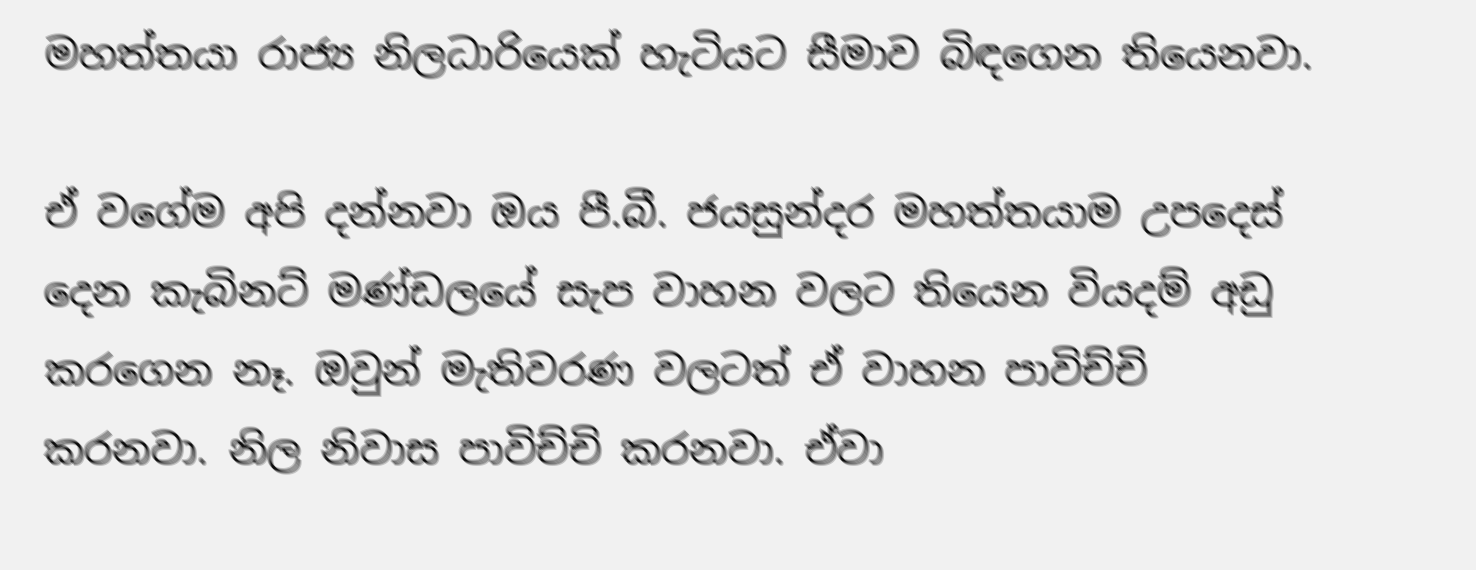මහත්තයා රාජ්‍ය නිලධාරියෙක් හැටියට සීමාව බිඳගෙන තියෙනවා.

ඒ වගේම අපි දන්නවා ඔය පී.බී. ජයසුන්දර මහත්තයාම උපදෙස් දෙන කැබිනට් මණ්ඩලයේ සැප වාහන වලට තියෙන වියදම් අඩු කරගෙන නෑ. ඔවුන් මැතිවරණ වලටත් ඒ වාහන පාවිච්චි කරනවා. නිල නිවාස පාවිච්චි කරනවා. ඒවා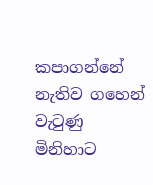කපාගන්නේ නැතිව ගහෙන් වැටුණු මිනිහාට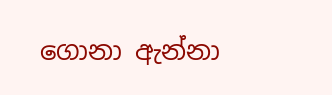ගොනා ඇන්නා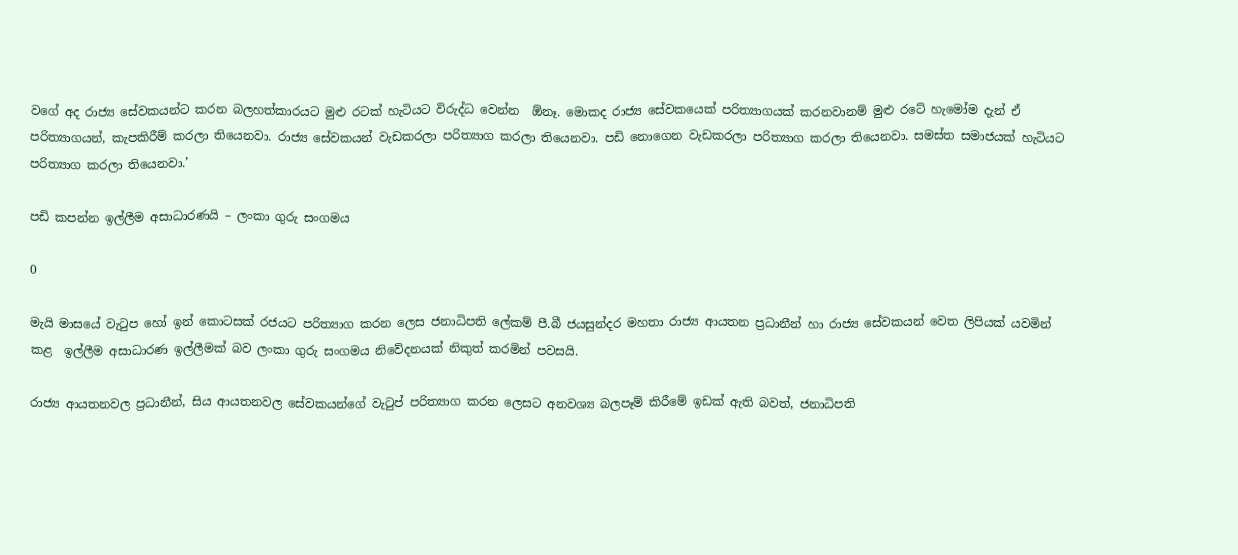වගේ අද රාජ්‍ය සේවකයන්ට කරන බලහත්කාරයට මුළු රටක් හැටියට විරුද්ධ වෙන්න  ඕනෑ. මොකද රාජ්‍ය සේවකයෙක් පරිත්‍යාගයක් කරනවානම් මුළු රටේ හැමෝම දැන් ඒ පරිත්‍යාගයන්, කැපකිරීම් කරලා තියෙනවා. රාජ්‍ය සේවකයන් වැඩකරලා පරිත්‍යාග කරලා තියෙනවා. පඩි නොගෙන වැඩකරලා පරිත්‍යාග කරලා තියෙනවා. සමස්ත සමාජයක් හැටියට පරිත්‍යාග කරලා තියෙනවා.’

පඩි කපන්න ඉල්ලීම අසාධාරණයි – ලංකා ගුරු සංගමය

0

මැයි මාසයේ වැටුප හෝ ඉන් කොටසක් රජයට පරිත්‍යාග කරන ලෙස ජනාධිපති ලේකම් පී.බී ජයසුන්දර මහතා රාජ්‍ය ආයතන ප්‍රධානීන් හා රාජ්‍ය සේවකයන් වෙත ලිපියක් යවමින් කළ  ඉල්ලීම අසාධාරණ ඉල්ලීමක් බව ලංකා ගුරු සංගමය නිවේදනයක් නිකුත් කරමින් පවසයි.

රාජ්‍ය ආයතනවල ප්‍රධානීන්, සිය ආයතනවල සේවකයන්ගේ වැටුප් පරිත්‍යාග කරන ලෙසට අනවශ්‍ය බලපෑම් කිරීමේ ඉඩක් ඇති බවත්, ජනාධිපති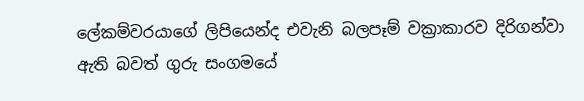ලේකම්වරයාගේ ලිපියෙන්ද එවැනි බලපෑම් වක්‍රාකාරව දිරිගන්වා ඇති බවත් ගුරු සංගමයේ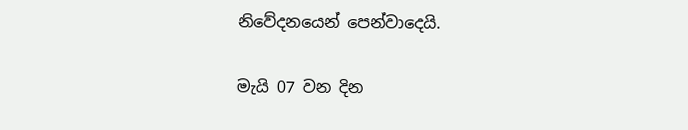නිවේදනයෙන් පෙන්වාදෙයි.

මැයි 07 වන දින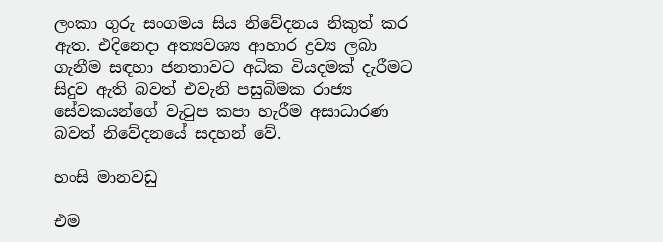ලංකා ගුරු සංගමය සිය නිවේදනය නිකුත් කර ඇත. එදිනෙදා අත්‍යවශ්‍ය ආහාර ද්‍රව්‍ය ලබා ගැනීම සඳහා ජනතාවට අධික වියදමක් දැරීමට සිදුව ඇති බවත් එවැනි පසුබිමක රාජ්‍ය සේවකයන්ගේ වැටුප කපා හැරීම අසාධාරණ බවත් නිවේදනයේ සදහන් වේ.

හංසි මානවඩු

එම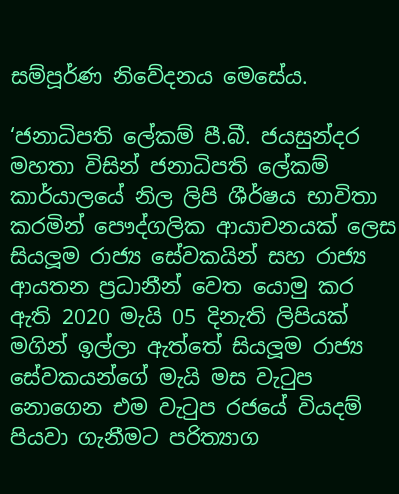සම්පූර්ණ නිවේදනය මෙසේය.

‘ජනාධිපති ලේකම් පී.බී. ජයසුන්දර මහතා විසින් ජනාධිපති ලේකම් කාර්යාලයේ නිල ලිපි ශීර්ෂය භාවිතා කරමින් පෞද්ගලික ආයාචනයක් ලෙස සියලූම රාජ්‍ය සේවකයින් සහ රාජ්‍ය ආයතන ප්‍රධානීන් වෙත යොමු කර ඇති 2020 මැයි 05 දිනැති ලිපියක් මගින් ඉල්ලා ඇත්තේ සියලූම රාජ්‍ය සේවකයන්ගේ මැයි මස වැටුප නොගෙන එම වැටුප රජයේ වියදම් පියවා ගැනීමට පරිත්‍යාග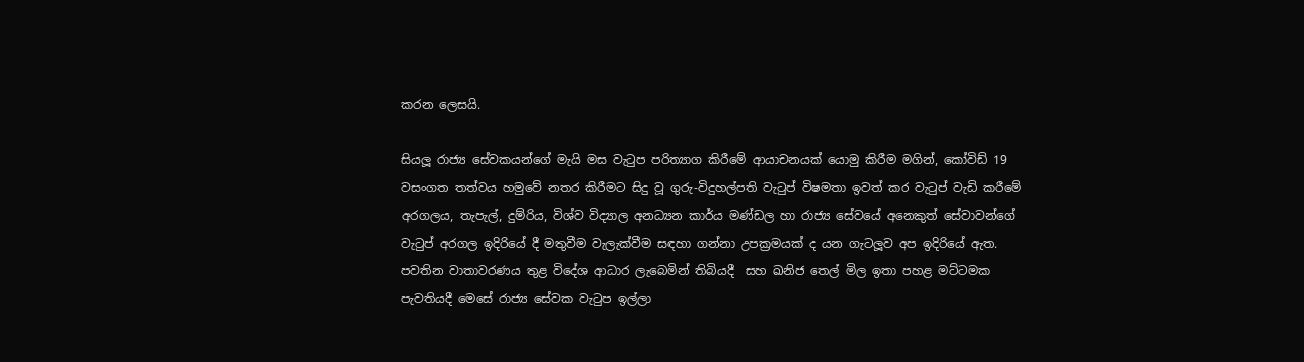කරන ලෙසයි.

සියලූ රාජ්‍ය සේවකයන්ගේ මැයි මස වැටුප පරිත්‍යාග කිරීමේ ආයාචනයක් යොමු කිරීම මගින්, කෝවිඩ් 19 වසංගත තත්වය හමුවේ නතර කිරීමට සිදු වූ ගුරු-විදුහල්පති වැටුප් විෂමතා ඉවත් කර වැටුප් වැඩි කරීමේ අරගලය, තැපැල්, දුම්රිය, විශ්ව විද්‍යාල අනධ්‍යන කාර්ය මණ්ඩල හා රාජ්‍ය සේවයේ අනෙකුත් සේවාවන්ගේ වැටුප් අරගල ඉදිරියේ දී මතුවීම වැලැක්වීම සඳහා ගන්නා උපක්‍රමයක් ද යන ගැටලූව අප ඉදිරියේ ඇත. පවතින වාතාවරණය තුළ විදේශ ආධාර ලැබෙමින් තිබියදී  සහ ඛනිජ තෙල් මිල ඉතා පහළ මට්ටමක පැවතියදී මෙසේ රාජ්‍ය සේවක වැටුප ඉල්ලා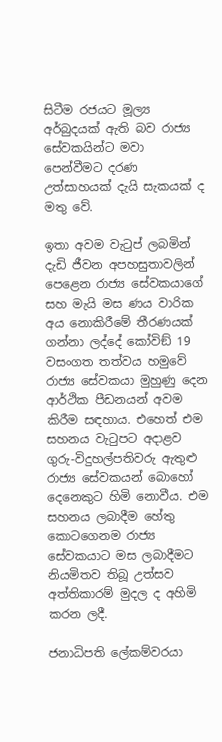සිටීම රජයට මූල්‍ය අර්බුදයක් ඇති බව රාජ්‍ය සේවකයින්ට මවා පෙන්වීමට දරණ උත්සාහයක් දැයි සැකයක් ද මතු වේ.

ඉතා අවම වැටුප් ලබමින් දැඩි ජීවන අපහසුතාවලින් පෙළෙන රාජ්‍ය සේවකයාගේ සහ මැයි මස ණය වාරික අය නොකිරීමේ තීරණයක් ගන්නා ලද්දේ කෝවිඞ් 19 වසංගත තත්වය හමුවේ රාජ්‍ය සේවකයා මුහුණු දෙන ආර්ථික පීඩනයන් අවම කිරීම සඳහාය. එහෙත් එම සහනය වැටුපට අදාළව ගුරු-විදුහල්පතිවරු ඇතුළු රාජ්‍ය සේවකයන් බොහෝ දෙනෙකුට හිමි නොවීය. එම සහනය ලබාදීම හේතු කොටගෙනම රාජ්‍ය සේවකයාට මස ලබාදීමට නියමිතව තිබූ උත්සව අත්තිකාරම් මුදල ද අහිමි කරන ලදී.

ජනාධිපති ලේකම්වරයා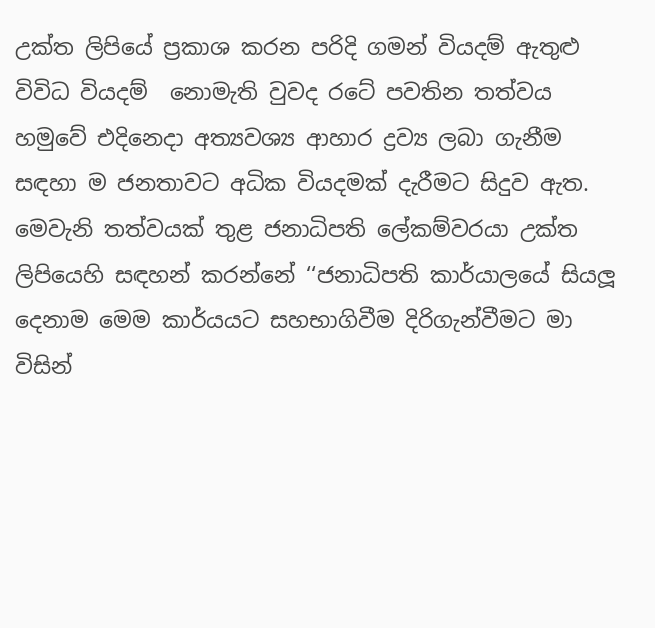උක්ත ලිපියේ ප්‍රකාශ කරන පරිදි ගමන් වියදම් ඇතුළු විවිධ වියදම්  නොමැති වුවද රටේ පවතින තත්වය හමුවේ එදිනෙදා අත්‍යවශ්‍ය ආහාර ද්‍රව්‍ය ලබා ගැනීම සඳහා ම ජනතාවට අධික වියදමක් දැරීමට සිදුව ඇත. මෙවැනි තත්වයක් තුළ ජනාධිපති ලේකම්වරයා උක්ත ලිපියෙහි සඳහන් කරන්නේ ‘‘ජනාධිපති කාර්යාලයේ සියලූ දෙනාම මෙම කාර්යයට සහභාගිවීම දිරිගැන්වීමට මා විසින්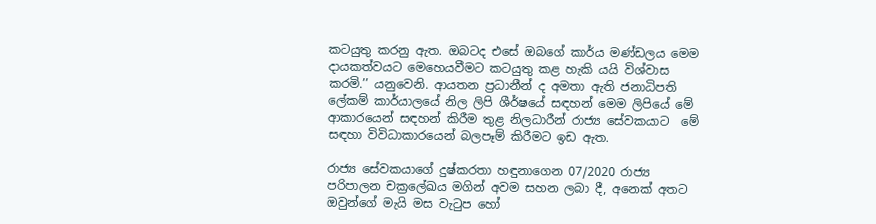කටයුතු කරනු ඇත. ඔබටද එසේ ඔබගේ කාර්ය මණ්ඩලය මෙම දායකත්වයට මෙහෙයවීමට කටයුතු කළ හැකි යයි විශ්වාස කරමි.’’ යනුවෙනි. ආයතන ප්‍රධානීන් ද අමතා ඇති ජනාධිපති ලේකම් කාර්යාලයේ නිල ලිපි ශීර්ෂයේ සඳහන් මෙම ලිපියේ මේ ආකාරයෙන් සඳහන් කිරීම තුළ නිලධාරීන් රාජ්‍ය සේවකයාට  මේ සඳහා විවිධාකාරයෙන් බලපෑම් කිරීමට ඉඩ ඇත.

රාජ්‍ය සේවකයාගේ දුෂ්කරතා හඳුනාගෙන 07/2020 රාජ්‍ය පරිපාලන චක්‍රලේඛය මගින් අවම සහන ලබා දී, අනෙක් අතට ඔවුන්ගේ මැයි මස වැටුප හෝ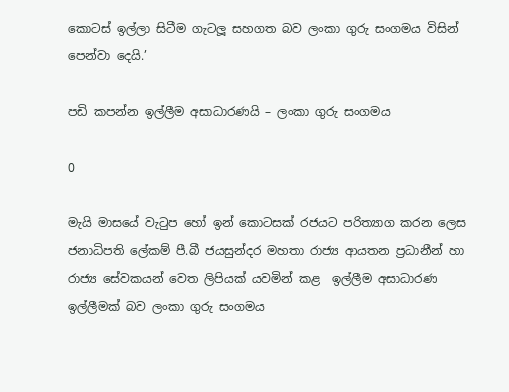කොටස් ඉල්ලා සිටීම ගැටලූ සහගත බව ලංකා ගුරු සංගමය විසින් පෙන්වා දෙයි.’

පඩි කපන්න ඉල්ලීම අසාධාරණයි – ලංකා ගුරු සංගමය

0

මැයි මාසයේ වැටුප හෝ ඉන් කොටසක් රජයට පරිත්‍යාග කරන ලෙස ජනාධිපති ලේකම් පී.බී ජයසුන්දර මහතා රාජ්‍ය ආයතන ප්‍රධානීන් හා රාජ්‍ය සේවකයන් වෙත ලිපියක් යවමින් කළ  ඉල්ලීම අසාධාරණ ඉල්ලීමක් බව ලංකා ගුරු සංගමය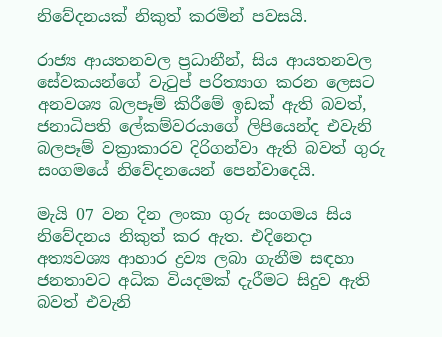නිවේදනයක් නිකුත් කරමින් පවසයි.

රාජ්‍ය ආයතනවල ප්‍රධානීන්, සිය ආයතනවල සේවකයන්ගේ වැටුප් පරිත්‍යාග කරන ලෙසට අනවශ්‍ය බලපෑම් කිරීමේ ඉඩක් ඇති බවත්, ජනාධිපති ලේකම්වරයාගේ ලිපියෙන්ද එවැනි බලපෑම් වක්‍රාකාරව දිරිගන්වා ඇති බවත් ගුරු සංගමයේ නිවේදනයෙන් පෙන්වාදෙයි.

මැයි 07 වන දින ලංකා ගුරු සංගමය සිය නිවේදනය නිකුත් කර ඇත. එදිනෙදා අත්‍යවශ්‍ය ආහාර ද්‍රව්‍ය ලබා ගැනීම සඳහා ජනතාවට අධික වියදමක් දැරීමට සිදුව ඇති බවත් එවැනි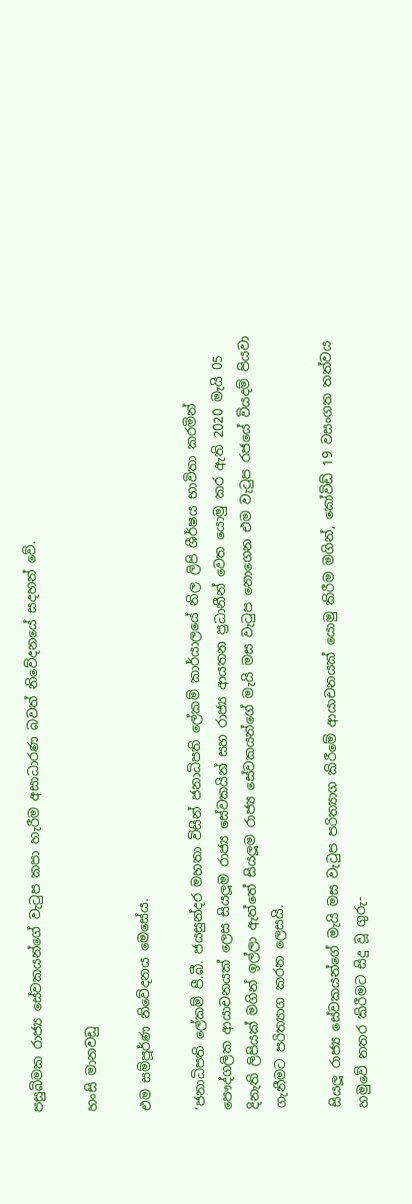පසුබිමක රාජ්‍ය සේවකයන්ගේ වැටුප කපා හැරීම අසාධාරණ බවත් නිවේදනයේ සදහන් වේ.

හංසි මානවඩු

එම සම්පූර්ණ නිවේදනය මෙසේය.

‘ජනාධිපති ලේකම් පී.බී. ජයසුන්දර මහතා විසින් ජනාධිපති ලේකම් කාර්යාලයේ නිල ලිපි ශීර්ෂය භාවිතා කරමින් පෞද්ගලික ආයාචනයක් ලෙස සියලූම රාජ්‍ය සේවකයින් සහ රාජ්‍ය ආයතන ප්‍රධානීන් වෙත යොමු කර ඇති 2020 මැයි 05 දිනැති ලිපියක් මගින් ඉල්ලා ඇත්තේ සියලූම රාජ්‍ය සේවකයන්ගේ මැයි මස වැටුප නොගෙන එම වැටුප රජයේ වියදම් පියවා ගැනීමට පරිත්‍යාග කරන ලෙසයි.

සියලූ රාජ්‍ය සේවකයන්ගේ මැයි මස වැටුප පරිත්‍යාග කිරීමේ ආයාචනයක් යොමු කිරීම මගින්, කෝවිඩ් 19 වසංගත තත්වය හමුවේ නතර කිරීමට සිදු වූ ගුරු-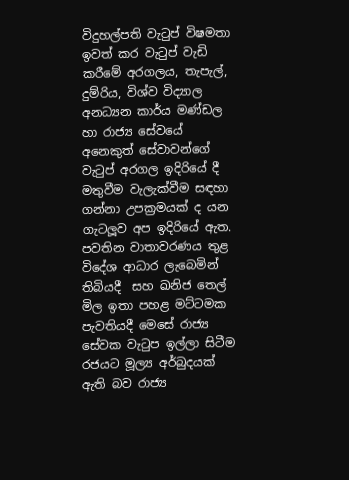විදුහල්පති වැටුප් විෂමතා ඉවත් කර වැටුප් වැඩි කරීමේ අරගලය, තැපැල්, දුම්රිය, විශ්ව විද්‍යාල අනධ්‍යන කාර්ය මණ්ඩල හා රාජ්‍ය සේවයේ අනෙකුත් සේවාවන්ගේ වැටුප් අරගල ඉදිරියේ දී මතුවීම වැලැක්වීම සඳහා ගන්නා උපක්‍රමයක් ද යන ගැටලූව අප ඉදිරියේ ඇත. පවතින වාතාවරණය තුළ විදේශ ආධාර ලැබෙමින් තිබියදී  සහ ඛනිජ තෙල් මිල ඉතා පහළ මට්ටමක පැවතියදී මෙසේ රාජ්‍ය සේවක වැටුප ඉල්ලා සිටීම රජයට මූල්‍ය අර්බුදයක් ඇති බව රාජ්‍ය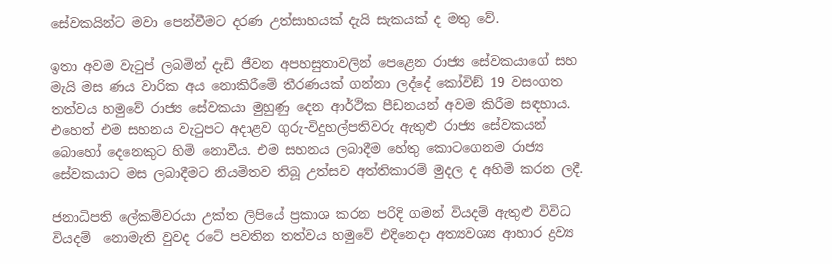සේවකයින්ට මවා පෙන්වීමට දරණ උත්සාහයක් දැයි සැකයක් ද මතු වේ.

ඉතා අවම වැටුප් ලබමින් දැඩි ජීවන අපහසුතාවලින් පෙළෙන රාජ්‍ය සේවකයාගේ සහ මැයි මස ණය වාරික අය නොකිරීමේ තීරණයක් ගන්නා ලද්දේ කෝවිඞ් 19 වසංගත තත්වය හමුවේ රාජ්‍ය සේවකයා මුහුණු දෙන ආර්ථික පීඩනයන් අවම කිරීම සඳහාය. එහෙත් එම සහනය වැටුපට අදාළව ගුරු-විදුහල්පතිවරු ඇතුළු රාජ්‍ය සේවකයන් බොහෝ දෙනෙකුට හිමි නොවීය. එම සහනය ලබාදීම හේතු කොටගෙනම රාජ්‍ය සේවකයාට මස ලබාදීමට නියමිතව තිබූ උත්සව අත්තිකාරම් මුදල ද අහිමි කරන ලදී.

ජනාධිපති ලේකම්වරයා උක්ත ලිපියේ ප්‍රකාශ කරන පරිදි ගමන් වියදම් ඇතුළු විවිධ වියදම්  නොමැති වුවද රටේ පවතින තත්වය හමුවේ එදිනෙදා අත්‍යවශ්‍ය ආහාර ද්‍රව්‍ය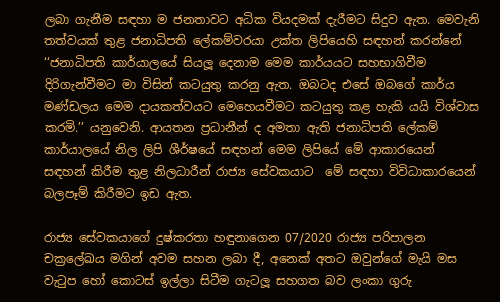ලබා ගැනීම සඳහා ම ජනතාවට අධික වියදමක් දැරීමට සිදුව ඇත. මෙවැනි තත්වයක් තුළ ජනාධිපති ලේකම්වරයා උක්ත ලිපියෙහි සඳහන් කරන්නේ ‘‘ජනාධිපති කාර්යාලයේ සියලූ දෙනාම මෙම කාර්යයට සහභාගිවීම දිරිගැන්වීමට මා විසින් කටයුතු කරනු ඇත. ඔබටද එසේ ඔබගේ කාර්ය මණ්ඩලය මෙම දායකත්වයට මෙහෙයවීමට කටයුතු කළ හැකි යයි විශ්වාස කරමි.’’ යනුවෙනි. ආයතන ප්‍රධානීන් ද අමතා ඇති ජනාධිපති ලේකම් කාර්යාලයේ නිල ලිපි ශීර්ෂයේ සඳහන් මෙම ලිපියේ මේ ආකාරයෙන් සඳහන් කිරීම තුළ නිලධාරීන් රාජ්‍ය සේවකයාට  මේ සඳහා විවිධාකාරයෙන් බලපෑම් කිරීමට ඉඩ ඇත.

රාජ්‍ය සේවකයාගේ දුෂ්කරතා හඳුනාගෙන 07/2020 රාජ්‍ය පරිපාලන චක්‍රලේඛය මගින් අවම සහන ලබා දී, අනෙක් අතට ඔවුන්ගේ මැයි මස වැටුප හෝ කොටස් ඉල්ලා සිටීම ගැටලූ සහගත බව ලංකා ගුරු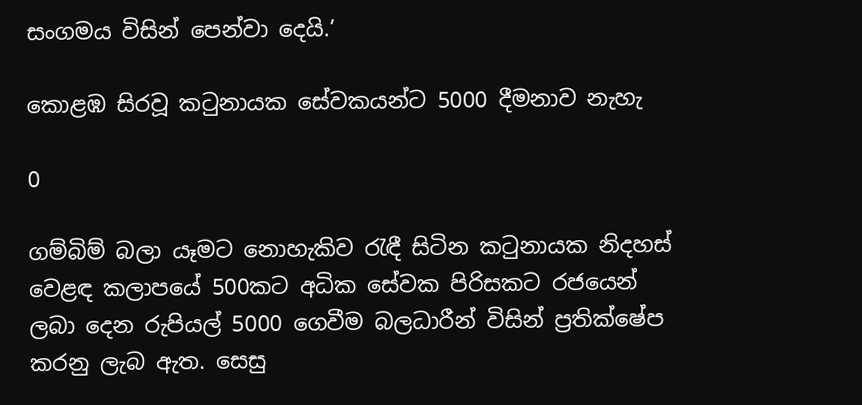සංගමය විසින් පෙන්වා දෙයි.’

කොළඹ සිරවූ කටුනායක සේවකයන්ට 5000 දීමනාව නැහැ

0

ගම්බිම් බලා යෑමට නොහැකිව රැඳී සිටින කටුනායක නිදහස් වෙළඳ කලාපයේ 500කට අධික සේවක පිරිසකට රජයෙන් ලබා දෙන රුපියල් 5000 ගෙවීම බලධාරීන් විසින් ප්‍රතික්ෂේප කරනු ලැබ ඇත. සෙසු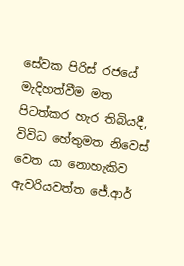සේවක පිරිස් රජයේ මැදිහත්වීම මත පිටත්කර හැර තිබියදී,  විවිධ හේතුමත නිවෙස් වෙත යා නොහැකිව ඇවරියවත්ත ජේ.ආර්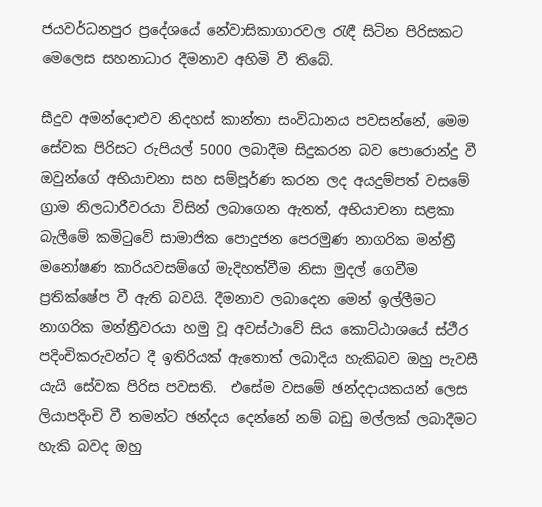ජයවර්ධනපුර ප්‍රදේශයේ නේවාසිකාගාරවල රැඳී සිටින පිරිසකට මෙලෙස සහනාධාර දීමනාව අහිමි වී තිබේ.

සීදුව අමන්දොළුව නිදහස් කාන්තා සංවිධානය පවසන්නේ, මෙම සේවක පිරිසට රුපියල් 5000 ලබාදීම සිදුකරන බව පොරොන්දු වී ඔවුන්ගේ අභියාචනා සහ සම්පූර්ණ කරන ලද අයදුම්පත් වසමේ ග්‍රාම නිලධාරීවරයා විසින් ලබාගෙන ඇතත්, අභියාචනා සළකා බැලීමේ කමිටුවේ සාමාජික පොදුජන පෙරමුණ නාගරික මන්ත්‍රී මනෝෂණ කාරියවසම්ගේ මැදිහත්වීම නිසා මුදල් ගෙවීම ප්‍රතික්ෂේප වී ඇති බවයි. දීමනාව ලබාදෙන මෙන් ඉල්ලීමට නාගරික මන්ත්‍රීවරයා හමු වූ අවස්ථාවේ සිය කොට්ඨාශයේ ස්ථීර පදිංචිකරුවන්ට දී ඉතිරියක් ඇතොත් ලබාදිය හැකිබව ඔහු පැවසී යැයි සේවක පිරිස පවසති.  එසේම වසමේ ඡන්දදායකයන් ලෙස ලියාපදිංචි වී තමන්ට ඡන්දය දෙන්නේ නම් බඩු මල්ලක් ලබාදීමට හැකි බවද ඔහු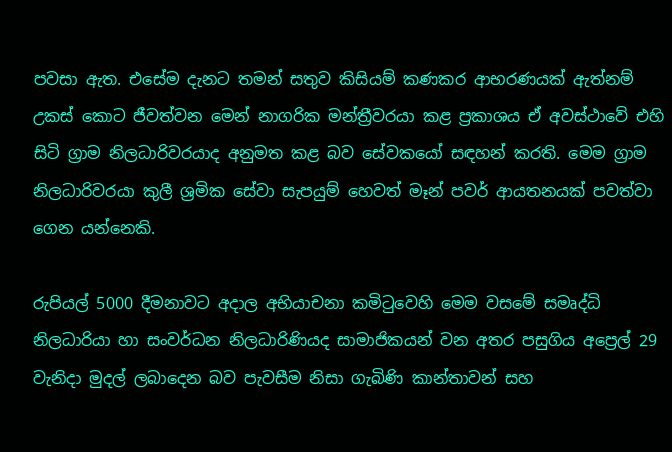පවසා ඇත. එසේම දැනට තමන් සතුව කිසියම් කණකර ආභරණයක් ඇත්නම් උකස් කොට ජීවත්වන මෙන් නාගරික මන්ත්‍රීවරයා කළ ප්‍රකාශය ඒ අවස්ථාවේ එහි සිටි ග්‍රාම නිලධාරිවරයාද අනුමත කළ බව සේවකයෝ සඳහන් කරති. මෙම ග්‍රාම නිලධාරිවරයා කුලී ශ්‍රමික සේවා සැපයුම් හෙවත් මෑන් පවර් ආයතනයක් පවත්වා ගෙන යන්නෙකි.

රුපියල් 5000 දීමනාවට අදාල අභියාචනා කමිටුවෙහි මෙම වසමේ සමෘද්ධි නිලධාරියා හා සංවර්ධන නිලධාරිණියද සාමාජිකයන් වන අතර පසුගිය අප්‍රෙල් 29 වැනිදා මුදල් ලබාදෙන බව පැවසීම නිසා ගැබිණි කාන්තාවන් සහ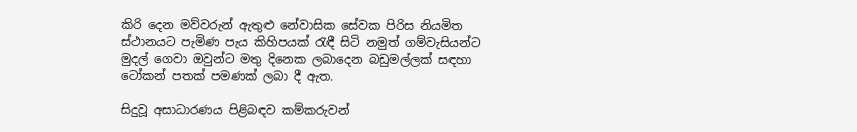කිරි දෙන මව්වරුන් ඇතුළු නේවාසික සේවක පිරිස නියමිත ස්ථානයට පැමිණ පැය කිහිපයක් රැඳී සිටි නමුත් ගම්වැසියන්ට මුදල් ගෙවා ඔවුන්ට මතු දිනෙක ලබාදෙන බඩුමල්ලක් සඳහා ටෝකන් පතක් පමණක් ලබා දී ඇත.

සිදුවූ අසාධාරණය පිළිබඳව කම්කරුවන්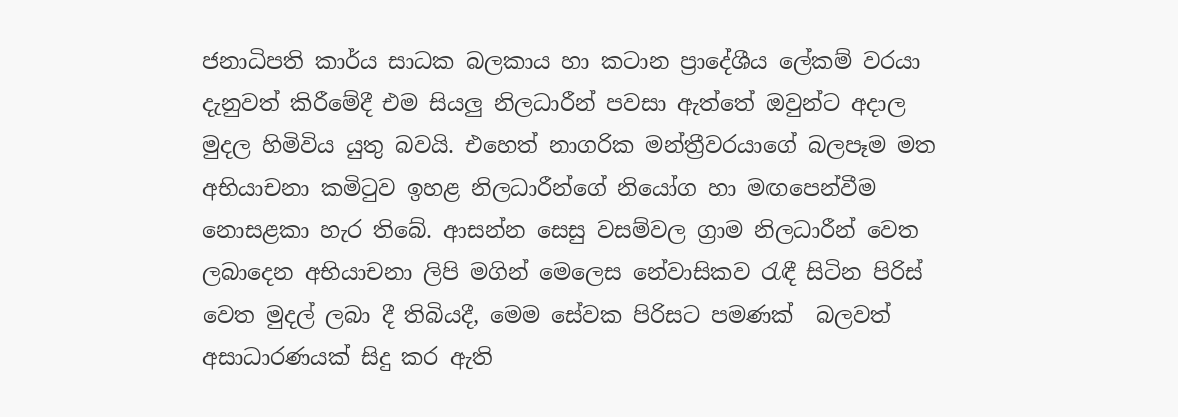ජනාධිපති කාර්ය සාධක බලකාය හා කටාන ප්‍රාදේශීය ලේකම් වරයා දැනුවත් කිරීමේදී එම සියලු නිලධාරීන් පවසා ඇත්තේ ඔවුන්ට අදාල මුදල හිමිවිය යුතු බවයි. එහෙත් නාගරික මන්ත්‍රීවරයාගේ බලපෑම මත අභියාචනා කමිටුව ඉහළ නිලධාරීන්ගේ නියෝග හා මඟපෙන්වීම නොසළකා හැර තිබේ. ආසන්න සෙසු වසම්වල ග්‍රාම නිලධාරීන් වෙත ලබාදෙන අභියාචනා ලිපි මගින් මෙලෙස නේවාසිකව රැඳී සිටින පිරිස් වෙත මුදල් ලබා දී තිබියදී, මෙම සේවක පිරිසට පමණක්  බලවත් අසාධාරණයක් සිදු කර ඇති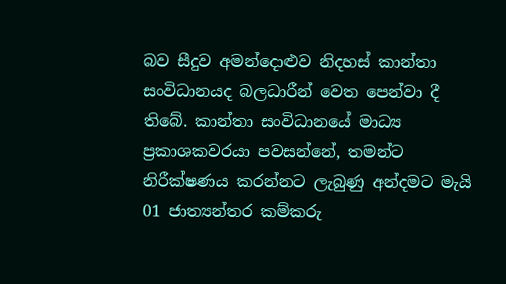බව සීදුව අමන්දොළුව නිදහස් කාන්තා සංවිධානයද බලධාරීන් වෙත පෙන්වා දී තිබේ. කාන්තා සංවිධානයේ මාධ්‍ය ප්‍රකාශකවරයා පවසන්නේ, තමන්ට නිරීක්ෂණය කරන්නට ලැබුණු අන්දමට මැයි 01 ජාත්‍යන්තර කම්කරු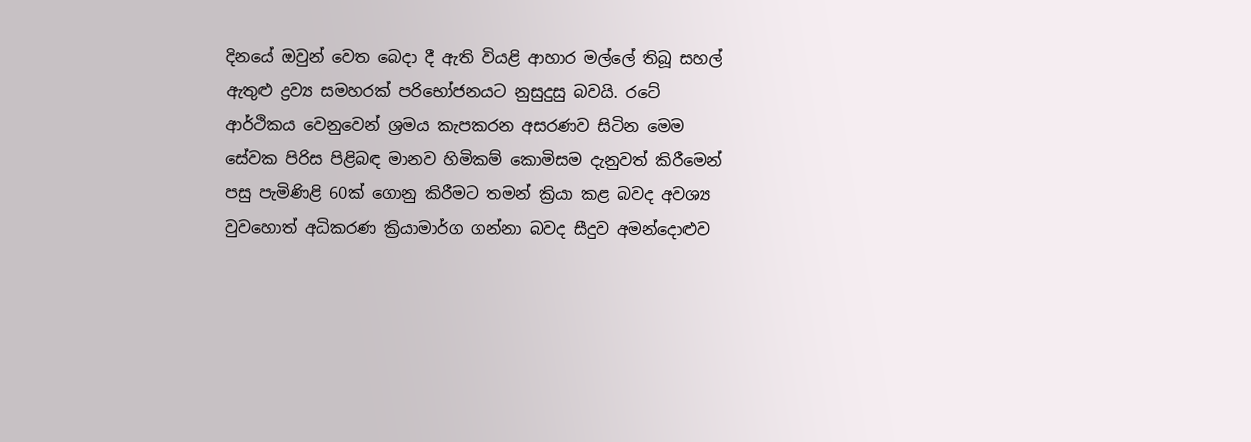දිනයේ ඔවුන් වෙත බෙදා දී ඇති වියළි ආහාර මල්ලේ තිබූ සහල් ඇතුළු ද්‍රව්‍ය සමහරක් පරිභෝජනයට නුසුදුසු බවයි. රටේ ආර්ථිකය වෙනුවෙන් ශ්‍රමය කැපකරන අසරණව සිටින මෙම සේවක පිරිස පිළිබඳ මානව හිමිකම් කොමිසම දැනුවත් කිරීමෙන් පසු පැමිණිළි 60ක් ගොනු කිරීමට තමන් ක්‍රියා කළ බවද අවශ්‍ය වුවහොත් අධිකරණ ක්‍රියාමාර්ග ගන්නා බවද සීදුව අමන්දොළුව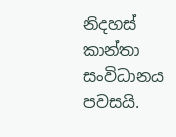නිදහස් කාන්තා සංවිධානය පවසයි.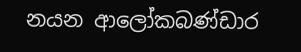නයන ආලෝකබණ්ඩාර